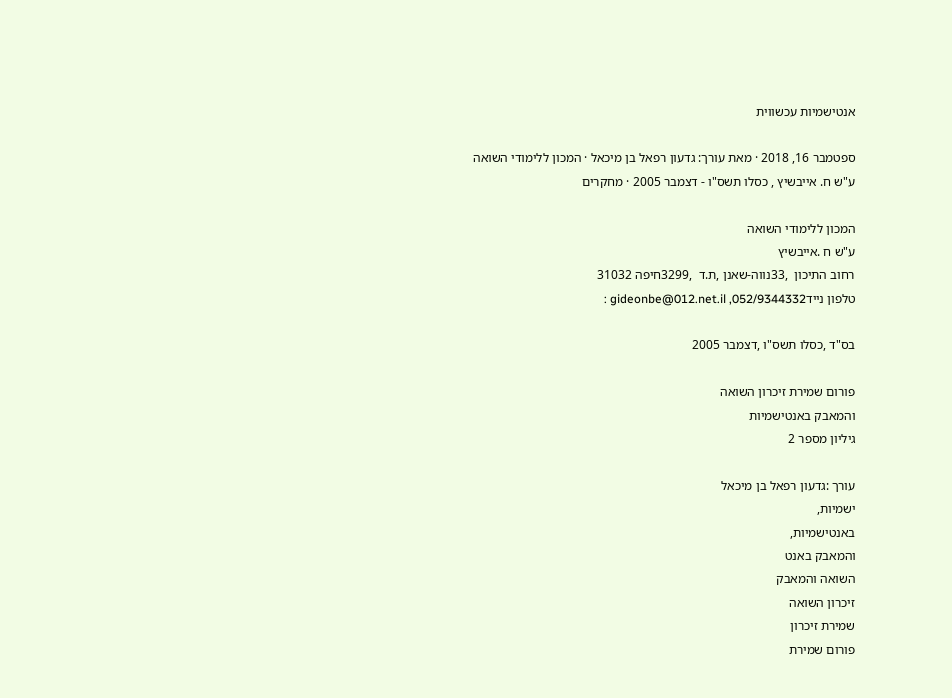אנטישמיות עכשווית

ספטמבר 16, 2018 · מאת עורך: גדעון רפאל בן מיכאל · המכון ללימודי השואה ע"ש ח. אייבשיץ , כסלו תשס"ו - דצמבר 2005 · מחקרים

המכון ללימודי השואה
ע"ש ח .אייבשיץ
רחוב התיכון  ,33נווה-שאנן ,ת.ד  ,3299חיפה 31032
טלפון ניידgideonbe@012.net.il ,052/9344332 :

בס"ד ,כסלו תשס"ו ,דצמבר 2005

פורום שמירת זיכרון השואה
והמאבק באנטישמיות
גיליון מספר 2

עורך :גדעון רפאל בן מיכאל
ישמיות,
באנטישמיות,
והמאבק באנט
השואה והמאבק
זיכרון השואה
שמירת זיכרון
פורום שמירת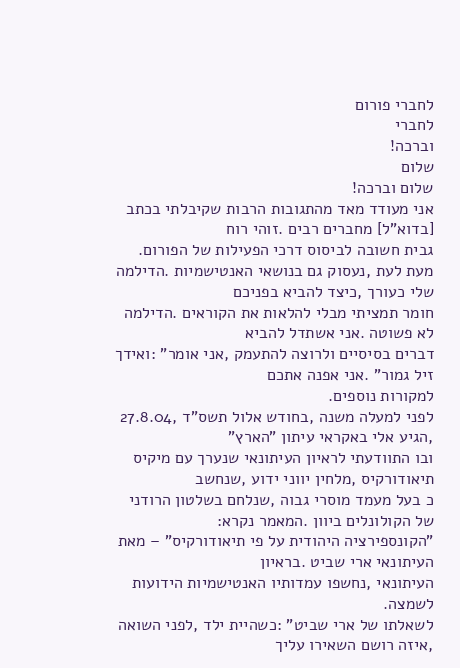לחברי פורום
לחברי
וברכה!
שלום
שלום וברכה!
אני מעודד מאד מהתגובות הרבות שקיבלתי בכתב [בדוא"ל] מחברים רבים .זוהי רוח
גבית חשובה לביסוס דרכי הפעילות של הפורום.
מעת לעת ,נעסוק גם בנושאי האנטישמיות .הדילמה שלי כעורך ,כיצד להביא בפניכם
חומר תמציתי מבלי להלאות את הקוראים .הדילמה לא פשוטה .אני אשתדל להביא
דברים בסיסיים ולרוצה להתעמק ,אני אומר" :ואידך זיל גמור" .אני אפנה אתכם
למקורות נוספים.
לפני למעלה משנה ,בחודש אלול תשס"ד ,27.8.04 ,הגיע אלי באקראי עיתון "הארץ"
ובו התוודעתי לראיון העיתונאי שנערך עם מיקיס תיאודורקיס ,מלחין יווני ידוע ,שנחשב
כ בעל מעמד מוסרי גבוה ,שנלחם בשלטון הרודני של הקולונלים ביוון .המאמר נקרא:
"הקונספירציה היהודית על פי תיאודורקיס" – מאת העיתונאי ארי שביט .בראיון
העיתונאי ,נחשפו עמדותיו האנטישמיות הידועות לשמצה.
לשאלתו של ארי שביט" :כשהיית ילד ,לפני השואה ,איזה רושם השאירו עליך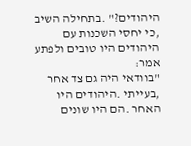היהודים?" .בתחילה השיב ,כי יחסי השכנות עם היהודים היו טובים ולפתע אמר:
"בוודאי היה גם צד אחר ,בעייתי .היהודים היו האחר .הם היו שונים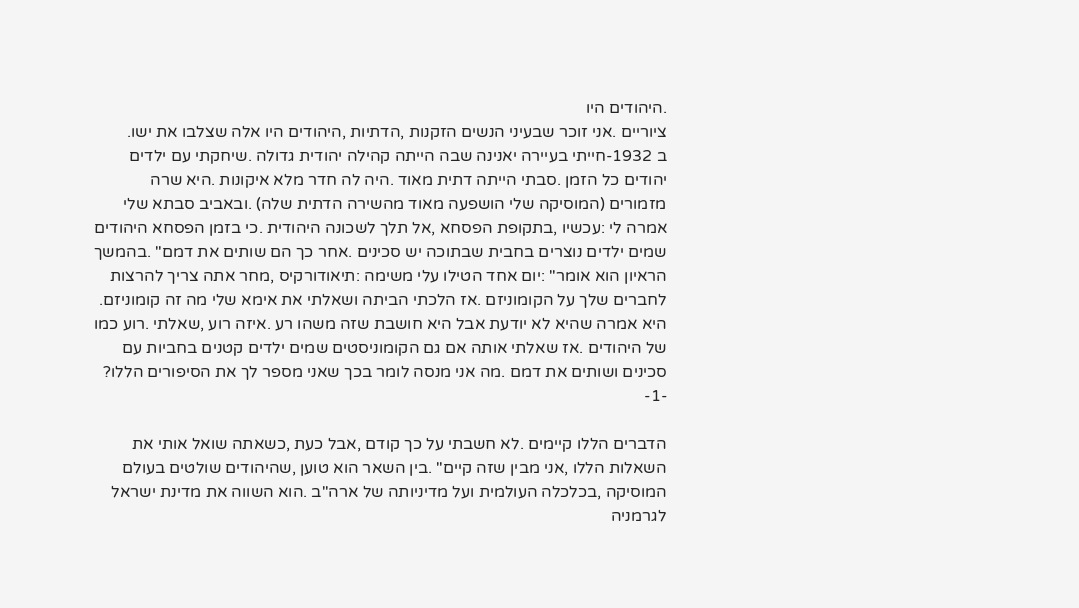.היהודים היו
ציוריים .אני זוכר שבעיני הנשים הזקנות ,הדתיות ,היהודים היו אלה שצלבו את ישו.
ב 1932-חייתי בעיירה יאנינה שבה הייתה קהילה יהודית גדולה .שיחקתי עם ילדים
יהודים כל הזמן .סבתי הייתה דתית מאוד .היה לה חדר מלא איקונות .היא שרה
מזמורים (המוסיקה שלי הושפעה מאוד מהשירה הדתית שלה) .ובאביב סבתא שלי
אמרה לי :עכשיו ,בתקופת הפסחא ,אל תלך לשכונה היהודית .כי בזמן הפסחא היהודים
שמים ילדים נוצרים בחבית שבתוכה יש סכינים .אחר כך הם שותים את דמם" .בהמשך
הראיון הוא אומר" :יום אחד הטילו עלי משימה :תיאודורקיס ,מחר אתה צריך להרצות
לחברים שלך על הקומוניזם .אז הלכתי הביתה ושאלתי את אימא שלי מה זה קומוניזם.
היא אמרה שהיא לא יודעת אבל היא חושבת שזה משהו רע .איזה רוע ,שאלתי .רוע כמו
של היהודים .אז שאלתי אותה אם גם הקומוניסטים שמים ילדים קטנים בחביות עם
סכינים ושותים את דמם .מה אני מנסה לומר בכך שאני מספר לך את הסיפורים הללו?
-1-

הדברים הללו קיימים .לא חשבתי על כך קודם ,אבל כעת ,כשאתה שואל אותי את
השאלות הללו ,אני מבין שזה קיים" .בין השאר הוא טוען ,שהיהודים שולטים בעולם
המוסיקה ,בכלכלה העולמית ועל מדיניותה של ארה"ב .הוא השווה את מדינת ישראל
לגרמניה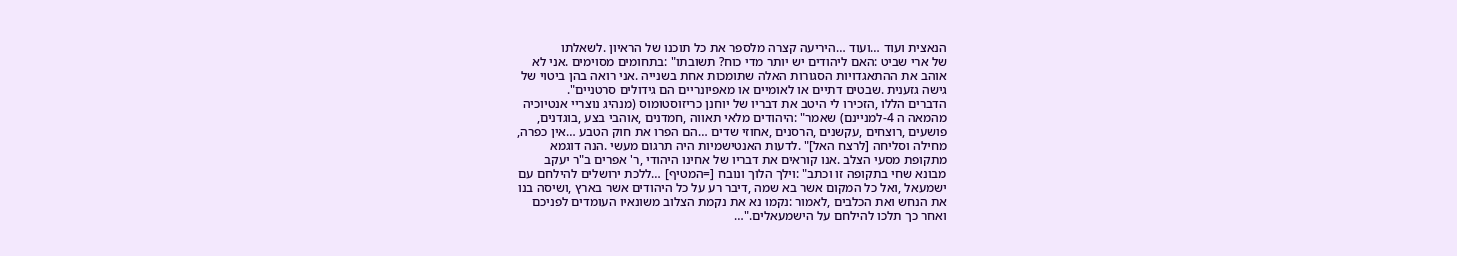הנאצית ועוד …ועוד …היריעה קצרה מלספר את כל תוכנו של הראיון .לשאלתו
של ארי שביט :האם ליהודים יש יותר מדי כוח? תשובתו" :בתחומים מסוימים .אני לא
אוהב את ההתאגדויות הסגורות האלה שתומכות אחת בשנייה .אני רואה בהן ביטוי של
גישה גזענית .שבטים דתיים או לאומיים או מאפיונריים הם גידולים סרטניים".
הדברים הללו ,הזכירו לי היטב את דבריו של יוחנן כריזוסטומוס (מנהיג נוצריי אנטיוכיה
מהמאה ה 4-למניינם) שאמר" :היהודים מלאי תאווה ,חמדנים ,אוהבי בצע ,בוגדנים,
פושעים ,רוצחים ,עקשנים ,הרסנים ,אחוזי שדים …הם הפרו את חוק הטבע …אין כפרה,
מחילה וסליחה [לרצח האל]" .לדעות האנטישמיות היה תרגום מעשי .הנה דוגמא
מתקופת מסעי הצלב .אנו קוראים את דבריו של אחינו היהודי ,ר' אפרים ב"ר יעקב
מבונא שחי בתקופה זו וכתב" :וילך הלוך ונובח [=המטיף] …ללכת ירושלים להילחם עם
ישמעאל ,ואל כל המקום אשר בא שמה ,דיבר רע על כל היהודים אשר בארץ ,ושיסה בנו
את הנחש ואת הכלבים ,לאמור :נקמו נא את נקמת הצלוב משונאיו העומדים לפניכם
ואחר כך תלכו להילחם על הישמעאלים."…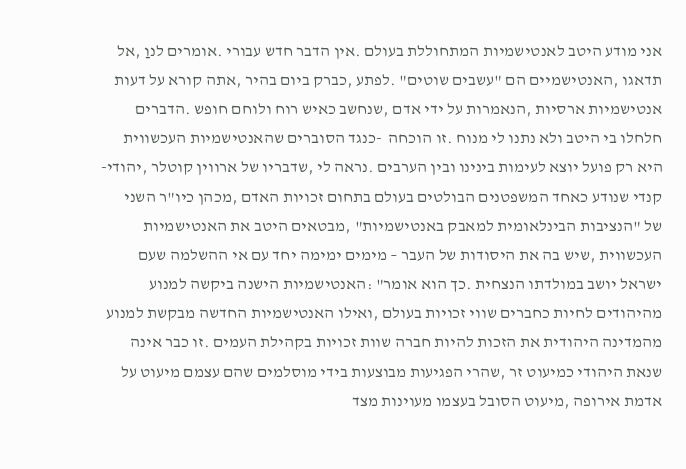אני מודע היטב לאנטישמיות המתחוללת בעולם .אין הדבר חדש עבורי .אומרים לנוַ ,אל
תדאגו ,האנטישמיים הם "עשבים שוטים" .לפתע ,כברק ביום בהיר ,אתה קורא על דעות
אנטישמיות ארסיות ,הנאמרות על ידי אדם ,שנחשב כאיש רוח ולוחם חופש .הדברים
חלחלו בי היטב ולא נתנו לי מנוח .זו הוכחה  -כנגד הסוברים שהאנטישמיות העכשווית
היא רק פועל יוצא לעימות בינינו ובין הערבים .נראה לי ,שדבריו של ארווין קוטלר ,יהודי-
קנדי שנודע כאחד המשפטנים הבולטים בעולם בתחום זכויות האדם ,מכהן כיו"ר השני
של "הנציבות הבינלאומית למאבק באנטישמיות" ,מבטאים היטב את האנטישמיות
העכשווית ,שיש בה את היסודות של העבר – מימים ימימה יחד עם אי ההשלמה שעם
ישראל יושב במולדתו הנצחית .כך הוא אומר" :האנטישמיות הישנה ביקשה למנוע
מהיהודים לחיות כחברים שווי זכויות בעולם ,ואילו האנטישמיות החדשה מבקשת למנוע
מהמדינה היהודית את הזכות להיות חברה שוות זכויות בקהילת העמים .זו כבר אינה
שנאת היהודי כמיעוט זר ,שהרי הפגיעות מבוצעות בידי מוסלמים שהם עצמם מיעוט על
אדמת אירופה ,מיעוט הסובל בעצמו מעוינות מצד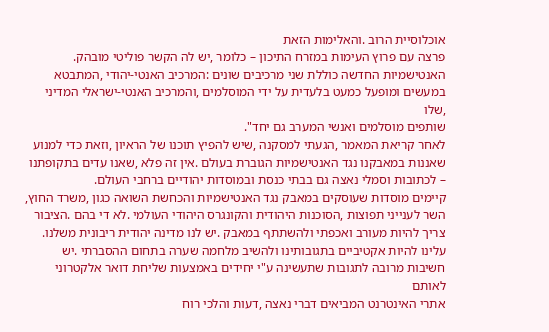אוכלוסיית הרוב .והאלימות הזאת
פרצה עם פרוץ העימות במזרח התיכון – כלומר ,יש לה הקשר פוליטי מובהק.
האנטישמיות החדשה כוללת שני מרכיבים שונים :המרכיב האנטי-יהודי ,המתבטא
במעשים ומופעל כמעט בלעדית על ידי המוסלמים ,והמרכיב האנטי-ישראלי המדיני ,שלו
שותפים מוסלמים ואנשי המערב גם יחד".
לאחר קריאת המאמר ,הגעתי למסקנה ,שיש להפיץ תוכנו של הראיון ,וזאת כדי למנוע
שאננות במאבקנו נגד האנטישמיות הגוברת בעולם .אין זה פלא ,שאנו עדים בתקופתנו
– לכתובות וסמלי נאצה גם בבתי כנסת ובמוסדות יהודיים ברחבי העולם.
קיימים מוסדות שעוסקים במאבק נגד האנטישמיות והכחשת השואה כגון ,משרד החוץ,
השר לענייני תפוצות ,הסוכנות היהודית והקונגרס היהודי העולמי .לא די בהם .הציבור
צריך להיות מעורב ואכפתי ולהשתתף במאבק .יש לנו מדינה יהודית ריבונית משלנו.
עלינו להיות אקטיביים בתגובותינו ולהשיב מלחמה שערה בתחום ההסברתי .יש
חשיבות מרובה לתגובות שתעשינה ע"י יחידים באמצעות שליחת דואר אלקטרוני לאותם
אתרי האינטרנט המביאים דברי נאצה ,דעות והלכי רוח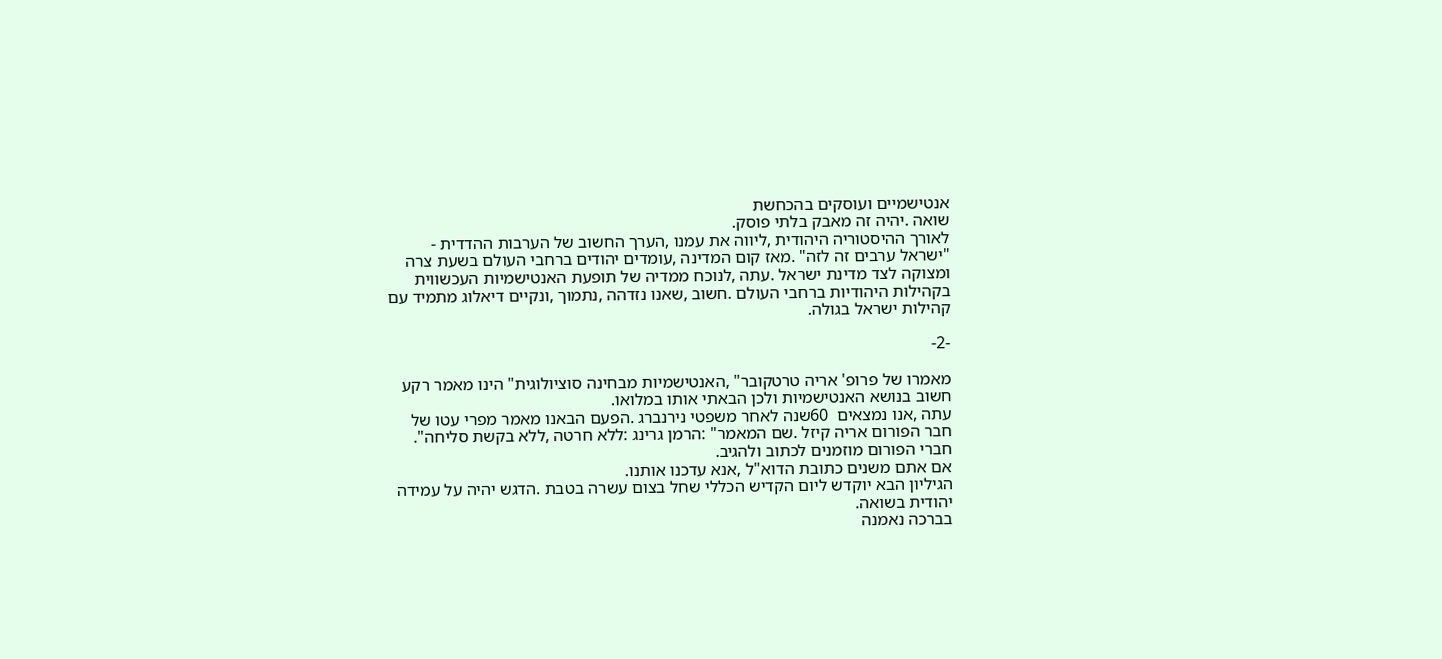אנטישמיים ועוסקים בהכחשת
שואה .יהיה זה מאבק בלתי פוסק.
לאורך ההיסטוריה היהודית ,ליווה את עמנו ,הערך החשוב של הערבות ההדדית -
"ישראל ערבים זה לזה" .מאז קום המדינה ,עומדים יהודים ברחבי העולם בשעת צרה
ומצוקה לצד מדינת ישראל .עתה ,לנוכח ממדיה של תופעת האנטישמיות העכשווית
בקהילות היהודיות ברחבי העולם .חשוב ,שאנו נזדהה ,נתמוך ,ונקיים דיאלוג מתמיד עם
קהילות ישראל בגולה.

-2-

מאמרו של פרופ' אריה טרטקובר" ,האנטישמיות מבחינה סוציולוגית" הינו מאמר רקע
חשוב בנושא האנטישמיות ולכן הבאתי אותו במלואו.
עתה ,אנו נמצאים  60שנה לאחר משפטי נירנברג .הפעם הבאנו מאמר מפרי עטו של
חבר הפורום אריה קיזל .שם המאמר" :הרמן גרינג :ללא חרטה ,ללא בקשת סליחה".
חברי הפורום מוזמנים לכתוב ולהגיב.
אם אתם משנים כתובת הדוא"ל ,אנא עדכנו אותנו.
הגיליון הבא יוקדש ליום הקדיש הכללי שחל בצום עשרה בטבת .הדגש יהיה על עמידה
יהודית בשואה.
בברכה נאמנה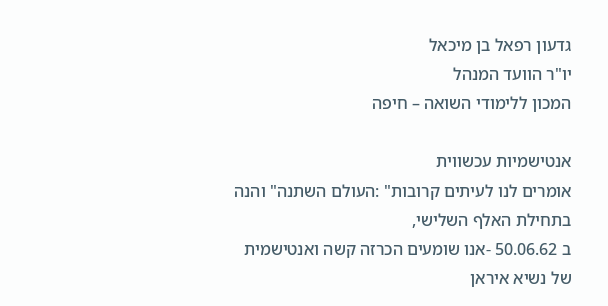גדעון רפאל בן מיכאל
יו"ר הוועד המנהל
המכון ללימודי השואה – חיפה

אנטישמיות עכשווית
אומרים לנו לעיתים קרובות" :העולם השתנה" והנה בתחילת האלף השלישי,
ב 50.06.62 -אנו שומעים הכרזה קשה ואנטישמית
של נשיא איראן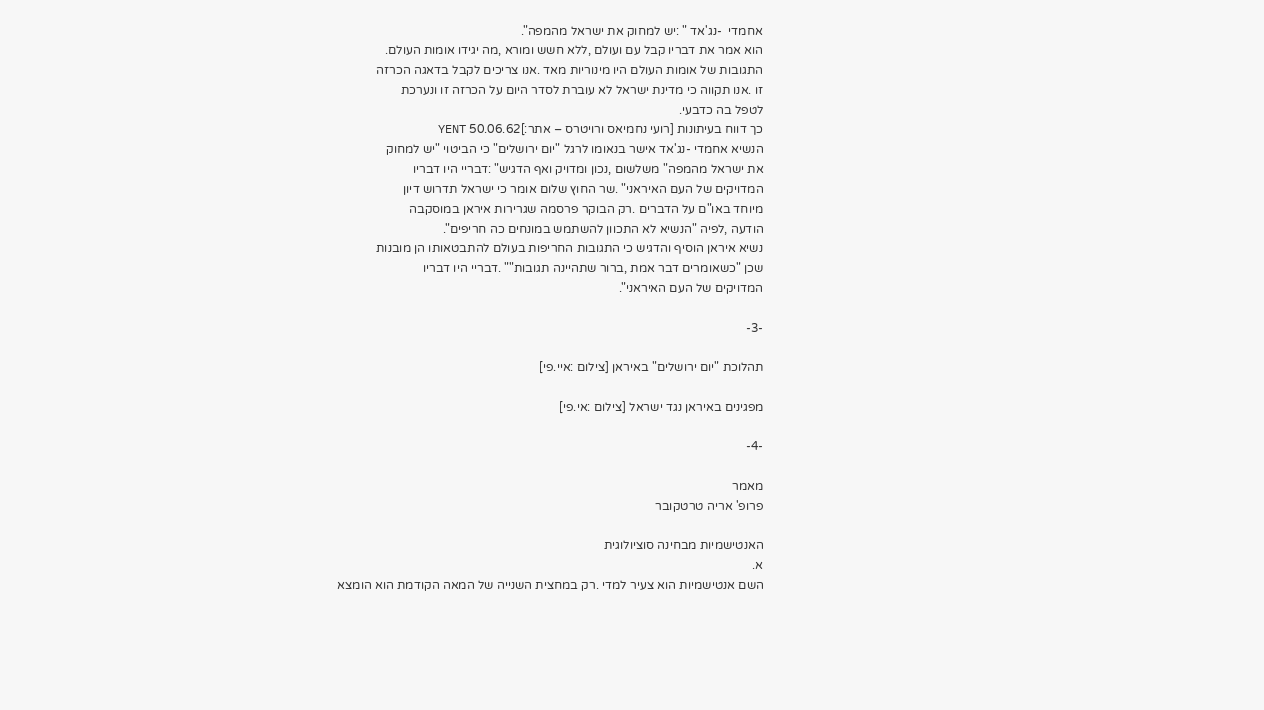אחמדי  -נג'אד " :יש למחוק את ישראל מהמפה".
הוא אמר את דבריו קבל עם ועולם ,ללא חשש ומורא ,מה יגידו אומות העולם.
התגובות של אומות העולם היו מינוריות מאד .אנו צריכים לקבל בדאגה הכרזה
זו .אנו תקווה כי מדינת ישראל לא עוברת לסדר היום על הכרזה זו ונערכת
לטפל בה כדבעי.
כך דווח בעיתונות [רועי נחמיאס ורויטרס – אתר:]50.06.62 YENT
הנשיא אחמדי -נג'אד אישר בנאומו לרגל "יום ירושלים" כי הביטוי "יש למחוק
את ישראל מהמפה" משלשום ,נכון ומדויק ואף הדגיש" :דבריי היו דבריו
המדויקים של העם האיראני" .שר החוץ שלום אומר כי ישראל תדרוש דיון
מיוחד באו"ם על הדברים .רק הבוקר פרסמה שגרירות איראן במוסקבה
הודעה ,לפיה "הנשיא לא התכוון להשתמש במונחים כה חריפים".
נשיא איראן הוסיף והדגיש כי התגובות החריפות בעולם להתבטאותו הן מובנות
שכן "כשאומרים דבר אמת ,ברור שתהיינה תגובות"" .דבריי היו דבריו
המדויקים של העם האיראני".

-3-

תהלוכת "יום ירושלים" באיראן [צילום :איי.פי]

מפגינים באיראן נגד ישראל [צילום :אי.פי]

-4-

מאמר
פרופ' אריה טרטקובר

האנטישמיות מבחינה סוציולוגית
א.
השם אנטישמיות הוא צעיר למדי .רק במחצית השנייה של המאה הקודמת הוא הומצא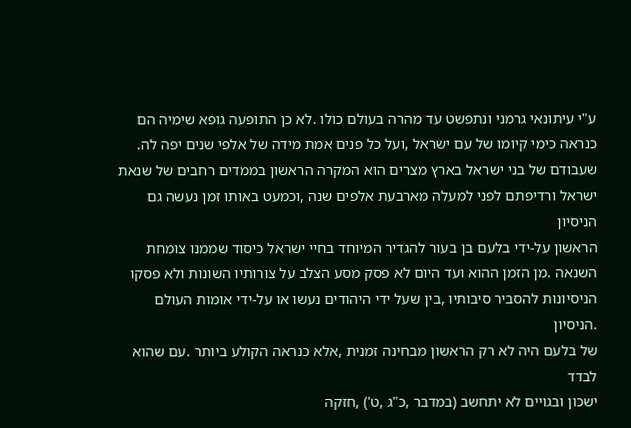ע"י עיתונאי גרמני ונתפשט עד מהרה בעולם כולו .לא כן התופעה גופא שימיה הם
כנראה כימי קיומו של עם ישראל ,ועל כל פנים אמת מידה של אלפי שנים יפה לה.
שעבודם של בני ישראל בארץ מצרים הוא המקרה הראשון בממדים רחבים של שנאת
ישראל ורדיפתם לפני למעלה מארבעת אלפים שנה ,וכמעט באותו זמן נעשה גם הניסיון
הראשון על-ידי בלעם בן בעור להגדיר המיוחד בחיי ישראל כיסוד שממנו צומחת
השנאה .מן הזמן ההוא ועד היום לא פסק מסע הצלב על צורותיו השונות ולא פסקו
הניסיונות להסביר סיבותיו ,בין שעל ידי היהודים נעשו או על-ידי אומות העולם .הניסיון
של בלעם היה לא רק הראשון מבחינה זמנית ,אלא כנראה הקולע ביותר .עם שהוא לבדד
ישכון ובגויים לא יתחשב (במדבר ,כ"ג ,ט') ,חזקה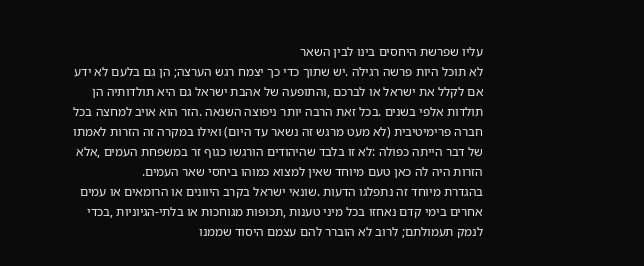עליו שפרשת היחסים בינו לבין השאר
לא תוכל היות פרשה רגילה .יש שתוך כדי כך יצמח רגש הערצה; הן גם בלעם לא ידע
אם לקלל את ישראל או לברכם ,והתופעה של אהבת ישראל גם היא תולדותיה הן
תולדות אלפי בשנים .בכל זאת הרבה יותר ניפוצה השנאה .הזר הוא אויב למחצה בכל
חברה פרימיטיבית (לא מעט מרגש זה נשאר עד היום) ואילו במקרה זה הזרות לאמתו
של דבר הייתה כפולה :לא זו בלבד שהיהודים הורגשו כגוף זר במשפחת העמים ,אלא
הזרות היה לה כאן טעם מיוחד שאין למצוא כמוהו ביחסי שאר העמים.
בהגדרת מיוחד זה נתפלגו הדעות .שונאי ישראל בקרב היוונים או הרומאים או עמים
אחרים בימי קדם נאחזו בכל מיני טענות ,תכופות מגוחכות או בלתי-הגיוניות ,בכדי
לנמק תעמולתם; לרוב לא הוברר להם עצמם היסוד שממנו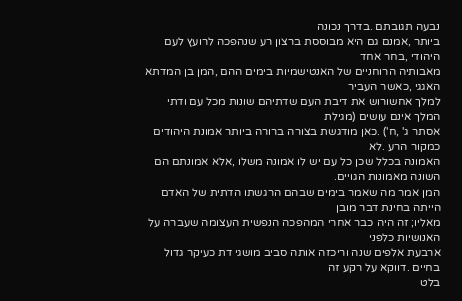נבעה תגובתם .בדרך נכונה
ביותר ,אמנם גם היא מבוססת ברצון רע שנהפכה לרועץ לעם היהודי ,בחר אחד
מאבותיה הרוחניים של האנטישמיות בימים ההם ,המן בן המדתא האגגי ,כאשר העביר
למלך אחשורוש את דיבת העם שדתיהם שונות מכל עם ודתי המלך אינם עושים (מגילת
אסתר ג' ,ח') .כאן מודגשת בצורה ברורה ביותר אמונת היהודים כמקור הרע .לא
האמונה בכלל שכן כל עם יש לו אמונה משלו ,אלא אמונתם הם השונה מאמונות הגויים.
המן אמר מה שאמר בימים שבהם הרגשתו הדתית של האדם הייתה בחינת דבר מובן
מאליו; זה היה כבר אחרי המהפכה הנפשית העצומה שעברה על האנושיות כלפני
ארבעת אלפים שנה וריכזה אותה סביב מושגי דת כעיקר גדול בחיים .דווקא על רקע זה
בלט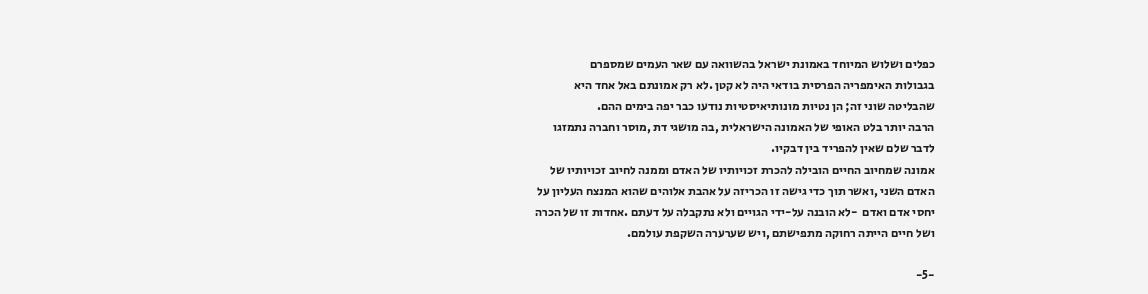כפלים ושלוש המיוחד באמונת ישראל בהשוואה עם שאר העמים שמספרם
בגבולות האימפריה הפרסית בודאי היה לא קטן .לא רק אמונתם באל אחד היא
שהבליטה שוני זה; הן נטיות מונותיאיסטיות נודעו כבר יפה בימים ההם.
הרבה יותר בלט האופי של האמונה הישראלית ,בה מושגי דת ,מוסר וחברה נתמזגו
לדבר שלם שאין להפריד בין דבקיו.
אמונה שמחיוב החיים הובילה להכרת זכויותיו של האדם וממנה לחיוב זכויותיו של
האדם השני ,ואשר תוך כדי גישה זו הכריזה על אהבת אלוהים שהוא המנצח העליון על
יחסי אדם ואדם  -לא הובנה על-ידי הגויים ולא נתקבלה על דעתם .אחדות זו של הכרה
ושל חיים הייתה רחוקה מתפישתם ,ויש שערערה השקפת עולמם.

-5-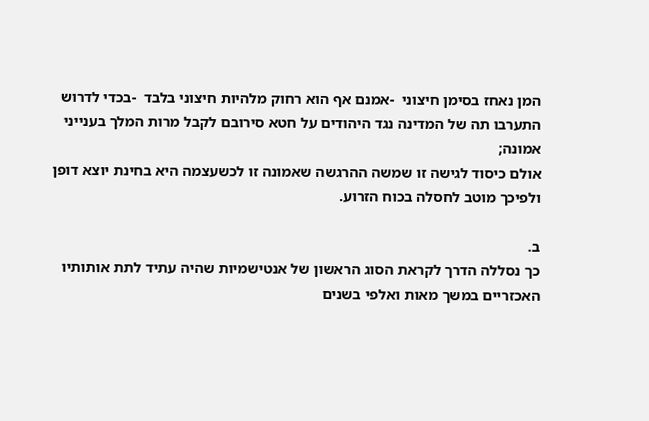המן נאחז בסימן חיצוני  -אמנם אף הוא רחוק מלהיות חיצוני בלבד  -בכדי לדרוש
התערבו תה של המדינה נגד היהודים על חטא סירובם לקבל מרות המלך בענייני אמונה;
אולם כיסוד לגישה זו שמשה ההרגשה שאמונה זו לכשעצמה היא בחינת יוצא דופן
ולפיכך מוטב לחסלה בכוח הזרוע.

ב.
כך נסללה הדרך לקראת הסוג הראשון של אנטישמיות שהיה עתיד לתת אותותיו
האכזריים במשך מאות ואלפי בשנים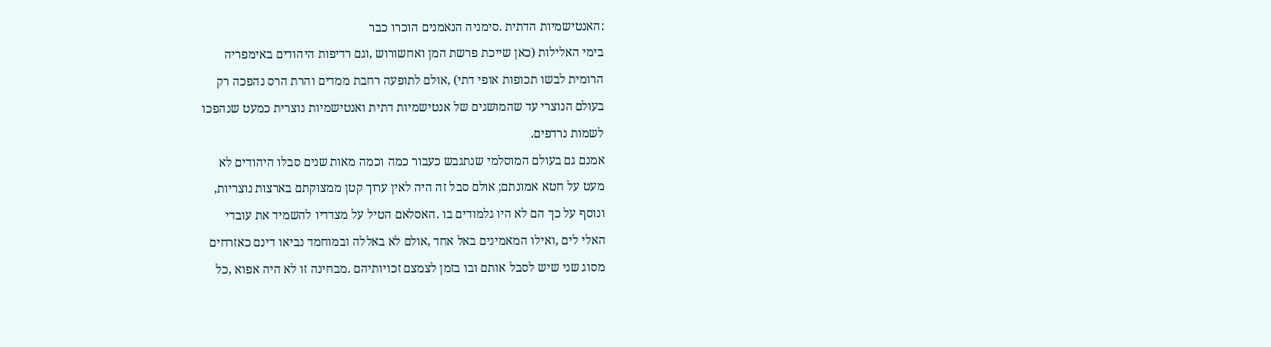:האנטישמיות הדתית .סימניה הנאמנים הוכרו כבר
בימי האלילות (כאן שייכת פרשת המן ואחשורוש ,וגם רדיפות היהודים באימפריה
הרומית לבשו תכופות אופי דתי) ,אולם לתופעה רחבת ממדים והרת הרס נהפכה רק
בעולם הנוצרי עד שהמושגים של אנטישמיות דתית ואנטישמיות נוצרית כמעט שנהפכו
לשמות נרדפים.
אמנם גם בעולם המוסלמי שנתגבש כעבור כמה וכמה מאות שנים סבלו היהודים לא
מעט על חטא אמונתם; אולם סבל זה היה לאין ערוך קטן ממצוקתם בארצות נוצריות,
ונוסף על כך הם לא היו גלמודים בו .האסלאם הטיל על מצדדיו להשמיד את עובדי
האלי לים ,ואילו המאמינים באל אחד ,אולם לא באללה ובמוחמד נביאו דינם כאזרחים
מסוג שני שיש לסבל אותם ובו בזמן לצמצם זכויותיהם .מבחינה זו לא היה אפוא ,כל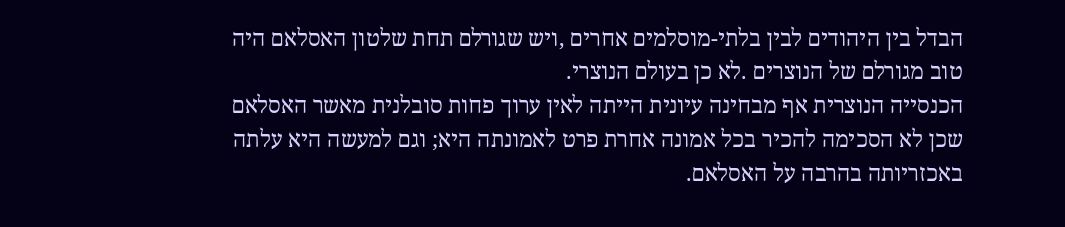הבדל בין היהודים לבין בלתי-מוסלמים אחרים ,ויש שגורלם תחת שלטון האסלאם היה
טוב מגורלם של הנוצרים .לא כן בעולם הנוצרי.
הכנסייה הנוצרית אף מבחינה עיונית הייתה לאין ערוך פחות סובלנית מאשר האסלאם
שכן לא הסכימה להכיר בכל אמונה אחרת פרט לאמונתה היא; וגם למעשה היא עלתה
באכזריותה בהרבה על האסלאם.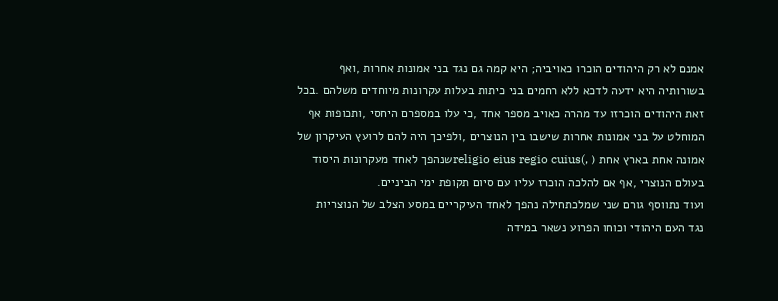אמנם לא רק היהודים הוכרו כאויביה; היא קמה גם נגד בני אמונות אחרות ,ואף
בשורותיה היא ידעה לדכא ללא רחמים בני כיתות בעלות עקרונות מיוחדים משלהם .בכל
זאת היהודים הוכרזו עד מהרה כאויב מספר אחד ,כי עלו במספרם היחסי ,ותכופות אף
המוחלט על בני אמונות אחרות שישבו בין הנוצרים ,ולפיכך היה להם לרועץ העיקרון של
אמונה אחת בארץ אחת ( ,)religio eius regio cuiusשנהפך לאחד מעקרונות היסוד
בעולם הנוצרי ,אף אם להלכה הוכרז עליו עם סיום תקופת ימי הביניים.
ועוד נתווסף גורם שני שמלכתחילה נהפך לאחד העיקריים במסע הצלב של הנוצריות
נגד העם היהודי וכוחו הפרוע נשאר במידה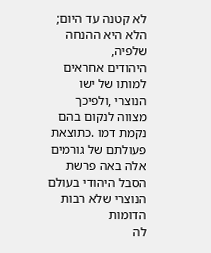לא קטנה עד היום; הלא היא ההנחה שלפיה,
היהודים אחראים למותו של ישו הנוצרי ,ולפיכך מצווה לנקום בהם נקמת דמו .כתוצאת
פעולתם של גורמים אלה באה פרשת הסבל היהודי בעולם הנוצרי שלא רבות הדומות
לה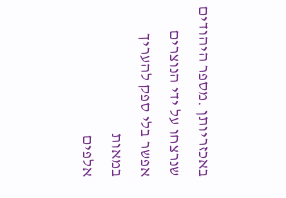באכזריותן .מספר היהודים שנרצחו על ידי הנוצרים אפשר בלי ספק להעריך במאות
אלפים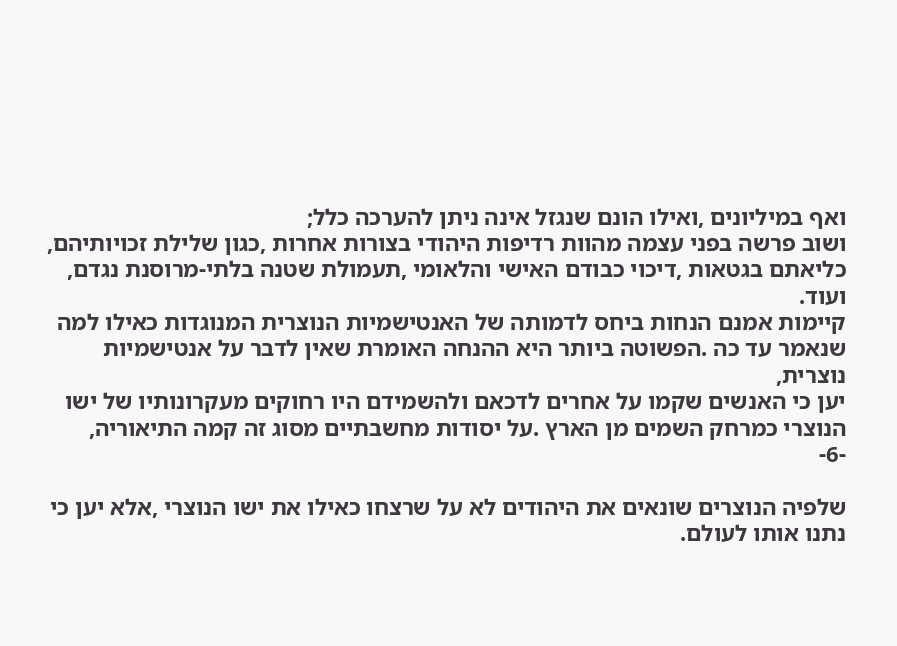ואף במיליונים ,ואילו הונם שנגזל אינה ניתן להערכה כלל;
ושוב פרשה בפני עצמה מהוות רדיפות היהודי בצורות אחרות ,כגון שלילת זכויותיהם,
כליאתם בגטאות ,דיכוי כבודם האישי והלאומי ,תעמולת שטנה בלתי-מרוסנת נגדם,
ועוד.
קיימות אמנם הנחות ביחס לדמותה של האנטישמיות הנוצרית המנוגדות כאילו למה
שנאמר עד כה .הפשוטה ביותר היא ההנחה האומרת שאין לדבר על אנטישמיות נוצרית,
יען כי האנשים שקמו על אחרים לדכאם ולהשמידם היו רחוקים מעקרונותיו של ישו
הנוצרי כמרחק השמים מן הארץ .על יסודות מחשבתיים מסוג זה קמה התיאוריה,
-6-

שלפיה הנוצרים שונאים את היהודים לא על שרצחו כאילו את ישו הנוצרי ,אלא יען כי
נתנו אותו לעולם.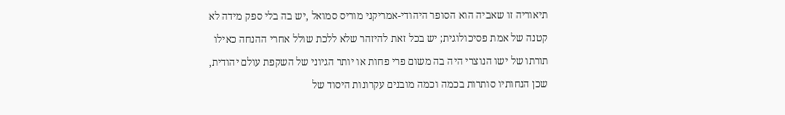תיאוריה זו שאביה הוא הסופר היהודי-אמריקני מוריס סמואל ,יש בה בלי ספק מידה לא
קטנה של אמת פסיכולוגית; יש בכל זאת להיזהר שלא ללכת שולל אחרי ההנחה כאילו
תורתו של ישו הנוצרי היה בה משום פרי פחות או יותר הגיוני של השקפת עולם יהודית,
שכן הנחותיו סותרות בכמה וכמה מובנים עקרונות היסוד של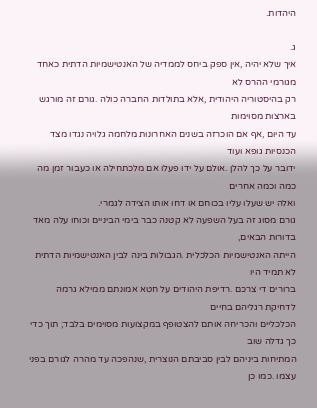היהדות.

ג.
איך שלא יהיה ,אין ספק ביחס לממדיה של האנטישמיות הדתית כאחד מגורמי ההרס לא
רק בהיסטוריה היהודית ,אלא בתולדות החברה כולה .גורם זה מורגש בארצות מסוימות
עד היום ,אף אם הוכרזה בשנים האחרונות מלחמה גלויה נגדו מצד הכנסיות גופא ועוד
ידובר על כך להלן .אולם על ידו פעלו אם מלכתחילה או כעבור זמן מה כמה וכמה אחרים
ואלה יש שעלו עליו בכוחם או דחו אותו הצידה לגמרי.
גורם מסוג זה בעל השפעה לא קטנה כבר בימי הביניים וכוחו עלה מאד בדורות הבאים,
הייתה האנטישמיות הכלכלית .הגבולות בינה לבין האנטישמיות הדתית לא תמיד היו
ברורים די צרכם .רדיפת היהודים על חטא אמונתם ממילא גרמה לדחיקת רגליהם בחיים
הכלכליים והכריחה אותם להצטופף במקצועות מסוימים בלבד; תוך כדי כך גדלה שוב
המתיחות ביניהם לבין סביבתם הנוצרית ,שנהפכה עד מהרה לגורם בפני עצמו .כמו כן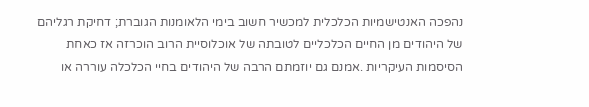נהפכה האנטישמיות הכלכלית למכשיר חשוב בימי הלאומנות הגוברת; דחיקת רגליהם
של היהודים מן החיים הכלכליים לטובתה של אוכלוסיית הרוב הוכרזה אז כאחת
הסיסמות העיקריות .אמנם גם יוזמתם הרבה של היהודים בחיי הכלכלה עוררה או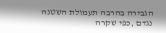הגבירה בהרבה תעמולת השטנה נגדם ,כפי שקרה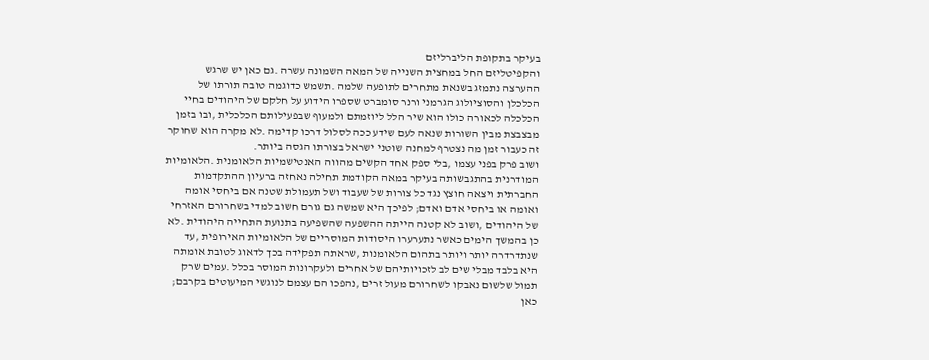בעיקר בתקופת הליברליזם
והקפיטליזם החל במחצית השנייה של המאה השמונה עשרה .גם כאן יש שרגש
ההערצה נתמזג בשנאת מתחרים לתופעה שלמה .תשמש כדוגמה טובה תורתו של
הכלכלן והסוציולוג הגרמני ורנר סומברט שספרו הידוע על חלקם של היהודים בחיי
הכלכלה לכאורה כולו הוא שיר הלל ליוזמתם ולמעוף שבפעילותם הכלכלית ,ובו בזמן
מבצבצת מבין השורות שנאה לעם שידע ככה לסלול דרכו קדימה .לא מקרה הוא שחוקר
זה כעבור זמן מה נצטרף למחנה שוטני ישראל בצורתו הגסה ביותר.
ושוב פרק בפני עצמו ,בלי ספק אחד הקשים מהווה האנטישמיות הלאומנית .הלאומיות
המודרנית בהתגבשותה בעיקר במאה הקודמת תחילה נאחזה ברעיון ההתקדמות
החברתית ויצאה חוצץ נגד כל צורות של שעבוד ושל תעמולת שטנה אם ביחסי אומה
ואומה או ביחסי אדם ואדם; לפיכך היא שמשה גם גורם חשוב למדי בשחרורם האזרחי
של היהודים ,ושוב לא קטנה הייתה ההשפעה שהשפיעה בתנועת התחייה היהודית .לא
כן בהמשך הימים כאשר נתערערו היסודות המוסריים של הלאומיות האירופית ,עד
שנתדרדרה יותר ויותר בתהום הלאומנות ,שראתה תפקידה בכך לדאוג לטובת אומתה
היא בלבד מבלי שים לב לזכויותיהם של אחרים ולעקרונות המוסר בכלל .עמים שרק
תמול שלשום נאבקו לשחרורם מעול זרים ,נהפכו הם עצמם לנוגשי המיעוטים בקרבם;
כאן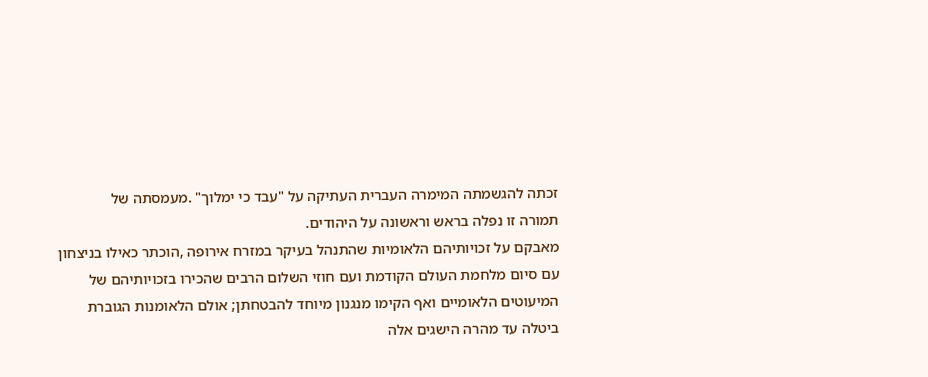זכתה להגשמתה המימרה העברית העתיקה על "עבד כי ימלוך" .מעמסתה של
תמורה זו נפלה בראש וראשונה על היהודים.
מאבקם על זכויותיהם הלאומיות שהתנהל בעיקר במזרח אירופה ,הוכתר כאילו בניצחון
עם סיום מלחמת העולם הקודמת ועם חוזי השלום הרבים שהכירו בזכויותיהם של
המיעוטים הלאומיים ואף הקימו מנגנון מיוחד להבטחתן; אולם הלאומנות הגוברת
ביטלה עד מהרה הישגים אלה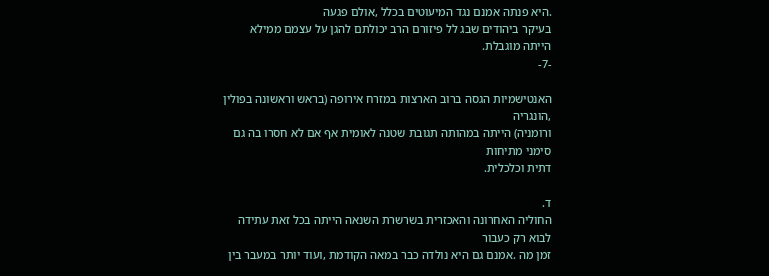.היא פנתה אמנם נגד המיעוטים בכלל ,אולם פגעה
בעיקר ביהודים שבג לל פיזורם הרב יכולתם להגן על עצמם ממילא הייתה מוגבלת.
-7-

האנטישמיות הגסה ברוב הארצות במזרח אירופה (בראש וראשונה בפולין ,הונגריה
ורומניה) הייתה במהותה תגובת שטנה לאומית אף אם לא חסרו בה גם סימני מתיחות
דתית וכלכלית.

ד.
החוליה האחרונה והאכזרית בשרשרת השנאה הייתה בכל זאת עתידה לבוא רק כעבור
זמן מה .אמנם גם היא נולדה כבר במאה הקודמת ,ועוד יותר במעבר בין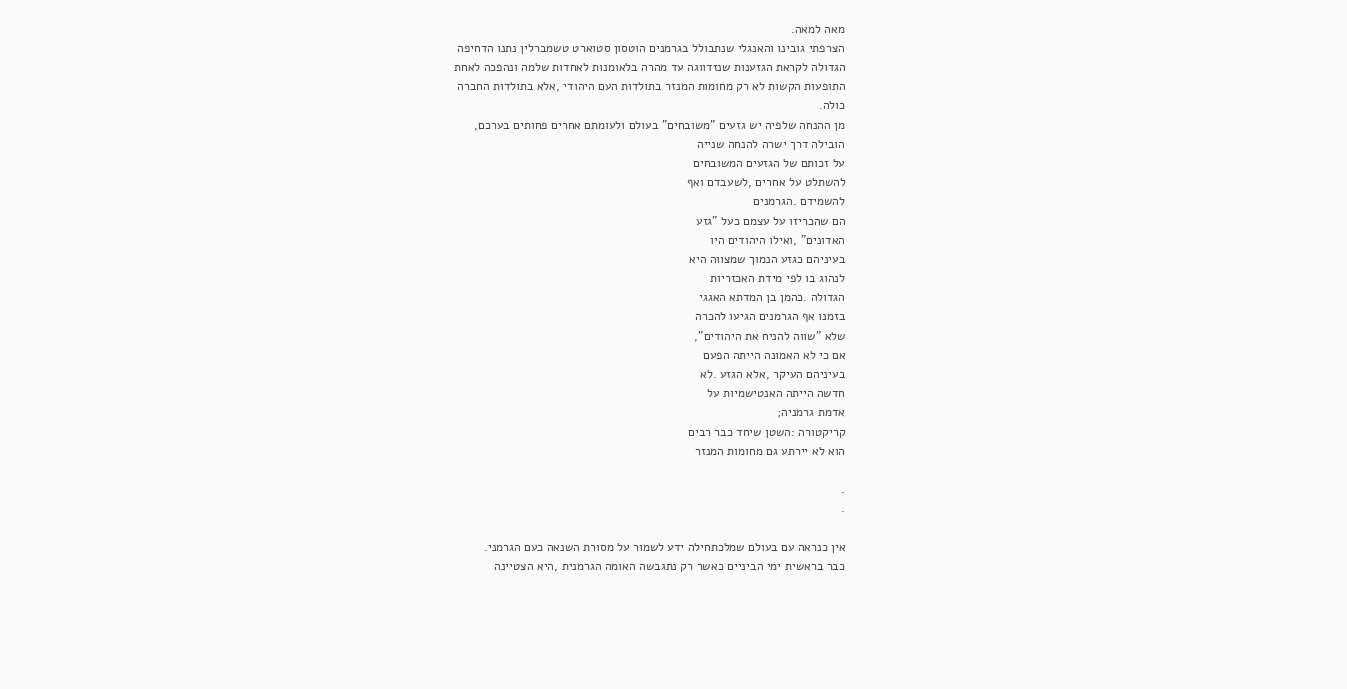מאה למאה.
הצרפתי גובינו והאנגלי שנתבולל בגרמנים הוטסון סטוארט טשמברלין נתנו הדחיפה
הגדולה לקראת הגזענות שנזדווגה עד מהרה בלאומנות לאחדות שלמה ונהפכה לאחת
התופעות הקשות לא רק מחומות המנזר בתולדות העם היהודי ,אלא בתולדות החברה
כולה.
מן ההנחה שלפיה יש גזעים "משובחים" בעולם ולעומתם אחרים פחותים בערכם,
הובילה דרך ישרה להנחה שנייה
על זכותם של הגזעים המשובחים
להשתלט על אחרים ,לשעבדם ואף
להשמידם .הגרמנים
הם שהכריזו על עצמם כעל "גזע
האדונים" ,ואילו היהודים היו
בעיניהם כגזע הנמוך שמצווה היא
לנהוג בו לפי מידת האכזריות
הגדולה .כהמן בן המדתא האגגי
בזמנו אף הגרמנים הגיעו להכרה
שלא "שווה להניח את היהודים",
אם כי לא האמונה הייתה הפעם
בעיניהם העיקר ,אלא הגזע .לא
חדשה הייתה האנטישמיות על
אדמת גרמניה;
קריקטורה :השטן שיחד כבר רבים
הוא לא יירתע גם מחומות המנזר

.
.

אין כנראה עם בעולם שמלכתחילה ידע לשמור על מסורת השנאה כעם הגרמני.
כבר בראשית ימי הביניים כאשר רק נתגבשה האומה הגרמנית ,היא הצטיינה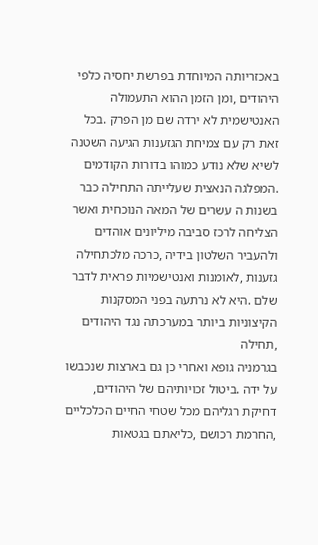באכזריותה המיוחדת בפרשת יחסיה כלפי היהודים ,ומן הזמן ההוא התעמולה
האנטישמית לא ירדה שם מן הפרק .בכל זאת רק עם צמיחת הגזענות הגיעה השטנה
לשיא שלא נודע כמוהו בדורות הקודמים .המפלגה הנאצית שעלייתה התחילה כבר
בשנות ה עשרים של המאה הנוכחית ואשר הצליחה לרכז סביבה מיליונים אוהדים
ולהעביר השלטון בידיה ,כרכה מלכתחילה גזענות ,לאומנות ואנטישמיות פראית לדבר
שלם .היא לא נרתעה בפני המסקנות הקיצוניות ביותר במערכתה נגד היהודים ,תחילה
בגרמניה גופא ואחרי כן גם בארצות שנכבשו על ידה .ביטול זכויותיהם של היהודים,
דחיקת רגליהם מכל שטחי החיים הכלכליים ,החרמת רכושם ,כליאתם בגטאות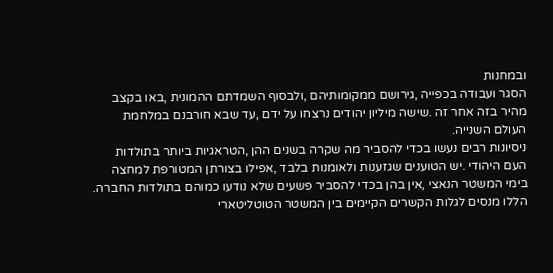ובמחנות
הסגר ועבודה בכפייה ,גירושם ממקומותיהם ,ולבסוף השמדתם ההמונית ,באו בקצב
מהיר בזה אחר זה .שישה מיליון יהודים נרצחו על ידם ,עד שבא חורבנם במלחמת
העולם השנייה.
ניסיונות רבים נעשו בכדי להסביר מה שקרה בשנים ההן ,הטראגיות ביותר בתולדות
העם היהודי .יש הטוענים שגזענות ולאומנות בלבד ,אפילו בצורתן המטורפת למחצה
בימי המשטר הנאצי ,אין בהן בכדי להסביר פשעים שלא נודעו כמוהם בתולדות החברה.
הללו מנסים לגלות הקשרים הקיימים בין המשטר הטוטליטארי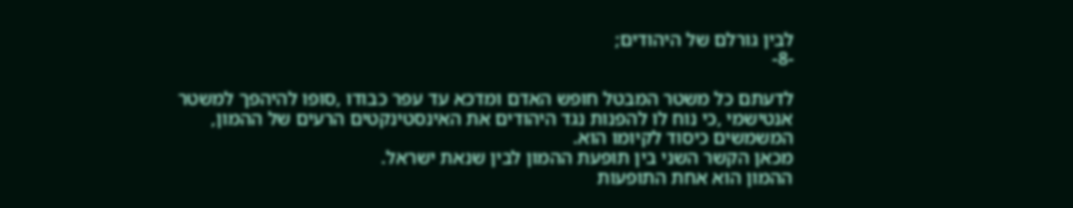לבין גורלם של היהודים;
-8-

לדעתם כל משטר המבטל חופש האדם ומדכא עד עפר כבודו ,סופו להיהפך למשטר
אנטישמי ,כי נוח לו להפנות נגד היהודים את האינסטינקטים הרעים של ההמון,
המשמשים כיסוד לקיומו הוא.
מכאן הקשר השני בין תופעת ההמון לבין שנאת ישראל.
ההמון הוא אחת התופעות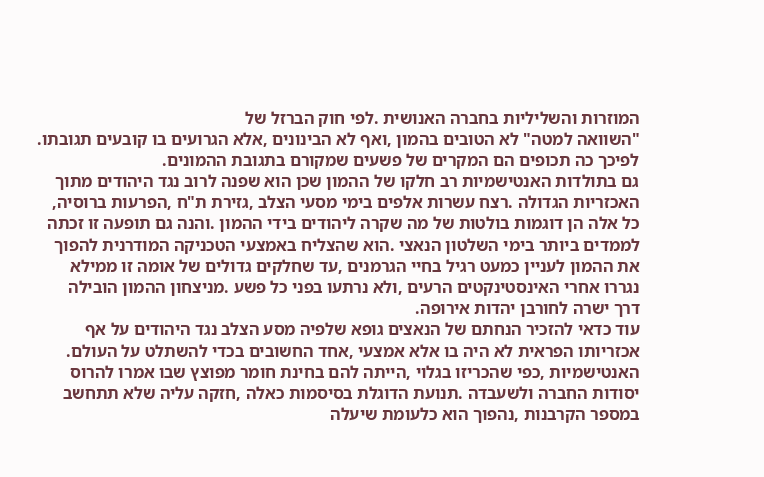המוזרות והשליליות בחברה האנושית .לפי חוק הברזל של
"השוואה למטה" לא הטובים בהמון ,ואף לא הבינונים ,אלא הגרועים בו קובעים תגובתו.
לפיכך כה תכופים הם המקרים של פשעים שמקורם בתגובת ההמונים.
גם בתולדות האנטישמיות רב חלקו של ההמון שכן הוא שפנה לרוב נגד היהודים מתוך
האכזריות הגדולה .רצח עשרות אלפים בימי מסעי הצלב ,גזירת ת"ח ,הפרעות ברוסיה,
כל אלה הן דוגמות בולטות של מה שקרה ליהודים בידי ההמון .והנה גם תופעה זו זכתה
לממדים ביותר בימי השלטון הנאצי .הוא שהצליח באמצעי הטכניקה המודרנית להפוך
את ההמון לעניין כמעט רגיל בחיי הגרמנים ,עד שחלקים גדולים של אומה זו ממילא
נגררו אחרי האינסטינקטים הרעים ,ולא נרתעו בפני כל פשע .מניצחון ההמון הובילה
דרך ישרה לחורבן יהדות אירופה.
עוד כדאי להזכיר הנחתם של הנאצים גופא שלפיה מסע הצלב נגד היהודים על אף
אכזריותו הפראית לא היה בו אלא אמצעי ,אחד החשובים בכדי להשתלט על העולם.
האנטישמיות ,כפי שהכריזו בגלוי ,הייתה להם בחינת חומר מפוצץ שבו אמרו להרוס
יסודות החברה ולשעבדה .תנועת הדוגלת בסיסמות כאלה ,חזקה עליה שלא תתחשב
במספר הקרבנות ,נהפוך הוא כלעומת שיעלה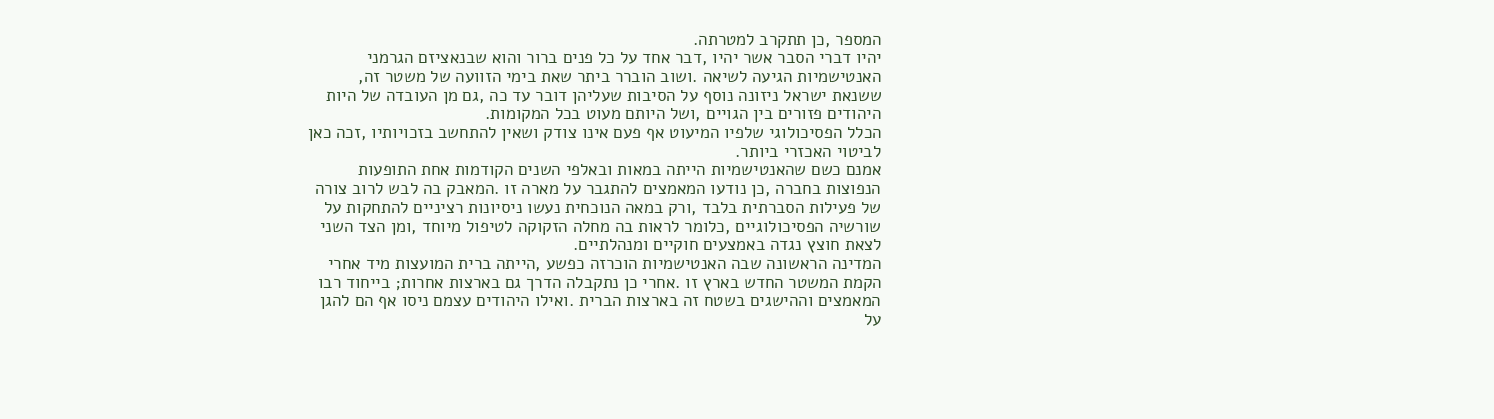המספר ,כן תתקרב למטרתה.
יהיו דברי הסבר אשר יהיו ,דבר אחד על כל פנים ברור והוא שבנאציזם הגרמני
האנטישמיות הגיעה לשיאה .ושוב הוברר ביתר שאת בימי הזוועה של משטר זה,
ששנאת ישראל ניזונה נוסף על הסיבות שעליהן דובר עד כה ,גם מן העובדה של היות
היהודים פזורים בין הגויים ,ושל היותם מעוט בכל המקומות.
הכלל הפסיכולוגי שלפיו המיעוט אף פעם אינו צודק ושאין להתחשב בזכויותיו ,זכה כאן
לביטוי האכזרי ביותר.
אמנם כשם שהאנטישמיות הייתה במאות ובאלפי השנים הקודמות אחת התופעות
הנפוצות בחברה ,כן נודעו המאמצים להתגבר על מארה זו .המאבק בה לבש לרוב צורה
של פעילות הסברתית בלבד ,ורק במאה הנוכחית נעשו ניסיונות רציניים להתחקות על
שורשיה הפסיכולוגיים ,כלומר לראות בה מחלה הזקוקה לטיפול מיוחד ,ומן הצד השני
לצאת חוצץ נגדה באמצעים חוקיים ומנהלתיים.
המדינה הראשונה שבה האנטישמיות הוכרזה כפשע ,הייתה ברית המועצות מיד אחרי
הקמת המשטר החדש בארץ זו .אחרי כן נתקבלה הדרך גם בארצות אחרות; בייחוד רבו
המאמצים וההישגים בשטח זה בארצות הברית .ואילו היהודים עצמם ניסו אף הם להגן
על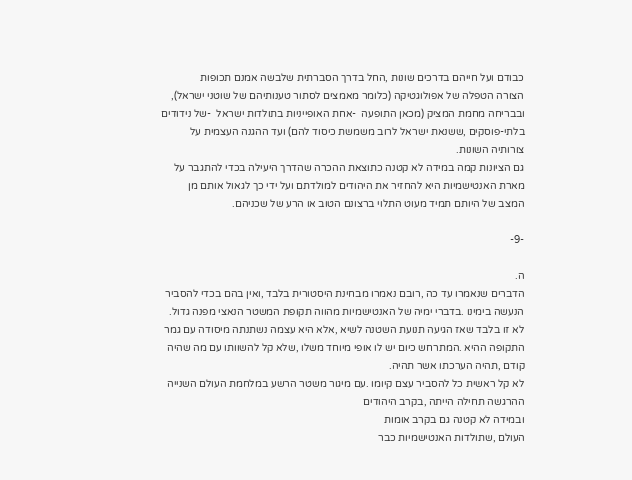כבודם ועל חייהם בדרכים שונות ,החל בדרך הסברתית שלבשה אמנם תכופות
הצורה הטפלה של אפולוגטיקה (כלומר מאמצים לסתור טענותיהם של שוטני ישראל),
ובבריחה מחמת המציק (מכאן התופעה  -אחת האופייניות בתולדות ישראל  -של נידודים
בלתי-פוסקים ,ששנאת ישראל לרוב משמשת כיסוד להם) ועד ההגנה העצמית על
צורותיה השונות.
גם הציונות קמה במידה לא קטנה כתוצאת ההכרה שהדרך היעילה בכדי להתגבר על
מארת האנטישמיות היא להחזיר את היהודים למולדתם ועל ידי כך לגאול אותם מן
המצב של היותם תמיד מעוט התלוי ברצונם הטוב או הרע של שכניהם.

-9-

ה.
הדברים שנאמרו עד כה ,רובם נאמרו מבחינת היסטורית בלבד ,ואין בהם בכדי להסביר
הנעשה בימינו .בדברי ימיה של האנטישמיות מהווה תקופת המשטר הנאצי מפנה גדול.
לא זו בלבד שאז הגיעה תנועת השטנה לשיא ,אלא היא עצמה נשתנתה מיסודה עם גמר
התקופה ההיא .המתרחש כיום יש לו אופי מיוחד משלו ,שלא קל להשוותו עם מה שהיה
קודם ,תהיה הערכתו אשר תהיה.
לא קל ראשית כל להסביר עצם קיומו .עם מיגור משטר הרשע במלחמת העולם השנייה
ההרגשה תחילה הייתה ,בקרב היהודים
ובמידה לא קטנה גם בקרב אומות
העולם ,שתולדות האנטישמיות כבר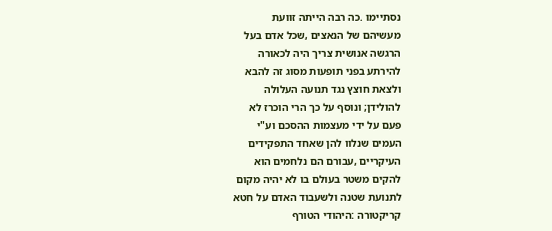נסתיימו .כה רבה הייתה זוועת
מעשיהם של הנאצים ,שכל אדם בעל
הרגשה אנושית צריך היה לכאורה
להירתע בפני תופעות מסוג זה להבא
ולצאת חוצץ נגד תנועה העלולה
להולידן; ונוסף על כך הרי הוכרז לא
פעם על ידי מעצמות ההסכם וע"י
העמים שנלוו להן שאחד התפקידים
העיקריים ,עבורם הם נלחמים הוא
להקים משטר בעולם בו לא יהיה מקום
לתנועת שטנה ולשעבוד האדם על חטא
קריקטורה :היהודי הטורף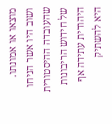מוצאו או אמונתו.
ושוב היו אשר הניחו שהעובדה ההיסטורית של חידוש הריבונות היהודית עתידה אף
היא להשתיק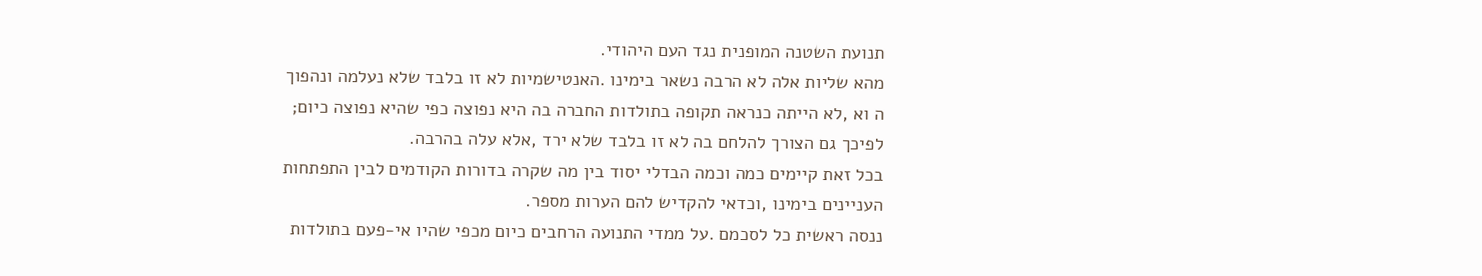תנועת השטנה המופנית נגד העם היהודי.
מהא שליות אלה לא הרבה נשאר בימינו .האנטישמיות לא זו בלבד שלא נעלמה ונהפוך
ה וא ,לא הייתה כנראה תקופה בתולדות החברה בה היא נפוצה כפי שהיא נפוצה כיום;
לפיכך גם הצורך להלחם בה לא זו בלבד שלא ירד ,אלא עלה בהרבה.
בכל זאת קיימים כמה וכמה הבדלי יסוד בין מה שקרה בדורות הקודמים לבין התפתחות
העניינים בימינו ,וכדאי להקדיש להם הערות מספר.
ננסה ראשית כל לסכמם .על ממדי התנועה הרחבים כיום מכפי שהיו אי-פעם בתולדות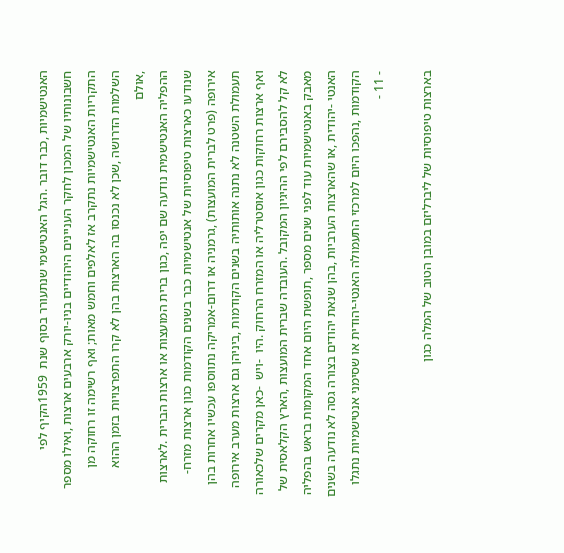האנטישמיות ,כבר דובר .הגל האנטישמי שנתעורר בסוף שנת  1959הקיף לפי
חשבונותיו של המכון לחקר העניינים היהודיים בניו-יורק ארבעים ארצות ,ואילו מספר
התקריות האנטישמיות נתקרב אז לאלפים וחמש מאות; ואף רשימה זו רחוקה מן
השלמות הדרושה ,שכן לא נכנסו בה הארצות בהן לא קרו התפרצויות בזמן ההוא ,אולם
ההפליה האנטישמית נודעה שם יפה ,כגון ברית המועצות או ארצות הברית .לארצות
שנודעו כארצות טיפוסיות של אנטישמיות כבר בשנים הקודמות כגון ארצות מזרח-
אירופה (פרט לברית המועצות) ,גרמניה או דרום-אמריקה נתווספו עכשיו אחרות בהן
תעמולת השטנה לא נתנה אותותיה בשנים הקודמות ,ביניהן גם ארצות מערב אירופה
ואף ארצות רחוקות כגון אוסטרליה או המזרח הרחוק .היו  -ויש  -כאן מקרים שלכאורה
לא קל להסבירם לפי ההיגיון המקובל .העובדה שברית המועצות ,הארץ הקלאסית של
מאבק באנטישמיות עוד לפני שנים מספר ,תופשת היום אחד המקומות בראש בהפליה
האנטי -יהודית ,או שהארצות הערביות ,בהן שנאת יהודים בצורה גסה לא נודעה בשנים
הקודמות ,נהפכו היום למרכזי התעמולה האנטי-יהודית או שסימני אנטישמיות נתגלו
- 11 -

בארצות טיפוסיות של ליברליזם במובן הטוב של המלה כגון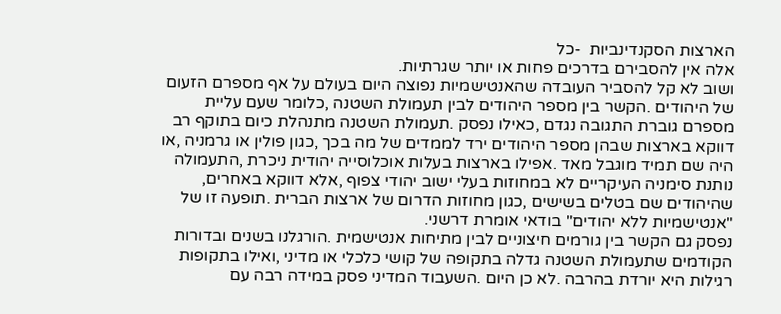הארצות הסקנדינביות  -כל
אלה אין להסבירם בדרכים פחות או יותר שגרתיות.
ושוב לא קל להסביר העובדה שהאנטישמיות נפוצה היום בעולם על אף מספרם הזעום
של היהודים .הקשר בין מספר היהודים לבין תעמולת השטנה ,כלומר שעם עליית
מספרם גוברת התגובה נגדם ,כאילו נפסק .תעמולת השטנה מתנהלת כיום בתוקף רב
דווקא בארצות שבהן מספר היהודים ירד לממדים של מה בכך ,כגון פולין או גרמניה ,או
היה שם תמיד מוגבל מאד .אפילו בארצות בעלות אוכלוסייה יהודית ניכרת ,התעמולה
נותנת סימניה העיקריים לא במחוזות בעלי ישוב יהודי צפוף ,אלא דווקא באחרים,
שהיהודים שם בטלים בשישים ,כגון מחוזות הדרום של ארצות הברית .תופעה זו של
"אנטישמיות ללא יהודים" בודאי אומרת דרשני.
נפסק גם הקשר בין גורמים חיצוניים לבין מתיחות אנטישמית .הורגלנו בשנים ובדורות
הקודמים שתעמולת השטנה גדלה בתקופה של קושי כלכלי או מדיני ,ואילו בתקופות
רגילות היא יורדת בהרבה .לא כן היום .השעבוד המדיני פסק במידה רבה עם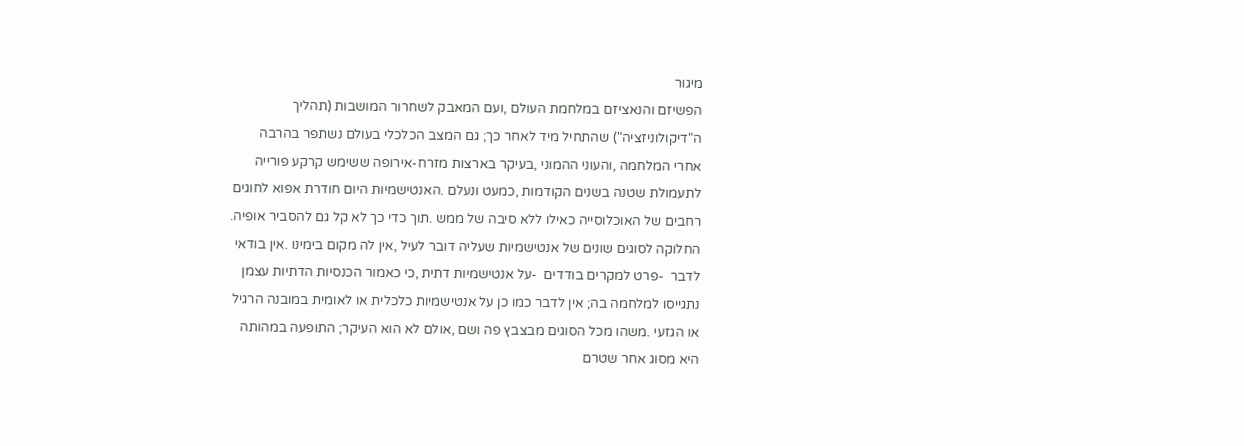מיגור
הפשיזם והנאציזם במלחמת העולם ,ועם המאבק לשחרור המושבות (תהליך
ה"דיקולוניזציה") שהתחיל מיד לאחר כך; גם המצב הכלכלי בעולם נשתפר בהרבה
אחרי המלחמה ,והעוני ההמוני ,בעיקר בארצות מזרח-אירופה ששימש קרקע פורייה
לתעמולת שטנה בשנים הקודמות ,כמעט ונעלם .האנטישמיות היום חודרת אפוא לחוגים
רחבים של האוכלוסייה כאילו ללא סיבה של ממש .תוך כדי כך לא קל גם להסביר אופיה.
החלוקה לסוגים שונים של אנטישמיות שעליה דובר לעיל ,אין לה מקום בימינו .אין בודאי
לדבר  -פרט למקרים בודדים  -על אנטישמיות דתית ,כי כאמור הכנסיות הדתיות עצמן
נתגייסו למלחמה בה; אין לדבר כמו כן על אנטישמיות כלכלית או לאומית במובנה הרגיל
או הגזעי .משהו מכל הסוגים מבצבץ פה ושם ,אולם לא הוא העיקר; התופעה במהותה
היא מסוג אחר שטרם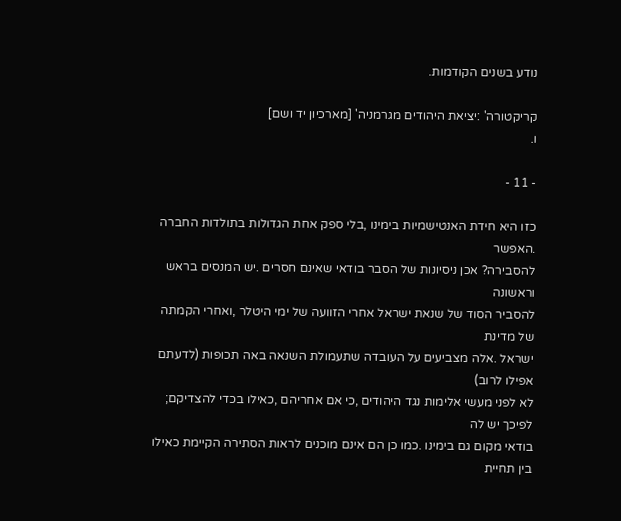נודע בשנים הקודמות.

קריקטורה' :יציאת היהודים מגרמניה' [מארכיון יד ושם]
ו.

- 11 -

כזו היא חידת האנטישמיות בימינו ,בלי ספק אחת הגדולות בתולדות החברה .האפשר
להסבירה? אכן ניסיונות של הסבר בודאי שאינם חסרים .יש המנסים בראש וראשונה
להסביר הסוד של שנאת ישראל אחרי הזוועה של ימי היטלר ,ואחרי הקמתה של מדינת
ישראל .אלה מצביעים על העובדה שתעמולת השנאה באה תכופות (לדעתם אפילו לרוב)
לא לפני מעשי אלימות נגד היהודים ,כי אם אחריהם ,כאילו בכדי להצדיקם; לפיכך יש לה
בודאי מקום גם בימינו .כמו כן הם אינם מוכנים לראות הסתירה הקיימת כאילו בין תחיית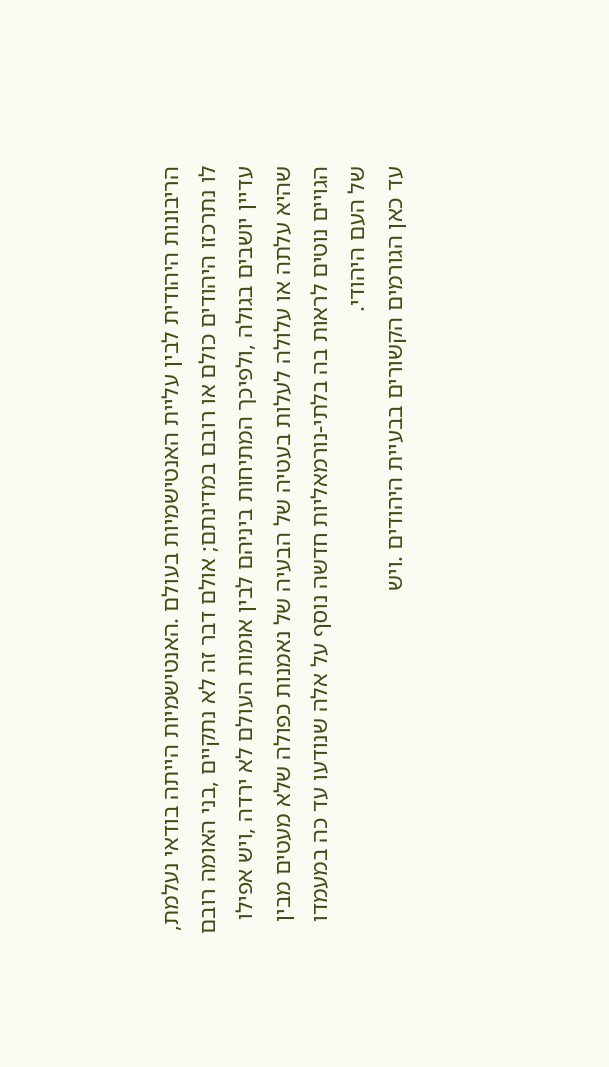הריבונות היהודית לבין עליית האנטישמיות בעולם .האנטישמיות הייתה בודאי נעלמת,
לו נתרכזו היהודים כולם או רובם במדינתם; אולם דבר זה לא נתקיים ,בני האומה רובם
עדיין יושבים בגולה ,ולפיכך המתיחות ביניהם לבין אומות העולם לא ירדה ,ויש אפילו
שהיא עלתה או עלולה לעלות בעטיה של הבעיה של נאמנות כפולה שלא מעטים מבין
הגויים נוטים לראות בה בלתי-נורמאליות חדשה נוסף על אלה שנודעו עד כה במעמדו
של העם היהודי.
עד כאן הגורמים הקשורים בבעיית היהודים .ויש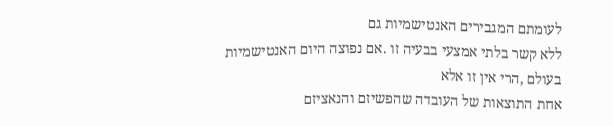לעומתם המגבירים האנטישמיות גם
ללא קשר בלתי אמצעי בבעיה זו .אם נפוצה היום האנטישמיות בעולם ,הרי אין זו אלא
אחת התוצאות של העובדה שהפשיזם והנאציזם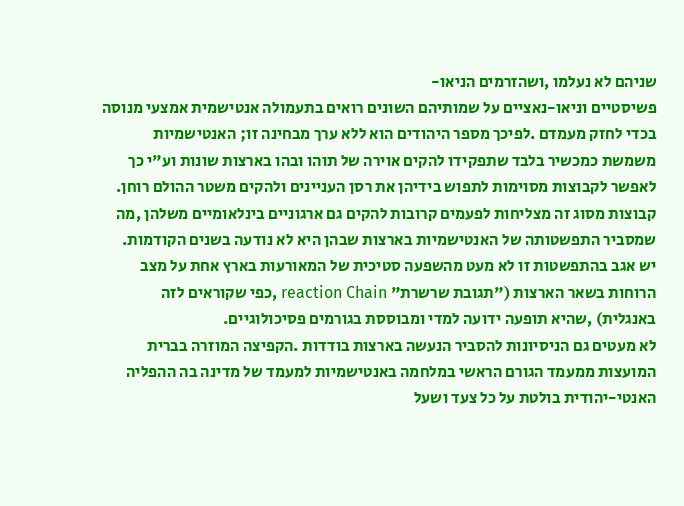שניהם לא נעלמו ,ושהזרמים הניאו-
פשיסטיים וניאו-נאציים על שמותיהם השונים רואים בתעמולה אנטישמית אמצעי מנוסה
בכדי לחזק מעמדם .לפיכך מספר היהודים הוא ללא ערך מבחינה זו; האנטישמיות
משמשת כמכשיר בלבד שתפקידו להקים אוירה של תוהו ובהו בארצות שונות וע"י כך
לאפשר לקבוצות מסוימות לתפוש בידיהן את רסן העניינים ולהקים משטר ההולם רוחן.
קבוצות מסוג זה מצליחות לפעמים קרובות להקים גם ארגוניים בינלאומיים משלהן ,מה
שמסביר התפשטותה של האנטישמיות בארצות שבהן היא לא נודעה בשנים הקודמות.
יש אגב בהתפשטות זו לא מעט מהשפעה סטיכית של המאורעות בארץ אחת על מצב
הרוחות בשאר הארצות ("תגובת שרשרת" reaction Chain ,כפי שקוראים לזה
באנגלית) ,שהיא תופעה ידועה למדי ומבוססת בגורמים פסיכולוגיים.
לא מעטים גם הניסיונות להסביר הנעשה בארצות בודדות .הקפיצה המוזרה בברית
המועצות ממעמד הגורם הראשי במלחמה באנטישמיות למעמד של מדינה בה ההפליה
האנטי-יהודית בולטת על כל צעד ושעל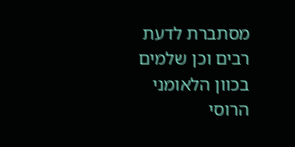מסתברת לדעת רבים וכן שלמים בכוון הלאומני
הרוסי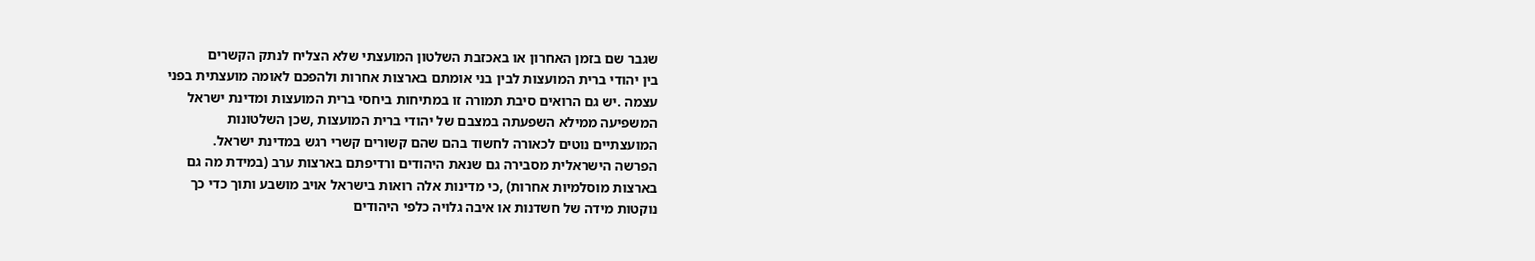שגבר שם בזמן האחרון או באכזבת השלטון המועצתי שלא הצליח לנתק הקשרים
בין יהודי ברית המועצות לבין בני אומתם בארצות אחרות ולהפכם לאומה מועצתית בפני
עצמה .יש גם הרואים סיבת תמורה זו במתיחות ביחסי ברית המועצות ומדינת ישראל
המשפיעה ממילא השפעתה במצבם של יהודי ברית המועצות ,שכן השלטונות
המועצתיים נוטים לכאורה לחשוד בהם שהם קשורים קשרי רגש במדינת ישראל.
הפרשה הישראלית מסבירה גם שנאת היהודים ורדיפתם בארצות ערב (במידת מה גם
בארצות מוסלמיות אחרות) ,כי מדינות אלה רואות בישראל אויב מושבע ותוך כדי כך
נוקטות מידה של חשדנות או איבה גלויה כלפי היהודים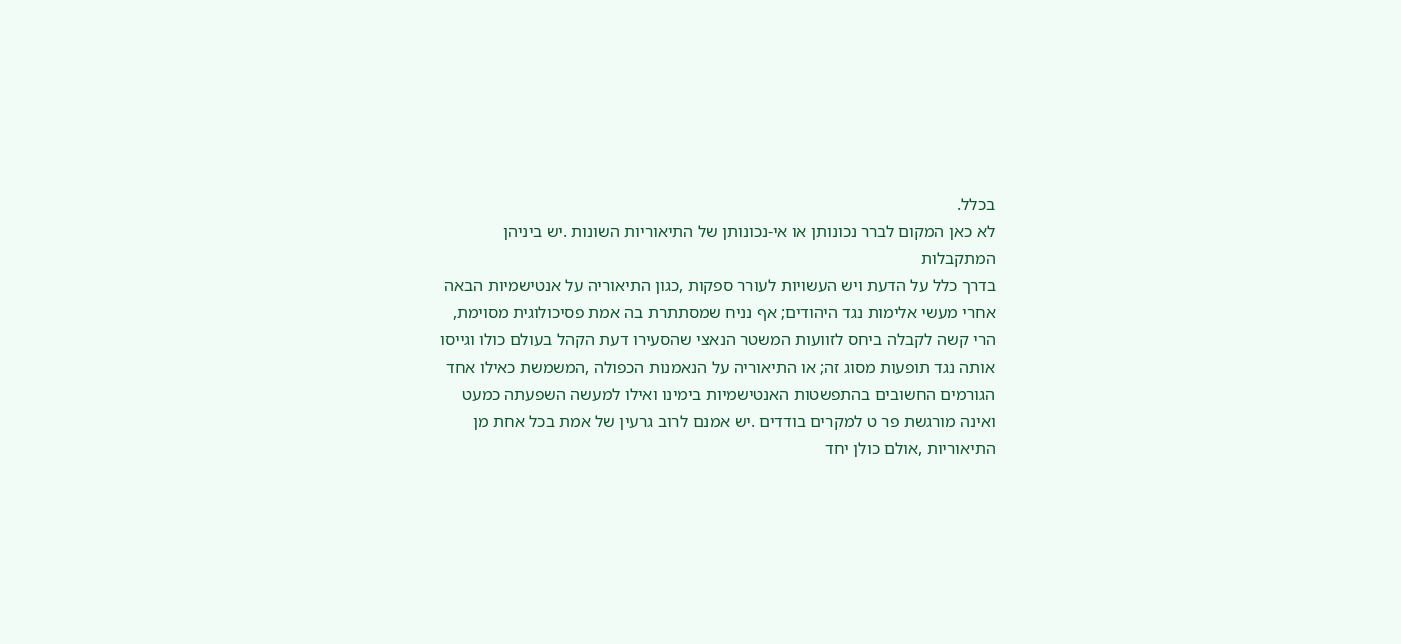בכלל.
לא כאן המקום לברר נכונותן או אי-נכונותן של התיאוריות השונות .יש ביניהן המתקבלות
בדרך כלל על הדעת ויש העשויות לעורר ספקות ,כגון התיאוריה על אנטישמיות הבאה
אחרי מעשי אלימות נגד היהודים; אף נניח שמסתתרת בה אמת פסיכולוגית מסוימת,
הרי קשה לקבלה ביחס לזוועות המשטר הנאצי שהסעירו דעת הקהל בעולם כולו וגייסו
אותה נגד תופעות מסוג זה; או התיאוריה על הנאמנות הכפולה ,המשמשת כאילו אחד
הגורמים החשובים בהתפשטות האנטישמיות בימינו ואילו למעשה השפעתה כמעט
ואינה מורגשת פר ט למקרים בודדים .יש אמנם לרוב גרעין של אמת בכל אחת מן
התיאוריות ,אולם כולן יחד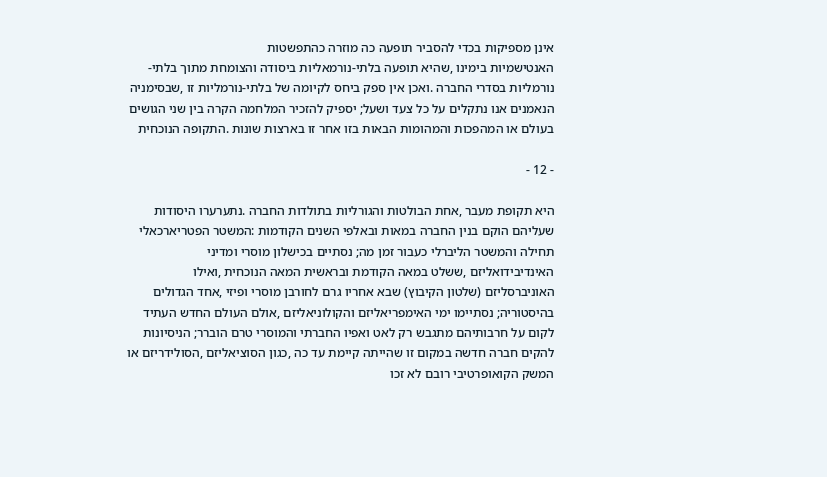אינן מספיקות בכדי להסביר תופעה כה מוזרה כהתפשטות
האנטישמיות בימינו ,שהיא תופעה בלתי-נורמאליות ביסודה והצומחת מתוך בלתי-
נורמליות בסדרי החברה .ואכן אין ספק ביחס לקיומה של בלתי-נורמליות זו ,שבסימניה
הנאמנים אנו נתקלים על כל צעד ושעל; יספיק להזכיר המלחמה הקרה בין שני הגושים
בעולם או המהפכות והמהומות הבאות בזו אחר זו בארצות שונות .התקופה הנוכחית

- 12 -

היא תקופת מעבר ,אחת הבולטות והגורליות בתולדות החברה .נתערערו היסודות
שעליהם הוקם בנין החברה במאות ובאלפי השנים הקודמות :המשטר הפטריארכאלי
תחילה והמשטר הליברלי כעבור זמן מה; נסתיים בכישלון מוסרי ומדיני
האינדיבידואליזם ,ששלט במאה הקודמת ובראשית המאה הנוכחית ,ואילו
האוניברסליזם (שלטון הקיבוץ) שבא אחריו גרם לחורבן מוסרי ופיזי ,אחד הגדולים
בהיסטוריה; נסתיימו ימי האימפריאליזם והקולוניאליזם ,אולם העולם החדש העתיד
לקום על חרבותיהם מתגבש רק לאט ואפיו החברתי והמוסרי טרם הוברר; הניסיונות
להקים חברה חדשה במקום זו שהייתה קיימת עד כה ,כגון הסוציאליזם ,הסולידריזם או
המשק הקואופרטיבי רובם לא זכו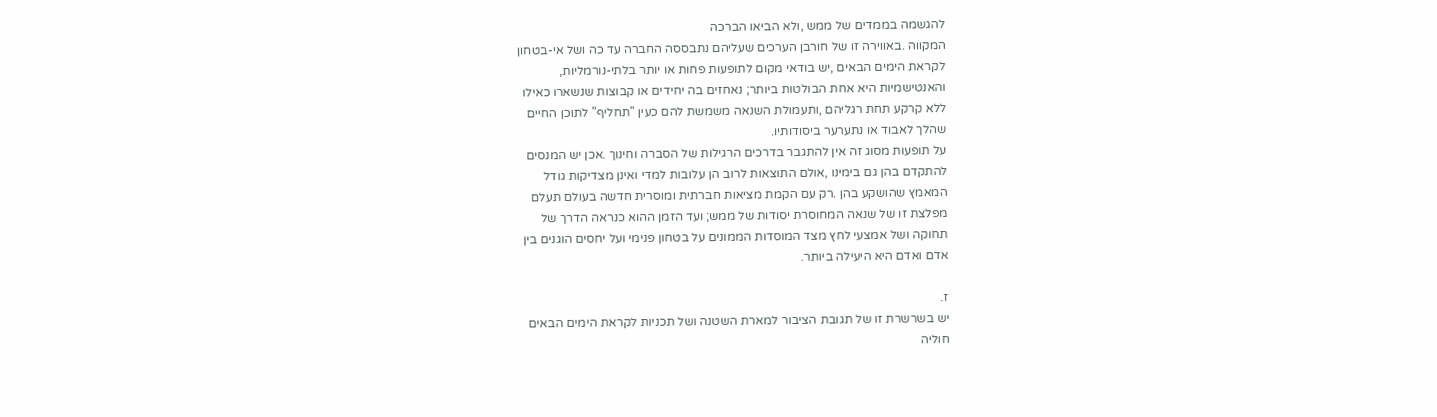להגשמה בממדים של ממש ,ולא הביאו הברכה
המקווה .באווירה זו של חורבן הערכים שעליהם נתבססה החברה עד כה ושל אי-בטחון
לקראת הימים הבאים ,יש בודאי מקום לתופעות פחות או יותר בלתי-נורמליות,
והאנטישמיות היא אחת הבולטות ביותר; נאחזים בה יחידים או קבוצות שנשארו כאילו
ללא קרקע תחת רגליהם ,ותעמולת השנאה משמשת להם כעין "תחליף" לתוכן החיים
שהלך לאבוד או נתערער ביסודותיו.
על תופעות מסוג זה אין להתגבר בדרכים הרגילות של הסברה וחינוך .אכן יש המנסים
להתקדם בהן גם בימינו ,אולם התוצאות לרוב הן עלובות למדי ואינן מצדיקות גודל
המאמץ שהושקע בהן .רק עם הקמת מציאות חברתית ומוסרית חדשה בעולם תעלם
מפלצת זו של שנאה המחוסרת יסודות של ממש; ועד הזמן ההוא כנראה הדרך של
תחוקה ושל אמצעי לחץ מצד המוסדות הממונים על בטחון פנימי ועל יחסים הוגנים בין
אדם ואדם היא היעילה ביותר.

ז.
יש בשרשרת זו של תגובת הציבור למארת השטנה ושל תכניות לקראת הימים הבאים
חוליה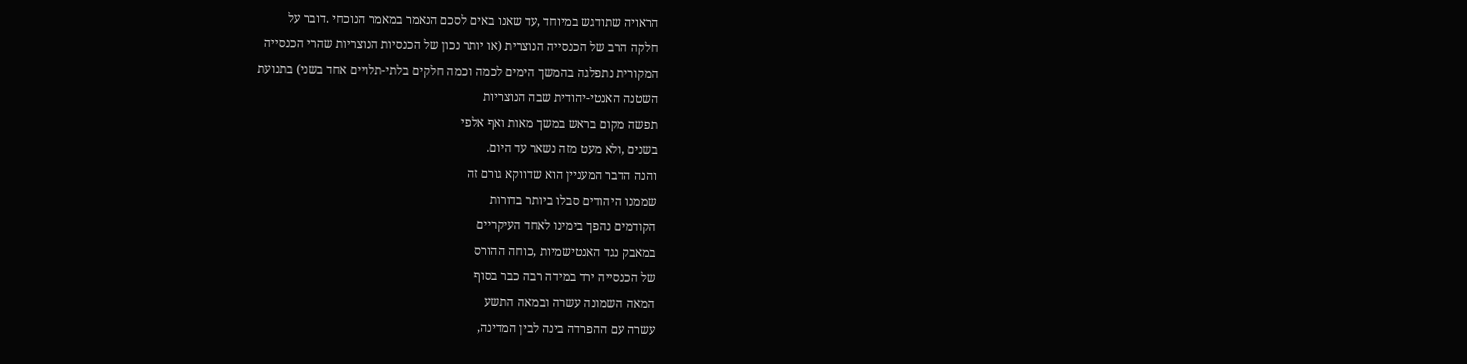הראויה שתודגש במיוחד ,עד שאנו באים לסכם הנאמר במאמר הנוכחי .דובר על
חלקה הרב של הכנסייה הנוצרית (או יותר נכון של הכנסיות הנוצריות שהרי הכנסייה
המקורית נתפלגה בהמשך הימים לכמה וכמה חלקים בלתי-תלויים אחד בשני) בתנועת
השטנה האנטי-יהודית שבה הנוצריות
תפשה מקום בראש במשך מאות ואף אלפי
בשנים ,ולא מעט מזה נשאר עד היום.
והנה הדבר המעניין הוא שדווקא גורם זה
שממנו היהודים סבלו ביותר בדורות
הקודמים נהפך בימינו לאחד העיקריים
במאבק נגד האנטישמיות ,כוחה ההורס
של הכנסייה ירד במידה רבה כבר בסוף
המאה השמונה עשרה ובמאה התשע
עשרה עם ההפרדה בינה לבין המדינה,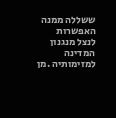ששללה ממנה האפשרות לנצל מנגנון
המדינה למזימותיה .מן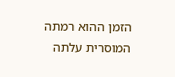הזמן ההוא רמתה
המוסרית עלתה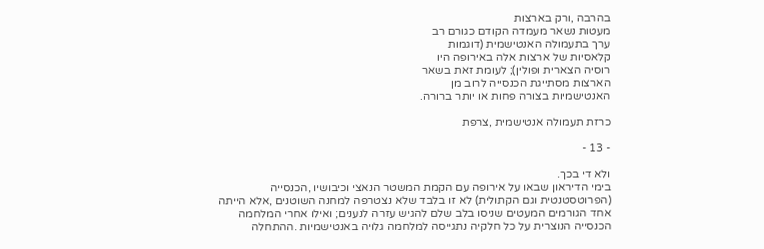בהרבה ,ורק בארצות
מעטות נשאר מעמדה הקודם כגורם רב
ערך בתעמולה האנטישמית (דוגמות
קלאסיות של ארצות אלה באירופה היו
רוסיה הצארית ופולין); לעומת זאת בשאר
הארצות מסתייגת הכנסייה לרוב מן
האנטישמיות בצורה פחות או יותר ברורה.

כרזת תעמולה אנטישמית ,צרפת

- 13 -

ולא די בכך.
בימי הדיראון שבאו על אירופה עם הקמת המשטר הנאצי וכיבושיו ,הכנסייה
(הפרוטסטנטית וגם הקתולית) לא זו בלבד שלא נצטרפה למחנה השוטנים ,אלא הייתה
אחד הגורמים המעטים שניסו בלב שלם להגיש עזרה לנענים; ואילו אחרי המלחמה
הכנסייה הנוצרית על כל חלקיה נתגייסה למלחמה גלויה באנטישמיות .ההתחלה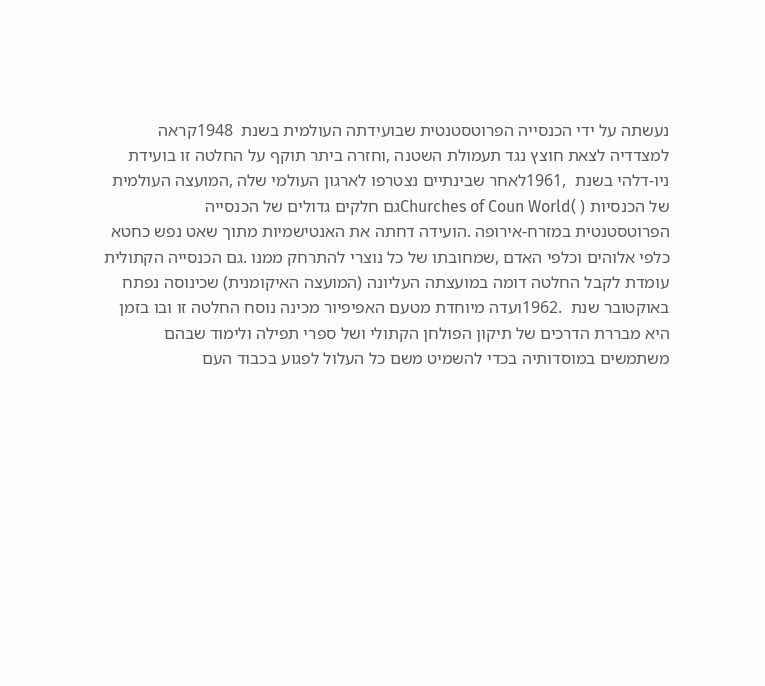נעשתה על ידי הכנסייה הפרוטסטנטית שבועידתה העולמית בשנת  1948קראה
למצדדיה לצאת חוצץ נגד תעמולת השטנה ,וחזרה ביתר תוקף על החלטה זו בועידת
ניו-דלהי בשנת  ,1961לאחר שבינתיים נצטרפו לארגון העולמי שלה ,המועצה העולמית
של הכנסיות ( )Churches of Coun Worldגם חלקים גדולים של הכנסייה
הפרוטסטנטית במזרח-אירופה .הועידה דחתה את האנטישמיות מתוך שאט נפש כחטא
כלפי אלוהים וכלפי האדם ,שמחובתו של כל נוצרי להתרחק ממנו .גם הכנסייה הקתולית
עומדת לקבל החלטה דומה במועצתה העליונה (המועצה האיקומנית) שכינוסה נפתח
באוקטובר שנת  .1962ועדה מיוחדת מטעם האפיפיור מכינה נוסח החלטה זו ובו בזמן
היא מבררת הדרכים של תיקון הפולחן הקתולי ושל ספרי תפילה ולימוד שבהם
משתמשים במוסדותיה בכדי להשמיט משם כל העלול לפגוע בכבוד העם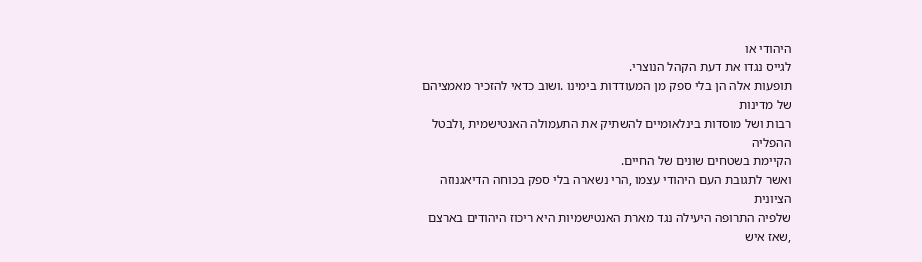היהודי או
לגייס נגדו את דעת הקהל הנוצרי.
תופעות אלה הן בלי ספק מן המעודדות בימינו .ושוב כדאי להזכיר מאמציהם של מדינות
רבות ושל מוסדות בינלאומיים להשתיק את התעמולה האנטישמית ,ולבטל ההפליה
הקיימת בשטחים שונים של החיים.
ואשר לתגובת העם היהודי עצמו ,הרי נשארה בלי ספק בכוחה הדיאגנוזה הציונית
שלפיה התרופה היעילה נגד מארת האנטישמיות היא ריכוז היהודים בארצם ,שאז איש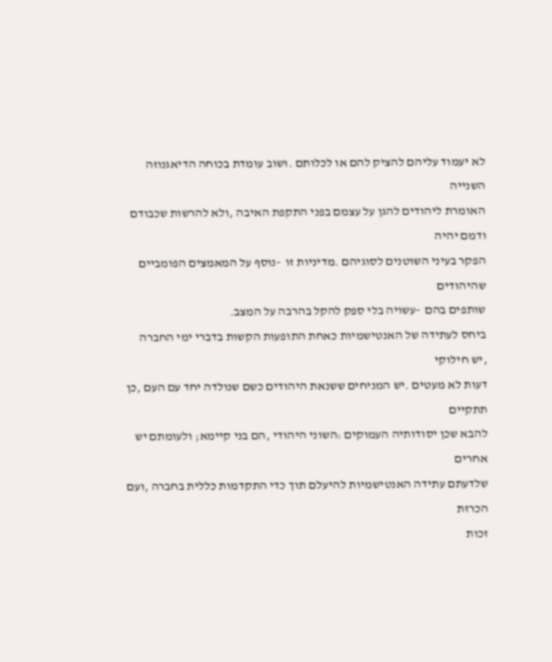לא יעמוד עליהם להציק להם או לכלותם .ושוב עומדת בכוחה הדיאגנוזה השנייה
האומרת ליהודים להגן על עצמם בפני התקפת האיבה ,ולא להרשות שכבודם ודמם יהיה
הפקר בעיני השוטנים לסוגיהם .מדיניות זו  -נוסף על המאמצים הפומביים שהיהודים
שותפים בהם  -עשויה בלי ספק להקל בהרבה על המצב.
ביחס לעתידה של האנטישמיות כאחת התופעות הקשות בדברי ימי החברה ,יש חילוקי
דעות לא מעטים .יש המניחים ששנאת היהודים כשם שנולדה יחד עם העם ,כן תתקיים
להבא שכן יסודותיה העמוקים :השוני היהודי ,הם בני קיימא; ולעומתם יש אחרים
שלדעתם עתידה האנטישמיות להיעלם תוך כדי התקדמות כללית בחברה ,ועם הכרזת
זכות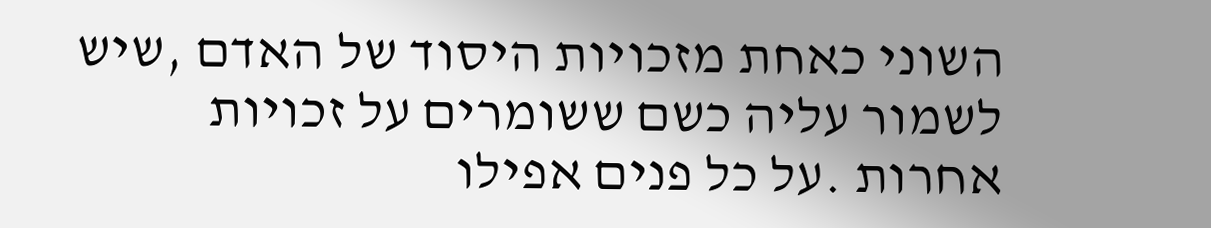השוני כאחת מזכויות היסוד של האדם ,שיש לשמור עליה כשם ששומרים על זכויות
אחרות .על כל פנים אפילו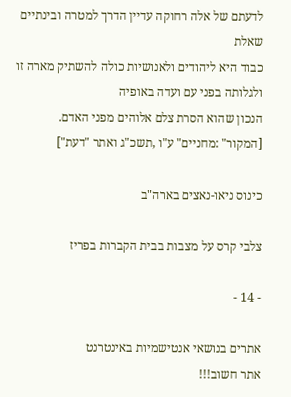לדעתם של אלה רחוקה עדיין הדרך למטרה ובינתיים שאלת
כבוד היא ליהודים ולאנושיות כולה להשתיק מארה זו ולגלותה בפני עם ועדה באופיה
הנכון שהוא הסרת צלם אלוהים מפני האדם.
[המקור" :מחניים" ע"ו ,תשכ"ג ואתר "דעת"]

כינוס ניאו-נאצים בארה"ב

צלבי קרס על מצבות בבית הקברות בפריז

- 14 -

אתרים בנושאי אנטישמיות באינטרנט
אתר חשוב!!!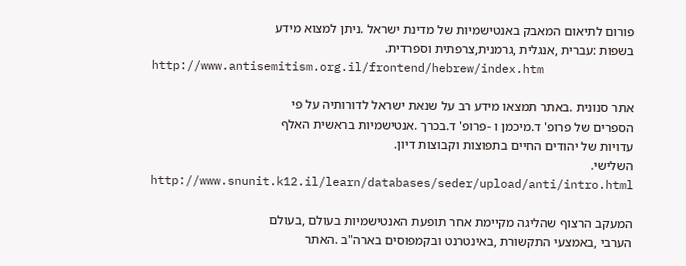פורום לתיאום המאבק באנטישמיות של מדינת ישראל .ניתן למצוא מידע
בשפות :עברית ,אנגלית ,גרמנית,צרפתית וספרדית.
http://www.antisemitism.org.il/frontend/hebrew/index.htm

אתר סנונית .באתר תמצאו מידע רב על שנאת ישראל לדורותיה על פי
הספרים של פרופ' ד.מיכמן ו -פרופ' ד.בכרך .אנטישמיות בראשית האלף
עדויות של יהודים החיים בתפוצות וקבוצות דיון.
השלישי.
http://www.snunit.k12.il/learn/databases/seder/upload/anti/intro.html

המעקב הרצוף שהליגה מקיימת אחר תופעת האנטישמיות בעולם ,בעולם
הערבי ,באמצעי התקשורת ,באינטרנט ובקמפוסים בארה"ב .האתר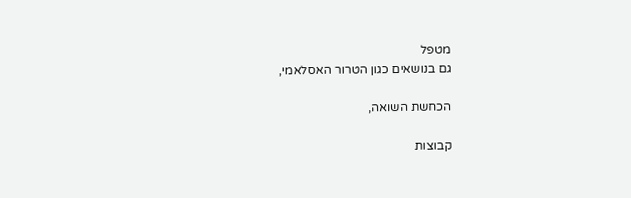מטפל
גם בנושאים כגון הטרור האסלאמי,

הכחשת השואה,

קבוצות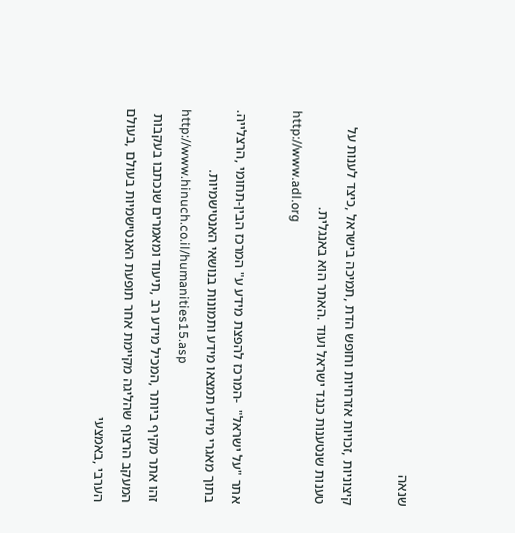שנאה

קיצוניות ,זכויות אזרחיות וחופש הדת ,תמיכה בישראל ,כיצד לענות על
טענות שנטענות כנגד ישראל ועוד .האתר הוא באנגלית.
http://www.adl.org

אתר "על ישראל"  -המרכז להפצת מידע ע" המרכז הבין-תחומי ,הרצלייה.
בתוך מאגרי מידע תמצאו מידע ותמונות בנושאי האנטישמיות.
http://www.hinuch.co.il/humanities15.asp
זהו אתר מקיף ביותר ,המכיל מידע רב ,תיעוד ומאמרים שנכתבו בעקבות
המעקב הרצוף שהליגה מקיימת אחר תופעת האנטישמיות בעולם ,בעולם
הערבי ,באמצעי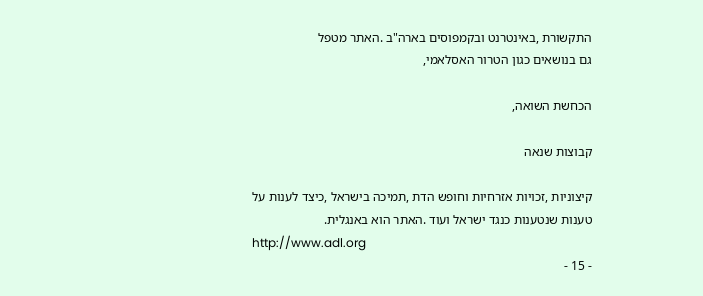התקשורת ,באינטרנט ובקמפוסים בארה"ב .האתר מטפל
גם בנושאים כגון הטרור האסלאמי,

הכחשת השואה,

קבוצות שנאה

קיצוניות ,זכויות אזרחיות וחופש הדת ,תמיכה בישראל ,כיצד לענות על
טענות שנטענות כנגד ישראל ועוד .האתר הוא באנגלית.
http://www.adl.org
- 15 -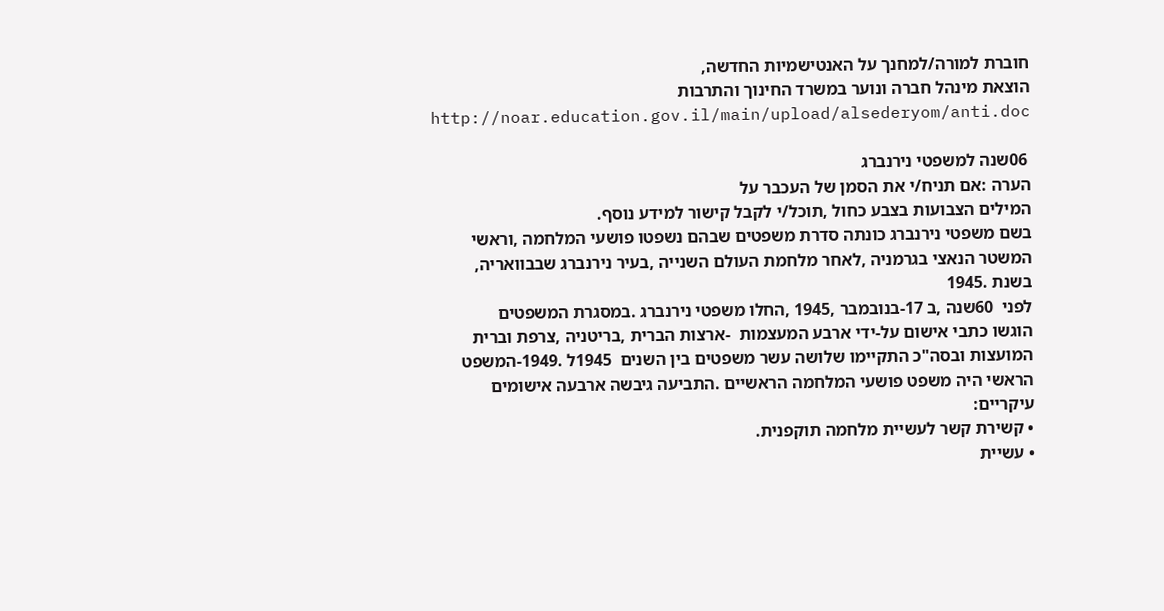חוברת למורה/למחנך על האנטישמיות החדשה,
הוצאת מינהל חברה ונוער במשרד החינוך והתרבות
http://noar.education.gov.il/main/upload/alsederyom/anti.doc

 06שנה למשפטי נירנברג
הערה :אם תניח/י את הסמן של העכבר על
המילים הצבועות בצבע כחול ,תוכל/י לקבל קישור למידע נוסף.
בשם משפטי נירנברג כונתה סדרת משפטים שבהם נשפטו פושעי המלחמה ,וראשי
המשטר הנאצי בגרמניה ,לאחר מלחמת העולם השנייה ,בעיר נירנברג שבבוואריה,
בשנת .1945
לפני  60שנה ,ב 17-בנובמבר ,1945 ,החלו משפטי נירנברג .במסגרת המשפטים
הוגשו כתבי אישום על-ידי ארבע המעצמות  -ארצות הברית ,בריטניה ,צרפת וברית
המועצות ובסה"כ התקיימו שלושה עשר משפטים בין השנים  1945ל .1949-המשפט
הראשי היה משפט פושעי המלחמה הראשיים .התביעה גיבשה ארבעה אישומים
עיקריים:
• קשירת קשר לעשיית מלחמה תוקפנית.
• עשיית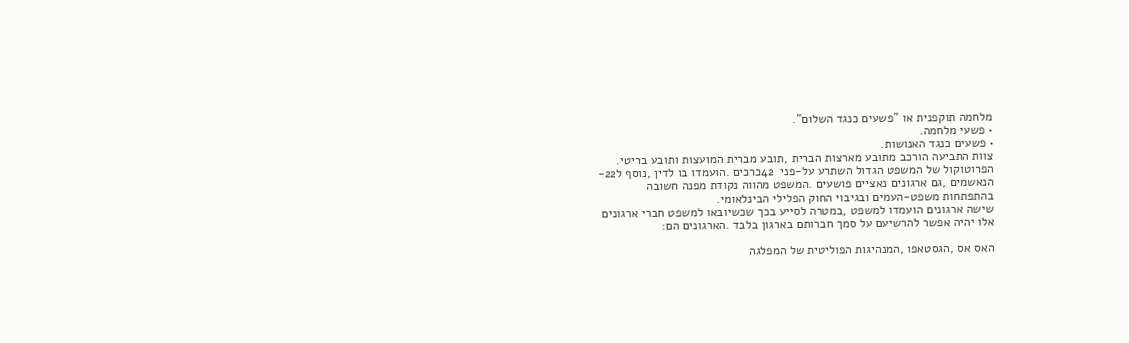מלחמה תוקפנית או "פשעים כנגד השלום".
• פשעי מלחמה.
• פשעים כנגד האנושות.
צוות התביעה הורכב מתובע מארצות הברית ,תובע מברית המועצות ותובע בריטי.
הפרוטוקול של המשפט הגדול השתרע על-פני  42כרכים .הועמדו בו לדין ,נוסף ל22-
הנאשמים ,גם ארגונים נאציים פושעים .המשפט מהווה נקודת מפנה חשובה
בהתפתחות משפט-העמים ובגיבוי החוק הפלילי הבינלאומי.
שישה ארגונים הועמדו למשפט ,במטרה לסייע בכך שכשיובאו למשפט חברי ארגונים
אלו יהיה אפשר להרשיעם על סמך חברותם בארגון בלבד .הארגונים הם:

האס אס ,הגסטאפו ,המנהיגות הפוליטית של המפלגה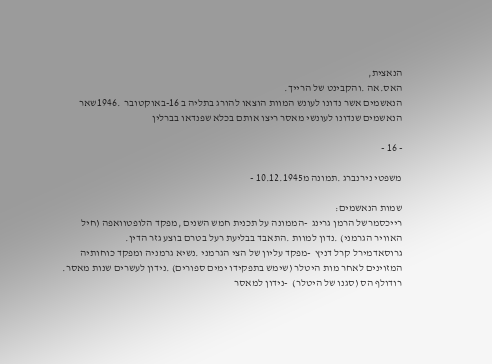הנאצית,
האס.אה .והקבינט של הרייך.
הנאשמים אשר נדונו לעונש המוות הוצאו להורג בתליה ב 16-באוקטובר  .1946שאר
הנאשמים שנדונו לעונשי מאסר ריצו אותם בכלא שפנדאו בברלין

- 16 -

משפטי נירנברג .תמונה מ10.12.1945 -

שמות הנאשמים:
רייכסמרשל הרמן גרינג  -הממונה על תכנית חמש השנים ,מפקד הלופטוואפה (חיל
האוויר הגרמני) .נדון למוות .התאבד בבליעת רעל בטרם בוצע גזר הדין.
גרוסאדמירל קרל דניץ  -מפקד עליון של הצי הגרמני .נשיא גרמניה ומפקד כוחותיה
המזוינים לאחר מות היטלר (שימש בתפקידו ימים ספורים) .נידון לעשרים שנות מאסר.
רודולף הס (סגנו של היטלר)  -נידון למאסר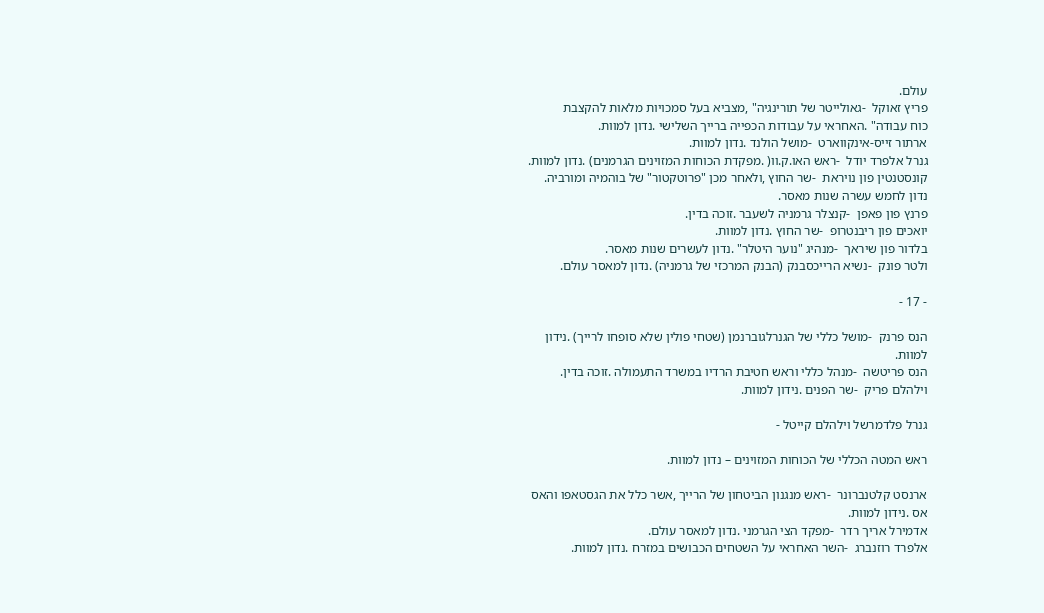עולם.
פריץ זאוקל  -גאולייטר של תורינגיה" ,מצביא בעל סמכויות מלאות להקצבת
כוח עבודה" .האחראי על עבודות הכפייה ברייך השלישי .נדון למוות.
ארתור זייס-אינקווארט  -מושל הולנד .נדון למוות.
גנרל אלפרד יודל  -ראש האו.ק.וו( .מפקדת הכוחות המזוינים הגרמנים) .נדון למוות.
קונסטנטין פון נויראת  -שר החוץ ,ולאחר מכן "פרוטקטור" של בוהמיה ומורביה.
נדון לחמש עשרה שנות מאסר.
פרנץ פון פאפן  -קנצלר גרמניה לשעבר .זוכה בדין.
יואכים פון ריבנטרופ  -שר החוץ .נדון למוות.
בלדור פון שיראך  -מנהיג "נוער היטלר" .נדון לעשרים שנות מאסר.
ולטר פונק  -נשיא הרייכסבנק (הבנק המרכזי של גרמניה) .נדון למאסר עולם.

- 17 -

הנס פרנק  -מושל כללי של הגנרלגוברנמן (שטחי פולין שלא סופחו לרייך) .נידון
למוות.
הנס פריטשה  -מנהל כללי וראש חטיבת הרדיו במשרד התעמולה .זוכה בדין.
וילהלם פריק  -שר הפנים .נידון למוות.

גנרל פלדמרשל וילהלם קייטל -

ראש המטה הכללי של הכוחות המזוינים – נדון למוות.

ארנסט קלטנברונר  -ראש מנגנון הביטחון של הרייך ,אשר כלל את הגסטאפו והאס
אס .נידון למוות.
אדמירל אריך רדר  -מפקד הצי הגרמני .נדון למאסר עולם.
אלפרד רוזנברג  -השר האחראי על השטחים הכבושים במזרח .נדון למוות.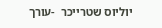יוליוס שטרייכר  -עורך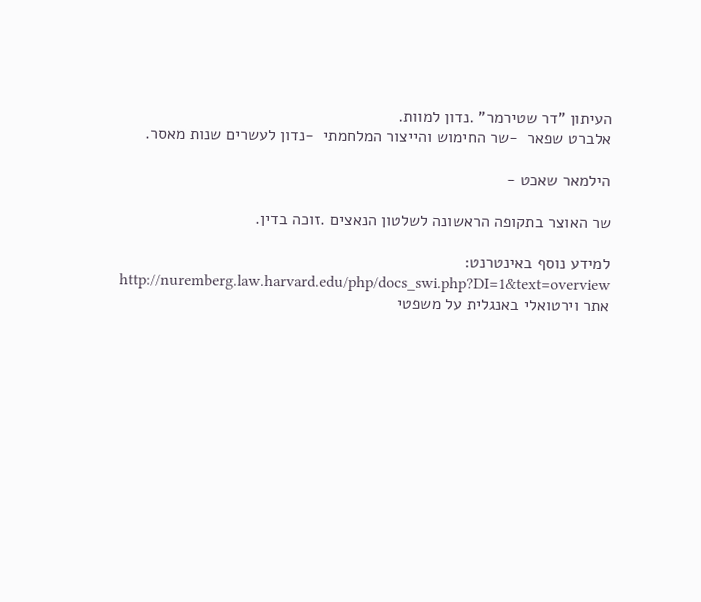העיתון "דר שטירמר" .נדון למוות.
אלברט שפאר  -שר החימוש והייצור המלחמתי  -נדון לעשרים שנות מאסר.

הילמאר שאכט -

שר האוצר בתקופה הראשונה לשלטון הנאצים .זוכה בדין.

למידע נוסף באינטרנט:
http://nuremberg.law.harvard.edu/php/docs_swi.php?DI=1&text=overview
אתר וירטואלי באנגלית על משפטי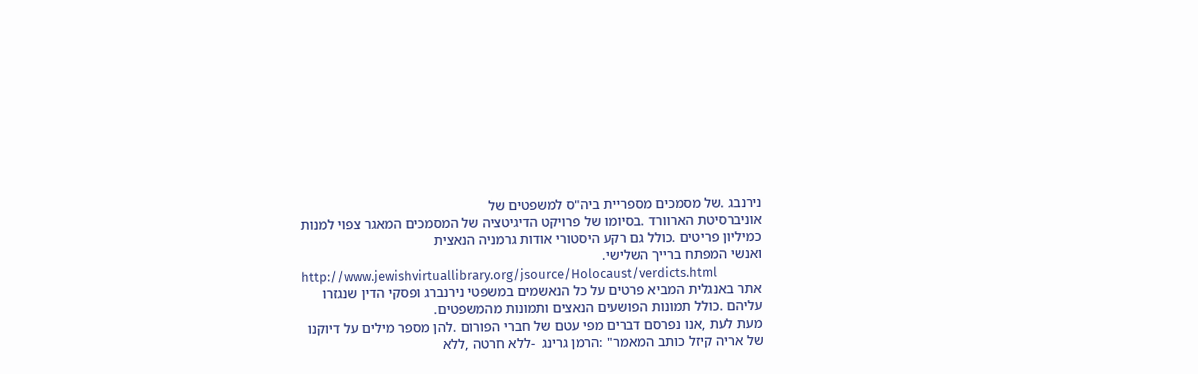נירנבג .של מסמכים מספריית ביה"ס למשפטים של
אוניברסיטת הארוורד .בסיומו של פרויקט הדיגיטציה של המסמכים המאגר צפוי למנות
כמיליון פריטים .כולל גם רקע היסטורי אודות גרמניה הנאצית
ואנשי המפתח ברייך השלישי.
http://www.jewishvirtuallibrary.org/jsource/Holocaust/verdicts.html
אתר באנגלית המביא פרטים על כל הנאשמים במשפטי נירנברג ופסקי הדין שנגזרו
עליהם .כולל תמונות הפושעים הנאצים ותמונות מהמשפטים.
מעת לעת ,אנו נפרסם דברים מפי עטם של חברי הפורום .להן מספר מילים על דיוקנו
של אריה קיזל כותב המאמר" :הרמן גרינג  -ללא חרטה ,ללא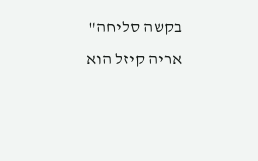בקשה סליחה"
אריה קיזל הוא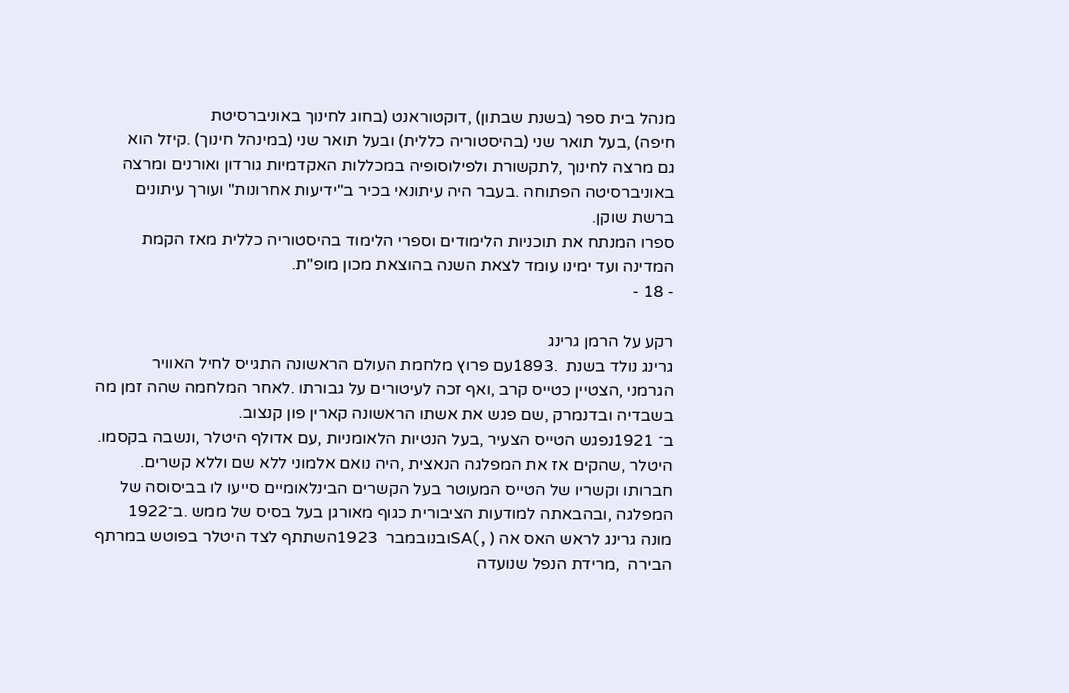מנהל בית ספר (בשנת שבתון) ,דוקטוראנט (בחוג לחינוך באוניברסיטת
חיפה) ,בעל תואר שני (בהיסטוריה כללית) ובעל תואר שני (במינהל חינוך) .קיזל הוא
גם מרצה לחינוך ,לתקשורת ולפילוסופיה במכללות האקדמיות גורדון ואורנים ומרצה
באוניברסיטה הפתוחה .בעבר היה עיתונאי בכיר ב"ידיעות אחרונות" ועורך עיתונים
ברשת שוקן.
ספרו המנתח את תוכניות הלימודים וספרי הלימוד בהיסטוריה כללית מאז הקמת
המדינה ועד ימינו עומד לצאת השנה בהוצאת מכון מופ"ת.
- 18 -

רקע על הרמן גרינג
גרינג נולד בשנת  .1893עם פרוץ מלחמת העולם הראשונה התגייס לחיל האוויר
הגרמני ,הצטיין כטייס קרב ,ואף זכה לעיטורים על גבורתו .לאחר המלחמה שהה זמן מה
בשבדיה ובדנמרק ,שם פגש את אשתו הראשונה קארין פון קנצוב.
ב־ 1921נפגש הטייס הצעיר ,בעל הנטיות הלאומניות ,עם אדולף היטלר ,ונשבה בקסמו.
היטלר ,שהקים אז את המפלגה הנאצית ,היה נואם אלמוני ללא שם וללא קשרים.
חברותו וקשריו של הטייס המעוטר בעל הקשרים הבינלאומיים סייעו לו בביסוסה של
המפלגה ,ובהבאתה למודעות הציבורית כגוף מאורגן בעל בסיס של ממש .ב־1922
מונה גרינג לראש האס אה ( ,)SAובנובמבר  1923השתתף לצד היטלר בפוטש במרתף
הבירה  ,מרידת הנפל שנועדה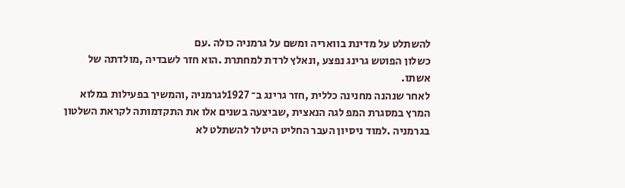להשתלט על מדינת בוואריה ומשם על גרמניה כולה .עם
כשלון הפוטש גרינג נפצע ,ונאלץ לרדת למחתרת .הוא חזר לשבדיה ,מולדתה של
אשתו.
לאחר שנהנה מחנינה כללית ,חזר גרינג ב־ 1927לגרמניה ,והמשיך בפעילות במלוא
המרץ במסגרת המפ לגה הנאצית ,שביצעה בשנים אלו את התקדמותה לקראת השלטון
בגרמניה .למוד ניסיון העבר החליט היטלר להשתלט לא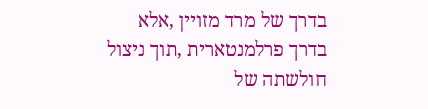בדרך של מרד מזויין ,אלא
בדרך פרלמנטארית ,תוך ניצול חולשתה של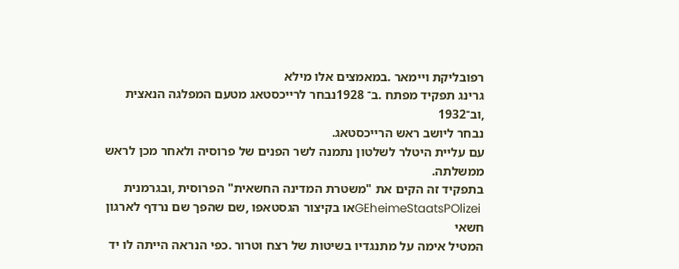רפובליקת ויימאר .במאמצים אלו מילא
גרינג תפקיד מפתח .ב־ 1928נבחר לרייכסטאג מטעם המפלגה הנאצית ,וב־1932
נבחר ליושב ראש הרייכסטאג.
עם עליית היטלר לשלטון נתמנה לשר הפנים של פרוסיה ולאחר מכן לראש ממשלתה.
בתפקיד זה הקים את "משטרת המדינה החשאית" הפרוסית ,ובגרמנית
 GEheimeStaatsPOlizeiאו בקיצור הגסטאפו ,שם שהפך שם נרדף לארגון חשאי
המטיל אימה על מתנגדיו בשיטות של רצח וטרור .כפי הנראה הייתה לו יד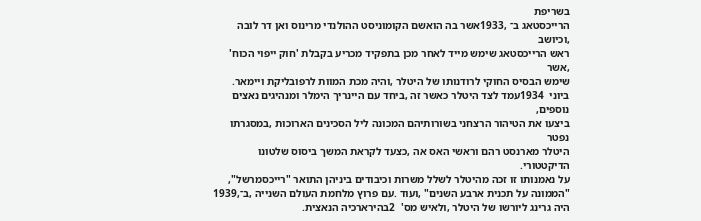בשריפת
הרייכסטאג ב־ ,1933אשר בה הואשם הקומוניסט ההולנדי מרינוס ואן דר לובה ,וכיושב
ראש הרייכסטאג שימש מייד לאחר מכן בתפקיד מכריע בקבלת 'חוק ייפוי הכוח' ,אשר
שימש הבסיס החוקי לרודנותו של היטלר ,והיה מכת המוות לרפובליקת ויימאר.
ביוני  1934עמד לצד היטלר כאשר זה ,ביחד עם היינריך הימלר ומנהיגים נאצים נוספים,
ביצעו את הטיהור הרצחני בשורותיהם המכונה ליל הסכינים הארוכות ,במסגרתו נפטר
היטלר מארנסט רהם וראשי האס אה ,כצעד לקראת המשך ביסוס שלטונו הדיקטטורי.
על נאמנותו זו זכה מהיטלר לשלל משרות וכיבודים ביניהן התואר "רייכסמרשל",
"הממונה על תכנית ארבע השנים" ,ועוד .עם פרוץ מלחמת העולם השנייה ,ב־,1939
היה גרינג ליורשו של היטלר ,ולאיש מס'  2בהירארכיה הנאצית.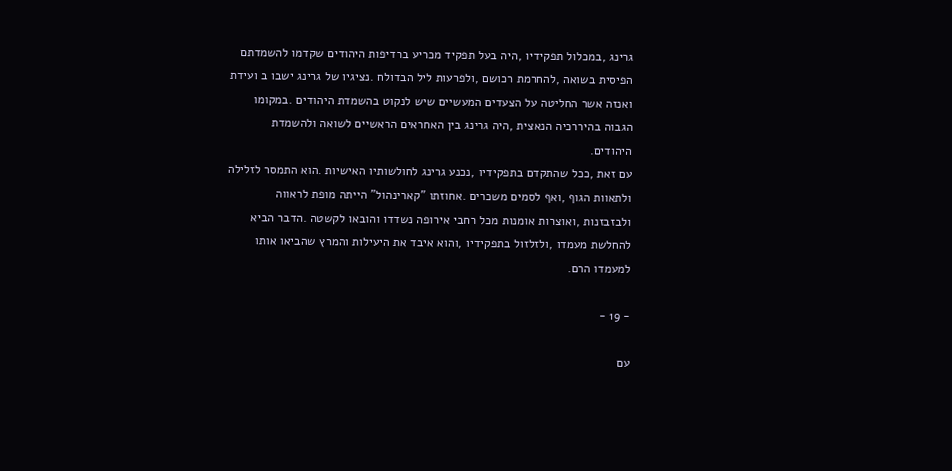גרינג ,במכלול תפקידיו ,היה בעל תפקיד מכריע ברדיפות היהודים שקדמו להשמדתם
הפיסית בשואה ,להחרמת רכושם ,ולפרעות ליל הבדולח .נציגיו של גרינג ישבו ב ועידת
ואנזה אשר החליטה על הצעדים המעשיים שיש לנקוט בהשמדת היהודים .במקומו
הגבוה בהיררכיה הנאצית ,היה גרינג בין האחראים הראשיים לשואה ולהשמדת
היהודים.
עם זאת ,ככל שהתקדם בתפקידיו ,נכנע גרינג לחולשותיו האישיות .הוא התמסר לזלילה
ולתאוות הגוף ,ואף לסמים משכרים .אחוזתו "קארינהול" הייתה מופת לראווה
ולבזבזנות ,ואוצרות אומנות מכל רחבי אירופה נשדדו והובאו לקשטה .הדבר הביא
להחלשת מעמדו ,ולזלזול בתפקידיו ,והוא איבד את היעילות והמרץ שהביאו אותו
למעמדו הרם.

- 19 -

עם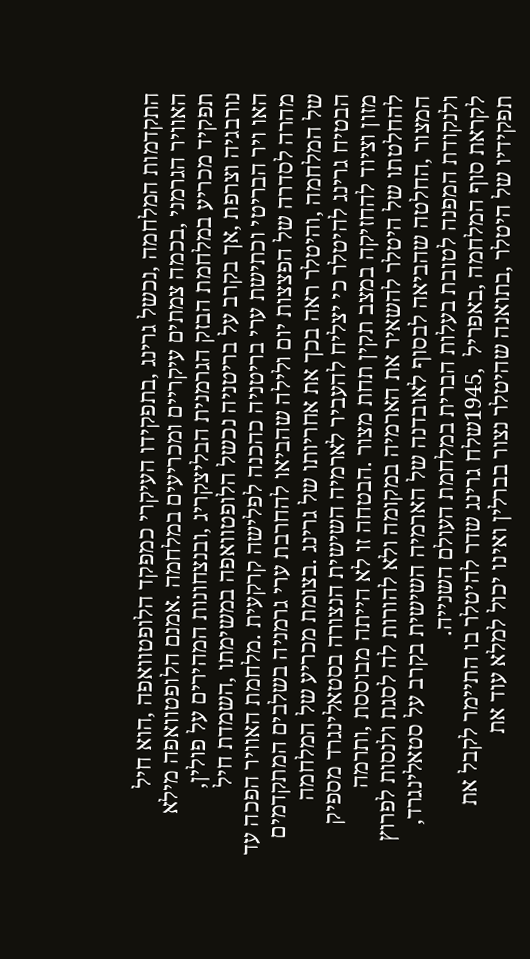התקדמות המלחמה ,נכשל גרינג ,בתפקידו העיקרי כמפקד הלופטוואפה ,הוא חיל
האוויר הגרמני ,בכמה צמתים עיקריים ומכריעים במלחמה .אמנם הלופטוואפה מילא
תפקיד מכריע במלחמת הבזק הגרמנית הבליצקריג ,ובנצחונות המהירים על פולין,
נורבגיה וצרפת ,אך בקרב על בריטניה נכשל הלופטוואפה במשימתו ,השמדת חיל
האו ויר הבריטי וכתישת ערי בריטניה כהכנה לפלישה קרקעית .מלחמת האוויר הפכה עד
מהרה לסדרה של הפצצות יום ולילה שהביאו להחרבת ערי גרמניה בשלבים המתקדמים
של המלחמה ,והיטלר ראה בכך את אחריותו של גרינג .בצומת מכריע של המלחמה
הבטיח גרינג להיטלר כי יצליח להעביר לארמיה השישית הנצורה בסטאלינגרד מספיק
מזון וציוד להחזיקה במצב תקין תחת מצור .הבטחה זו לא הייתה מבוססת ,ותרמה
להחלטתו של היטלר להשאיר את הארמיה במקומה ולא להורות לה לסגת ולנסות לפרוץ
המצור ,החלטה שהביאה לבסוף לאובדנה של הארמיה השישית בקרב על סטאלינגרד,
ולנקודת המפנה לטובת בעלות הברית במלחמת העולם השנייה.
לקראת סוף המלחמה ,באפריל  ,1945שלח גרינג שדר להיטלר בו התיימר לקבל את
תפקידיו של היטלר ,בתואנה שהיטלר נצור בברלין ואינו יכול למלא עוד את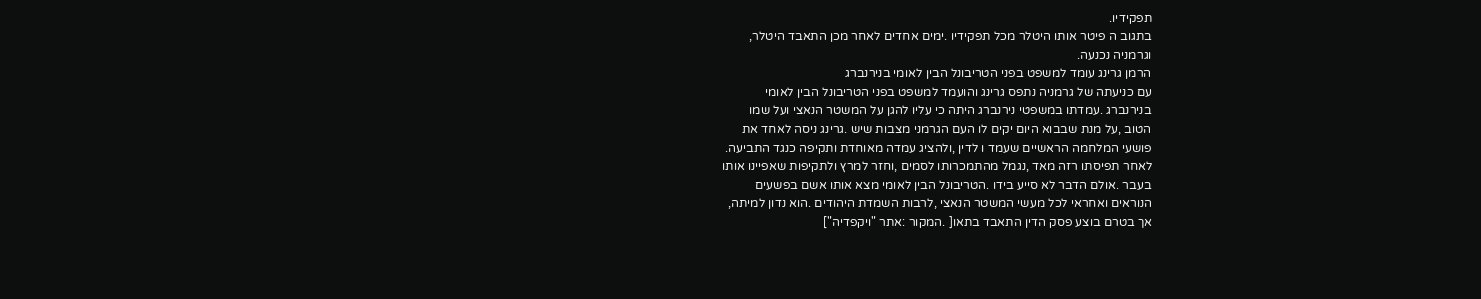תפקידיו.
בתגוב ה פיטר אותו היטלר מכל תפקידיו .ימים אחדים לאחר מכן התאבד היטלר,
וגרמניה נכנעה.
הרמן גרינג עומד למשפט בפני הטריבונל הבין לאומי בנירנברג
עם כניעתה של גרמניה נתפס גרינג והועמד למשפט בפני הטריבונל הבין לאומי
בנירנברג .עמדתו במשפטי נירנברג היתה כי עליו להגן על המשטר הנאצי ועל שמו
הטוב ,על מנת שבבוא היום יקים לו העם הגרמני מצבות שיש .גרינג ניסה לאחד את
פושעי המלחמה הראשיים שעמד ו לדין ,ולהציג עמדה מאוחדת ותקיפה כנגד התביעה.
לאחר תפיסתו רזה מאד ,נגמל מהתמכרותו לסמים ,וחזר למרץ ולתקיפות שאפיינו אותו
בעבר .אולם הדבר לא סייע בידו .הטריבונל הבין לאומי מצא אותו אשם בפשעים
הנוראים ואחראי לכל מעשי המשטר הנאצי ,לרבות השמדת היהודים .הוא נדון למיתה,
אך בטרם בוצע פסק הדין התאבד בתאו[ .המקור :אתר "ויקפדיה"]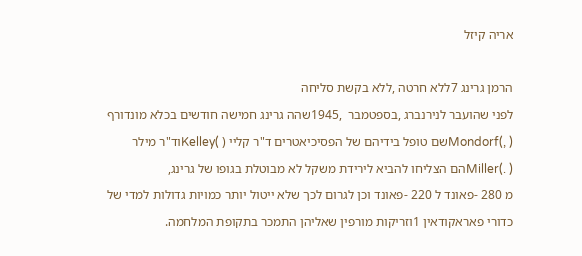אריה קיזל

הרמן גרינג 7ללא חרטה ,ללא בקשת סליחה
לפני שהועבר לנירנברג ,בספטמבר  ,1945שהה גרינג חמישה חודשים בכלא מונדורף
( ,)Mondorfשם טופל בידיהם של הפסיכיאטרים ד"ר קליי ( )Kelleyוד"ר מילר
( .)Millerהם הצליחו להביא לירידת משקל לא מבוטלת בגופו של גרינג,
מ 280 -פאונד ל 220 -פאונד וכן לגרום לכך שלא ייטול יותר כמויות גדולות למדי של
כדורי פאראקודאין 1וזריקות מורפין שאליהן התמכר בתקופת המלחמה.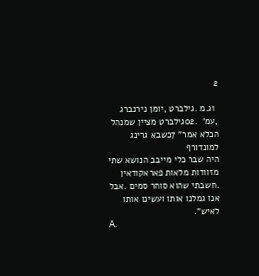2

 1ג.מ .גילברט ,יומן נירנברג ,עמ'  .02גילברט מציין שמנהל הכלא אמר" 7כשבא גרינג למונדורף
היה שבר כלי מייבב הנושא שתי מזוודות מלאות פאראקודאין .חשבתי שהוא סוחר סמים .אבל
אנו גמלנו אותו ועשינו אותו לאיש".
A.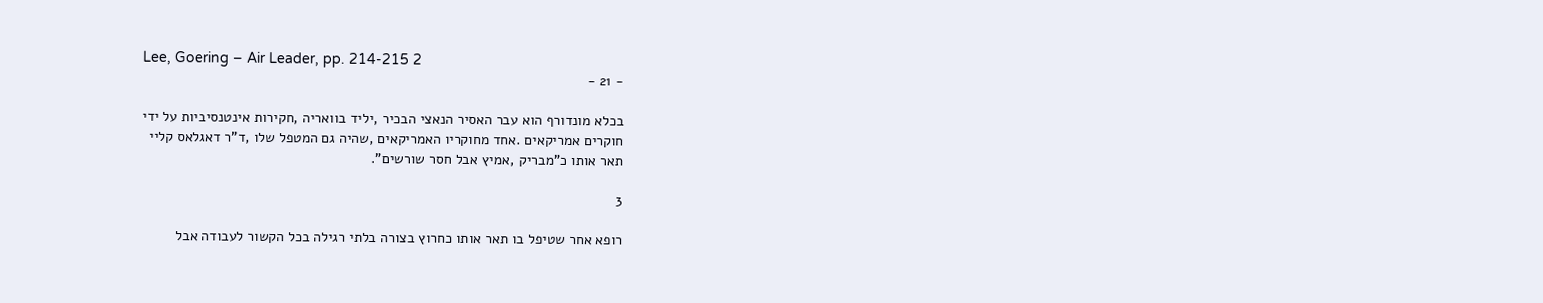Lee, Goering – Air Leader, pp. 214-215 2
- 21 -

בכלא מונדורף הוא עבר האסיר הנאצי הבכיר ,יליד בוואריה ,חקירות אינטנסיביות על ידי
חוקרים אמריקאים .אחד מחוקריו האמריקאים ,שהיה גם המטפל שלו ,ד"ר דאגלאס קליי
תאר אותו כ"מבריק ,אמיץ אבל חסר שורשים".

3

רופא אחר שטיפל בו תאר אותו כחרוץ בצורה בלתי רגילה בכל הקשור לעבודה אבל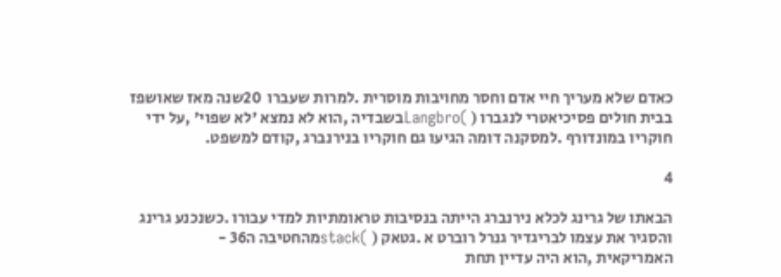כאדם שלא מעריך חיי אדם וחסר מחויבות מוסרית .למרות שעברו  20שנה מאז שאושפז
בבית חולים פסיכיאטרי לנגברו ( )Langbroבשבדיה ,הוא לא נמצא 'לא שפוי' ,על ידי
חוקריו במונדורף .למסקנה דומה הגיעו גם חוקריו בנירנברג ,קודם למשפט.

4

הבאתו של גרינג לכלא נירנברג הייתה בנסיבות טראומתיות למדי עבורו .כשנכנע גרינג
והסגיר את עצמו לבריגדיר גנרל רוברט א .גטאק ( )stackמהחטיבה ה36 -
האמריקאית ,הוא היה עדיין תחת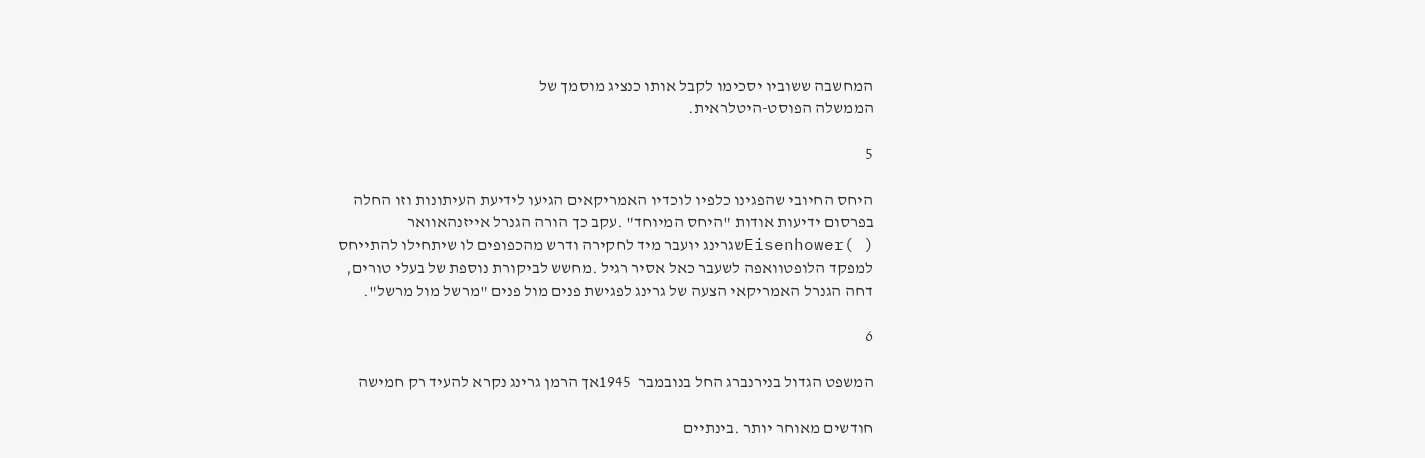המחשבה ששוביו יסכימו לקבל אותו כנציג מוסמך של
הממשלה הפוסט-היטלראית.

5

היחס החיובי שהפגינו כלפיו לוכדיו האמריקאים הגיעו לידיעת העיתונות וזו החלה
בפרסום ידיעות אודות "היחס המיוחד" .עקב כך הורה הגנרל אייזנהאוואר
( )Eisenhowerשגרינג יועבר מיד לחקירה ודרש מהכפופים לו שיתחילו להתייחס
למפקד הלופטוואפה לשעבר כאל אסיר רגיל .מחשש לביקורת נוספת של בעלי טורים,
דחה הגנרל האמריקאי הצעה של גרינג לפגישת פנים מול פנים "מרשל מול מרשל".

6

המשפט הגדול בנירנברג החל בנובמבר  1945אך הרמן גרינג נקרא להעיד רק חמישה

חודשים מאוחר יותר .בינתיים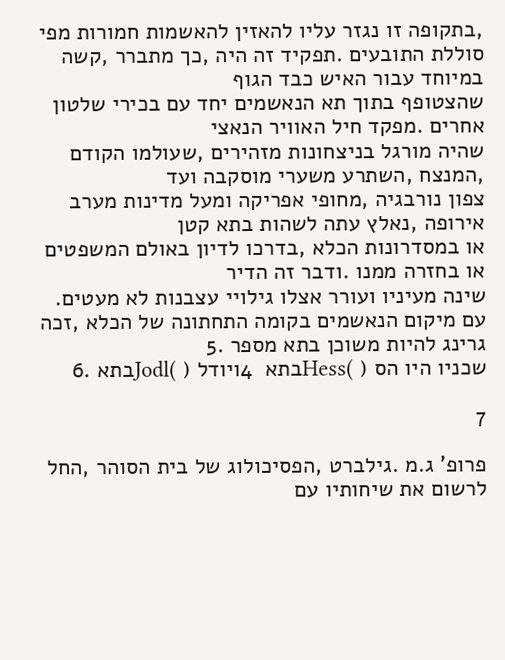,בתקופה זו נגזר עליו להאזין להאשמות חמורות מפי
סוללת התובעים .תפקיד זה היה ,כך מתברר ,קשה במיוחד עבור האיש כבד הגוף
שהצטופף בתוך תא הנאשמים יחד עם בכירי שלטון אחרים .מפקד חיל האוויר הנאצי
שהיה מורגל בניצחונות מזהירים ,שעולמו הקודם ,המנצח ,השתרע משערי מוסקבה ועד
צפון נורבגיה ,מחופי אפריקה ומעל מדינות מערב אירופה ,נאלץ עתה לשהות בתא קטן
או במסדרונות הכלא ,בדרכו לדיון באולם המשפטים או בחזרה ממנו .ודבר זה הדיר
שינה מעיניו ועורר אצלו גילויי עצבנות לא מעטים.
עם מיקום הנאשמים בקומה התחתונה של הכלא ,זכה גרינג להיות משוכן בתא מספר .5
שכניו היו הס ( )Hessבתא  4ויודל ( )Jodlבתא .6

7

פרופ' ג.מ .גילברט ,הפסיכולוג של בית הסוהר ,החל לרשום את שיחותיו עם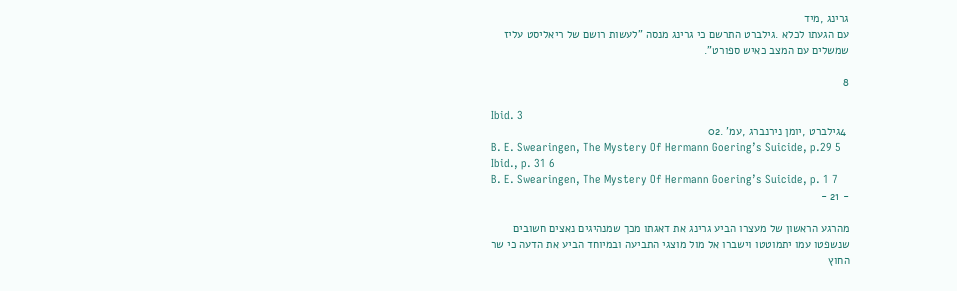גרינג ,מיד
עם הגעתו לכלא .גילברט התרשם כי גרינג מנסה "לעשות רושם של ריאליסט עליז
שמשלים עם המצב כאיש ספורט".

8

Ibid. 3
 4גילברט ,יומן נירנברג ,עמ' .02
B. E. Swearingen, The Mystery Of Hermann Goering’s Suicide, p.29 5
Ibid., p. 31 6
B. E. Swearingen, The Mystery Of Hermann Goering’s Suicide, p. 1 7
- 21 -

מהרגע הראשון של מעצרו הביע גרינג את דאגתו מכך שמנהיגים נאצים חשובים
שנשפטו עמו יתמוטטו וישברו אל מול מוצגי התביעה ובמיוחד הביע את הדעה כי שר
החוץ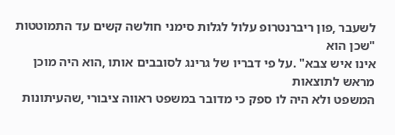לשעבר ,פון ריברנטרופ עלול לגלות סימני חולשה קשים עד התמוטטות "שכן הוא
אינו איש צבא" .על פי דבריו של גרינג לסובבים אותו ,הוא היה מוכן מראש לתוצאות
המשפט ולא היה לו ספק כי מדובר במשפט ראווה ציבורי ,שהעיתונות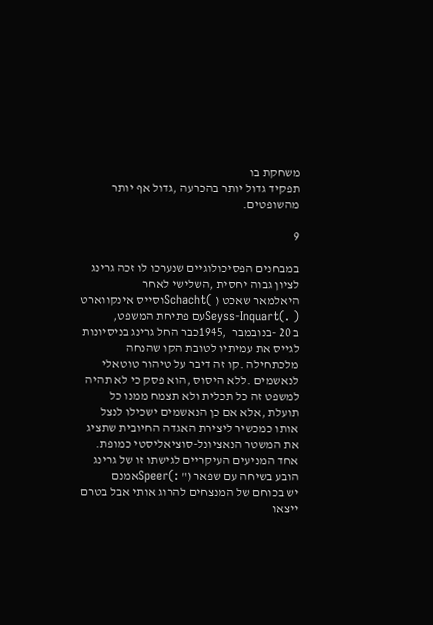משחקת בו
תפקיד גדול יותר בהכרעה ,גדול אף יותר מהשופטים.

9

במבחנים הפסיכולוגיים שנערכו לו זכה גרינג לציון גבוה יחסית ,השלישי לאחר
היאלמאר שאכט ( )Schachtוסייס אינקווארט ( .)Seyss-Inquartעם פתיחת המשפט,
ב 20 -בנובמבר  ,1945כבר החל גרינג בניסיונות לגייס את עמיתיו לטובת הקו שהנחה
מלכתחילה .קו זה דיבר על טיהור טוטאלי לנאשמים .ללא היסוס ,הוא פסק כי לא תהיה
למשפט זה כל תכלית ולא תצמח ממנו כל תועלת ,אלא אם כן הנאשמים ישכילו לנצל
אותו כמכשיר ליצירת האגדה החיובית שתציג את המשטר הנאציונל-סוציאליסטי כמופת.
אחד המניעים העיקריים לגישתו זו של גרינג הובע בשיחה עם שפאר (" :)Speerאמנם
יש בכוחם של המנצחים להרוג אותי אבל בטרם ייצאו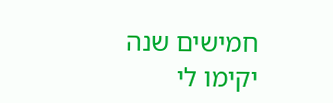חמישים שנה יקימו לי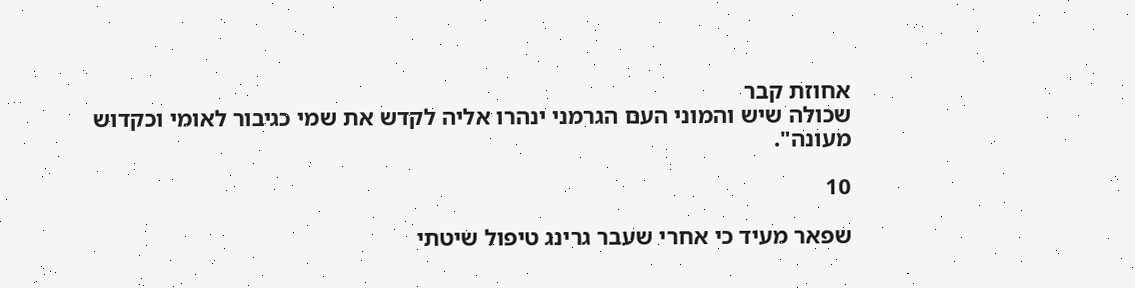אחוזת קבר
שכולה שיש והמוני העם הגרמני ינהרו אליה לקדש את שמי כגיבור לאומי וכקדוש
מעונה".

10

שפאר מעיד כי אחרי שעבר גרינג טיפול שיטתי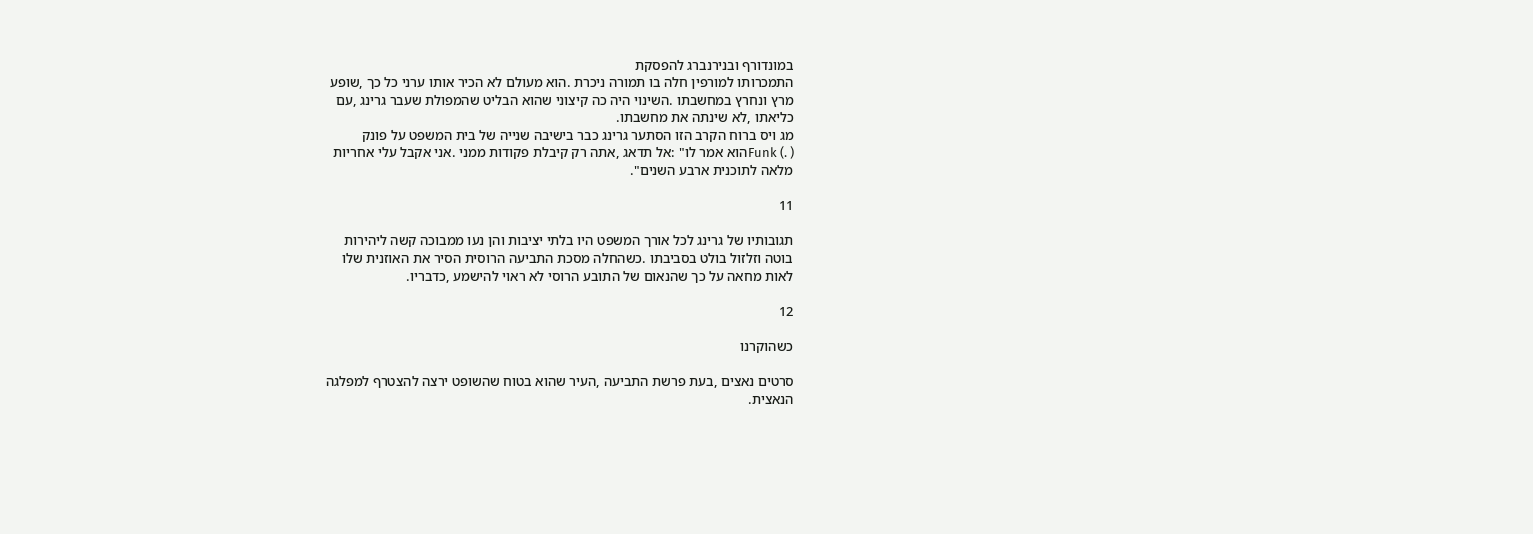במונדורף ובנירנברג להפסקת
התמכרותו למורפין חלה בו תמורה ניכרת .הוא מעולם לא הכיר אותו ערני כל כך ,שופע
מרץ ונחרץ במחשבתו .השינוי היה כה קיצוני שהוא הבליט שהמפולת שעבר גרינג ,עם
כליאתו ,לא שינתה את מחשבתו.
מג ויס ברוח הקרב הזו הסתער גרינג כבר בישיבה שנייה של בית המשפט על פונק
( .) Funkהוא אמר לו" :אל תדאג ,אתה רק קיבלת פקודות ממני .אני אקבל עלי אחריות
מלאה לתוכנית ארבע השנים".

11

תגובותיו של גרינג לכל אורך המשפט היו בלתי יציבות והן נעו ממבוכה קשה ליהירות
בוטה וזלזול בולט בסביבתו .כשהחלה מסכת התביעה הרוסית הסיר את האוזנית שלו
לאות מחאה על כך שהנאום של התובע הרוסי לא ראוי להישמע ,כדבריו.

12

כשהוקרנו

סרטים נאצים ,בעת פרשת התביעה ,העיר שהוא בטוח שהשופט ירצה להצטרף למפלגה
הנאצית.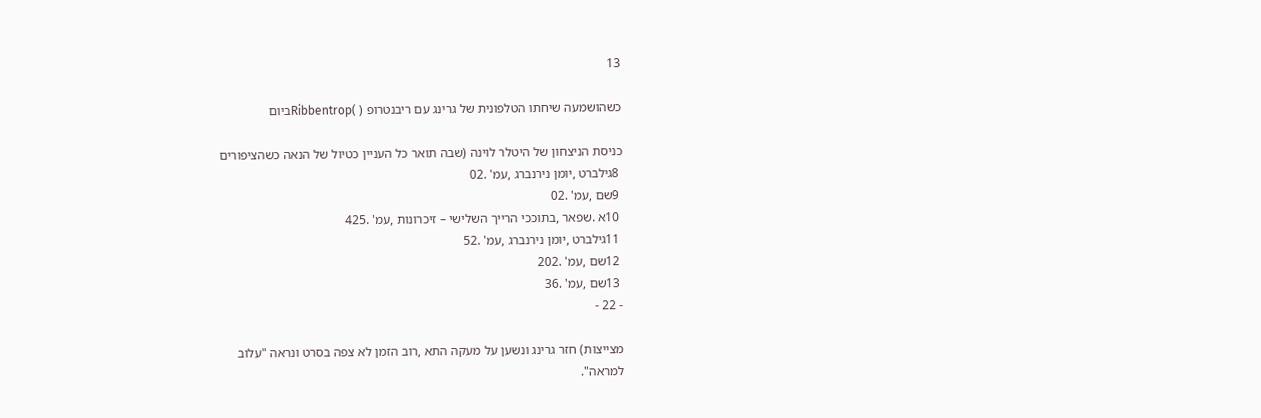13

כשהושמעה שיחתו הטלפונית של גרינג עם ריבנטרופ ( )Ribbentropביום

כניסת הניצחון של היטלר לוינה (שבה תואר כל העניין כטיול של הנאה כשהציפורים
 8גילברט ,יומן נירנברג ,עמ' .02
 9שם ,עמ' .02
 10א .שפאר ,בתוככי הרייך השלישי – זיכרונות ,עמ' .425
 11גילברט ,יומן נירנברג ,עמ' .52
 12שם ,עמ' .202
 13שם ,עמ' .36
- 22 -

מצייצות) חזר גרינג ונשען על מעקה התא ,רוב הזמן לא צפה בסרט ונראה "עלוב
למראה".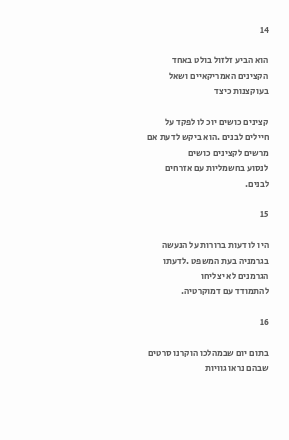14

הוא הביע זלזול בולט באחד הקצינים האמריקאיים ושאל בעוקצנות כיצד

קצינים כושים יוכ לו לפקד על חיילים לבנים .הוא ביקש לדעת אם מרשים לקצינים כושים
לנסוע בחשמליות עם אזרחים לבנים.

15

היו לו דעות ברורות על הנעשה בגרמניה בעת המשפט .לדעתו הגרמנים לא יצליחו
להתמודד עם דמוקרטיה.

16

בתום יום שבמהלכו הוקרנו סרטים שבהם נראו גוויות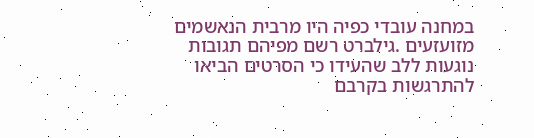במחנה עובדי כפיה היו מרבית הנאשמים מזועזעים .גילברט רשם מפיהם תגובות
נוגעות ללב שהעידו כי הסרטים הביאו להתרגשות בקרבם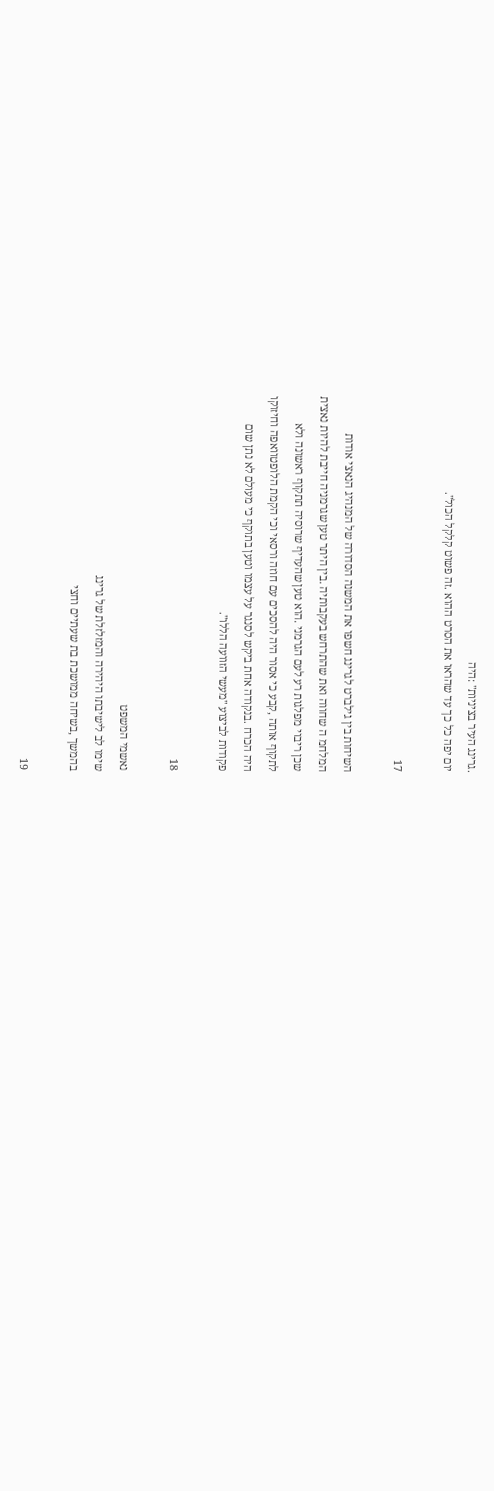.גרינג העיר בציניות" :היה
יום יפה כל כך עד שהראו את הסרט ההוא .זה פשוט קלקל הכול".

17

השיחות בין גילברט לגרינג חשפו את המשנה הסדורה של המנהיג הנאצי אודות
המלחמ ה שחווה ואת שהתרחש בעקבותיה .בין היתר טען שגרמניה חייבת להיות נאצית
שכן ריבוי מפלגות רע לעם הגרמני .הוא טען שהעדיף שרוסיה תתקוף ראשונה ולא
לתקוף אותה ,קבע כי אסור היה להסכים עם חוזה ורסאי וכי הקמת הלופטוואפה וחיזוקו
היה הכרח .בנקודה אחת ביקש לסנגר על עצמו וטען בתוקף כי מעולם לא נתן שום
פקודות לביצוע "מעשי הזוועה הללו".

18

נאשמי המשפט
שימו לב לישיבתו היהירה והמזלזלת של גרינג
בהמשך ,בשיחה ממושכת בת שעתיים וחצי

19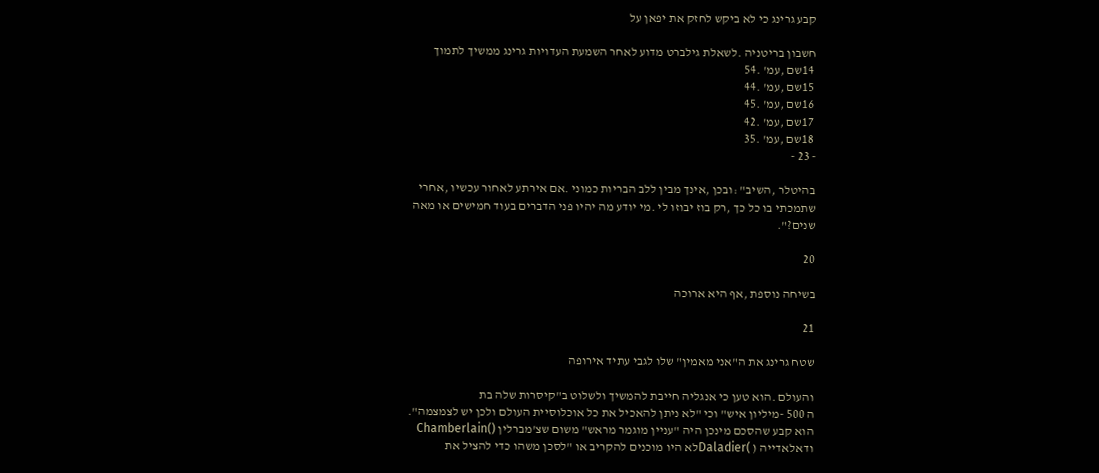קבע גרינג כי לא ביקש לחזק את יפאן על

חשבון בריטניה .לשאלת גילברט מדוע לאחר השמעת העדויות גרינג ממשיך לתמוך
 14שם ,עמ' .54
 15שם ,עמ' .44
 16שם ,עמ' .45
 17שם ,עמ' .42
 18שם ,עמ' .35
- 23 -

בהיטלר ,השיב" :ובכן ,אינך מבין ללב הבריות כמוני .אם אירתע לאחור עכשיו ,אחרי
שתמכתי בו כל כך ,רק בוז יבוזו לי .מי יודע מה יהיו פני הדברים בעוד חמישים או מאה
שנים?".

20

בשיחה נוספת ,אף היא ארוכה

21

שטח גרינג את ה"אני מאמין" שלו לגבי עתיד אירופה

והעולם .הוא טען כי אנגליה חייבת להמשיך ולשלוט ב"קיסרות שלה בת
ה 500 -מיליון איש" וכי "לא ניתן להאכיל את כל אוכלוסיית העולם ולכן יש לצמצמה".
הוא קבע שהסכם מינכן היה "עניין מוגמר מראש" משום שצ'מברלין ()Chamberlain
ודאלאדייה ( )Daladierלא היו מוכנים להקריב או "לסכן משהו כדי להציל את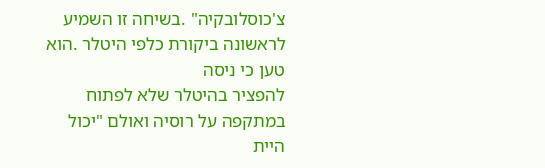צ'כוסלובקיה" .בשיחה זו השמיע לראשונה ביקורת כלפי היטלר .הוא טען כי ניסה
להפציר בהיטלר שלא לפתוח במתקפה על רוסיה ואולם "יכול היית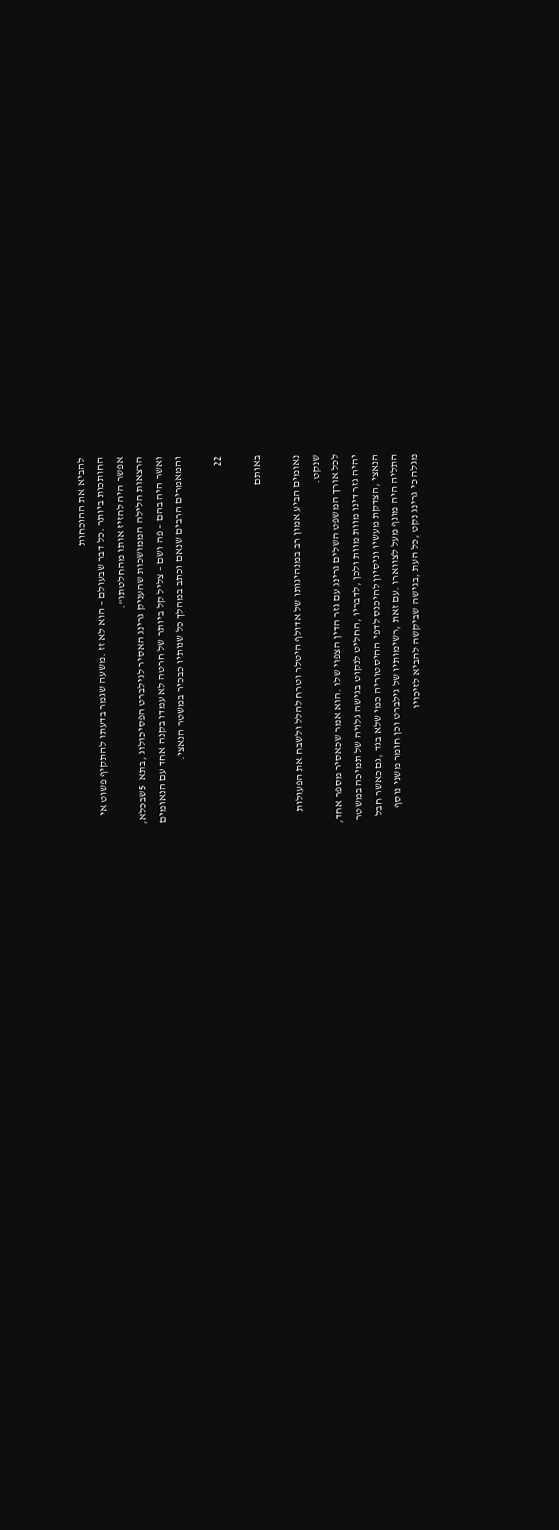להביא את ההוכחות
החותכות ביותר .כל דבר שבעולם – הוא לא זז .משעה שגמר בדעתו להתקיף פשוט אי
אפשר היה להזיז אותו מהחלטתו".
הרצאות הלילה הממושכות שהעניק גרינג האסיר לגילברט הפסיכולוג ,בתא  5שבכלא,
ואשר היה בהם – פה ושם – צליל קל ביותר של חרטה לא עמדו בקנה אחד עם הנאומים
והמאמרים הרבים שנאם וכתב במהלך כל שנותיו כבכיר במשטר הנאצי.

22

באותם

נאומים הביע אמון רב במנהיגותו של אדולף היטלר וטרח להלל ולשבח את הפעולות
שנקט.
לכל אורך המשפט השלים גרינג עם גזר הדין הצפוי שלו .הוא אמר שכאסיר מספר אחד,
יהיה גזר דינו מוות מוות ולכן ,לדבריו ,החליט לנקוט בגישה גלויה של תמיכה במשטר
הנאצי ,הצדקת מעשיו וניסיון להיכנס לדפי ההיסטוריה כמי שלא בגד ,גם כאשר חבל
התליה היה מונף מעל לצווארו .עם זאת ,רשימותיו של גילברט וכן חומר משני נוסף
מגלה כי גרינג נקט ,כל העת ,בגישה שביקשה להביא לזיכויו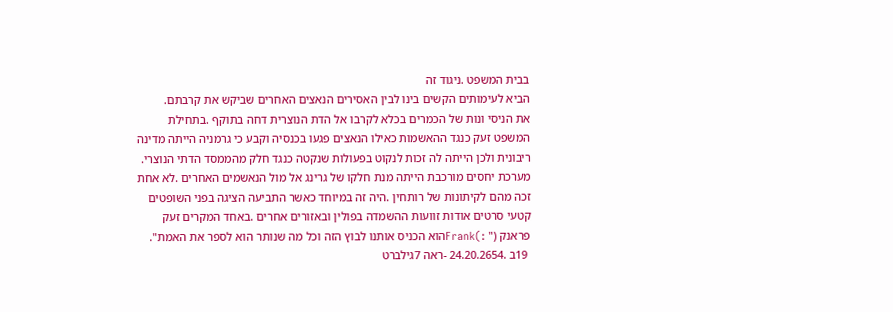בבית המשפט .ניגוד זה
הביא לעימותים הקשים בינו לבין האסירים הנאצים האחרים שביקש את קרבתם.
את הניסי ונות של הכמרים בכלא לקרבו אל הדת הנוצרית דחה בתוקף .בתחילת
המשפט זעק כנגד ההאשמות כאילו הנאצים פגעו בכנסיה וקבע כי גרמניה הייתה מדינה
ריבונית ולכן הייתה לה זכות לנקוט בפעולות שנקטה כנגד חלק מהממסד הדתי הנוצרי.
מערכת יחסים מורכבת הייתה מנת חלקו של גרינג אל מול הנאשמים האחרים .לא אחת
זכה מהם לקיתונות של רותחין .היה זה במיוחד כאשר התביעה הציגה בפני השופטים
קטעי סרטים אודות זוועות ההשמדה בפולין ובאזורים אחרים .באחד המקרים זעק
פראנק (" :)Frankהוא הכניס אותנו לבוץ הזה וכל מה שנותר הוא לספר את האמת".
 19ב .24.20.2654 -ראה 7גילברט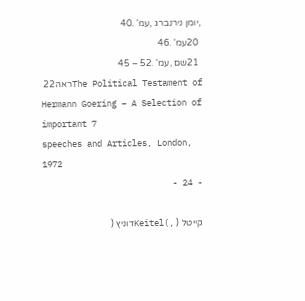,יומן נירנברג ,עמ' .40
 20עמ' .46
 21שם ,עמ' .52 – 45
 22ראהThe Political Testament of Hermann Goering – A Selection of important 7
speeches and Articles, London, 1972
- 24 -

קייטל ( ,)Keitelדוניץ (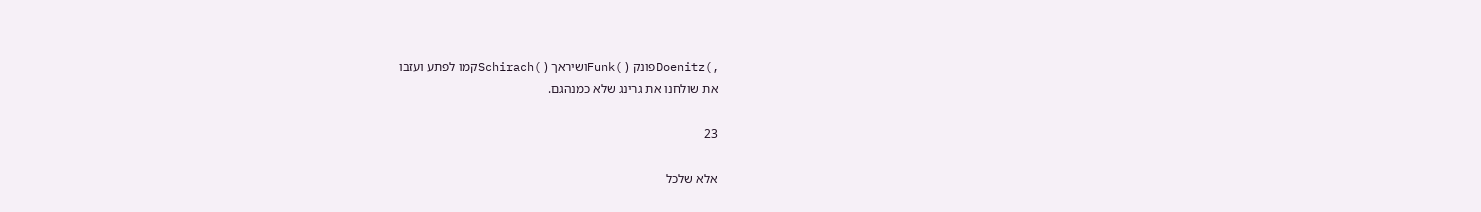,)Doenitzפונק ( )Funkושיראך ( )Schirachקמו לפתע ועזבו
את שולחנו את גרינג שלא כמנהגם.

23

אלא שלכל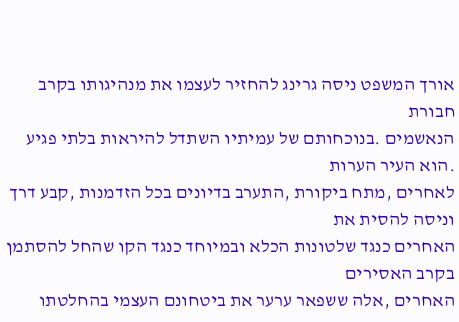אורך המשפט ניסה גרינג להחזיר לעצמו את מנהיגותו בקרב חבורת
הנאשמים .בנוכחותם של עמיתיו השתדל להיראות בלתי פגיע .הוא העיר הערות
לאחרים ,מתח ביקורת ,התערב בדיונים בכל הזדמנות ,קבע דרך וניסה להסית את
האחרים כנגד שלטונות הכלא ובמיוחד כנגד הקו שהחל להסתמן בקרב האסירים
האחרים ,אלה ששפאר ערער את ביטחונם העצמי בהחלטתו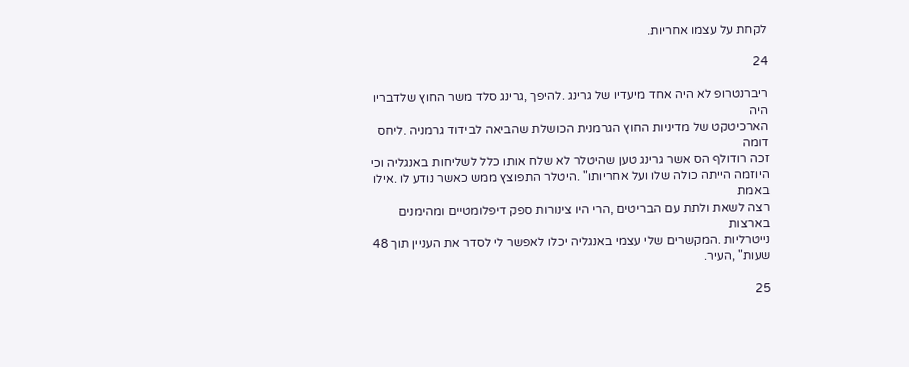לקחת על עצמו אחריות.

24

ריברנטרופ לא היה אחד מיעדיו של גרינג .להיפך ,גרינג סלד משר החוץ שלדבריו היה
הארכיטקט של מדיניות החוץ הגרמנית הכושלת שהביאה לבידוד גרמניה .ליחס דומה
זכה רודולף הס אשר גרינג טען שהיטלר לא שלח אותו כלל לשליחות באנגליה וכי
היוזמה הייתה כולה שלו ועל אחריותו" .היטלר התפוצץ ממש כאשר נודע לו .אילו באמת
רצה לשאת ולתת עם הבריטים ,הרי היו צינורות ספק דיפלומטיים ומהימנים בארצות
נייטרליות .המקשרים שלי עצמי באנגליה יכלו לאפשר לי לסדר את העניין תוך 48
שעות" ,העיר.

25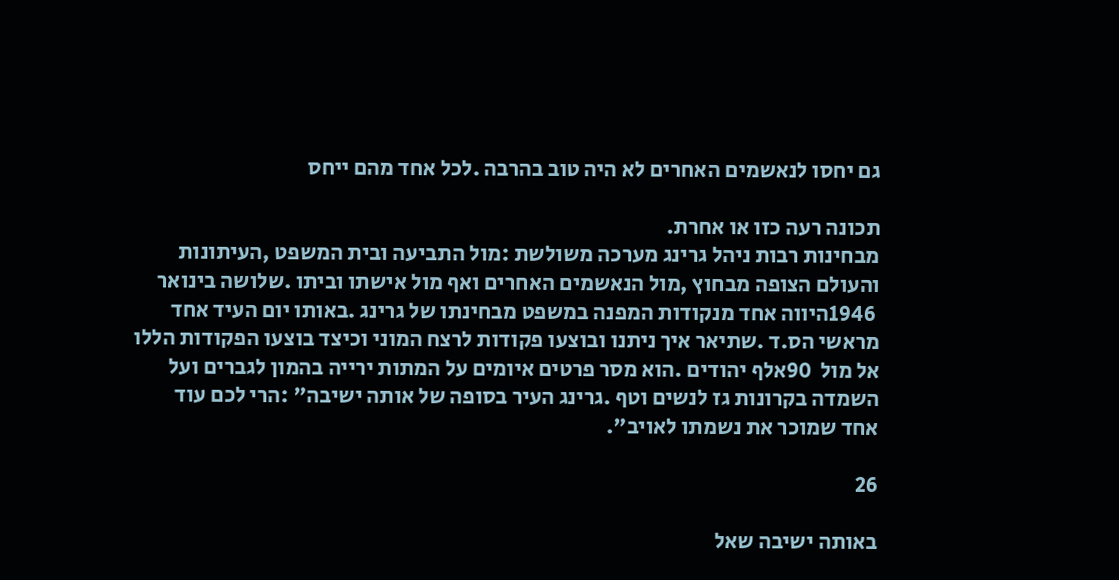גם יחסו לנאשמים האחרים לא היה טוב בהרבה .לכל אחד מהם ייחס

תכונה רעה כזו או אחרת.
מבחינות רבות ניהל גרינג מערכה משולשת :מול התביעה ובית המשפט ,העיתונות
והעולם הצופה מבחוץ ,מול הנאשמים האחרים ואף מול אישתו וביתו .שלושה בינואר
 1946היווה אחד מנקודות המפנה במשפט מבחינתו של גרינג .באותו יום העיד אחד
מראשי הס.ד .שתיאר איך ניתנו ובוצעו פקודות לרצח המוני וכיצד בוצעו הפקודות הללו
אל מול  90אלף יהודים .הוא מסר פרטים איומים על המתות ירייה בהמון לגברים ועל
השמדה בקרונות גז לנשים וטף .גרינג העיר בסופה של אותה ישיבה" :הרי לכם עוד
אחד שמוכר את נשמתו לאויב".

26

באותה ישיבה שאל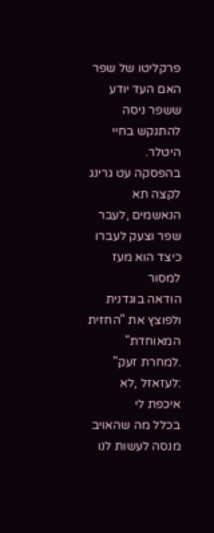פרקליטו של שפר האם העד יודע ששפר ניסה להתנקש בחיי היטלר.
בהפסקה עט גרינג לקצה תא הנאשמים ,לעבר שפר וצעק לעברו כיצד הוא מעז למסור
הודאה בוגדנית ולפוצץ את "החזית המאוחדת" .למחרת זעק" :לעזאזל ,לא איכפת לי
בכלל מה שהאויב מנסה לעשות לנו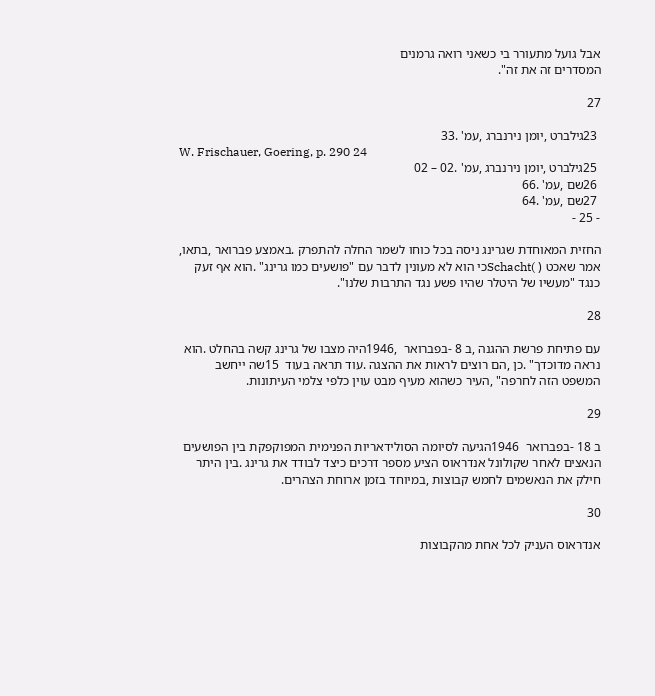אבל גועל מתעורר בי כשאני רואה גרמנים
המסדרים זה את זה".

27

 23גילברט ,יומן נירנברג ,עמ' .33
W. Frischauer, Goering, p. 290 24
 25גילברט ,יומן נירנברג ,עמ' .02 – 02
 26שם ,עמ' .66
 27שם ,עמ' .64
- 25 -

החזית המאוחדת שגרינג ניסה בכל כוחו לשמר החלה להתפרק .באמצע פברואר ,בתאו,
אמר שאכט ( )Schachtכי הוא לא מעונין לדבר עם "פושעים כמו גרינג" .הוא אף זעק
כנגד "מעשיו של היטלר שהיו פשע נגד התרבות שלנו".

28

עם פתיחת פרשת ההגנה ,ב 8 -בפברואר  ,1946היה מצבו של גרינג קשה בהחלט .הוא
נראה מדוכדך" .כן ,הם רוצים לראות את ההצגה .עוד תראה בעוד  15שה ייחשב
המשפט הזה לחרפה" ,העיר כשהוא מעיף מבט עוין כלפי צלמי העיתונות.

29

ב 18 -בפברואר  1946הגיעה לסיומה הסולידאריות הפנימית המפוקפקת בין הפושעים
הנאצים לאחר שקולונל אנדראוס הציע מספר דרכים כיצד לבודד את גרינג .בין היתר
חילק את הנאשמים לחמש קבוצות ,במיוחד בזמן ארוחת הצהרים.

30

אנדראוס העניק לכל אחת מהקבוצות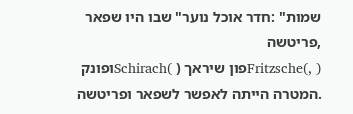שמות" :חדר אוכל נוער" שבו היו שפאר ,פריטשה
( ,)Fritzscheפון שיראך ( )Schirachופונק .המטרה הייתה לאפשר לשפאר ופריטשה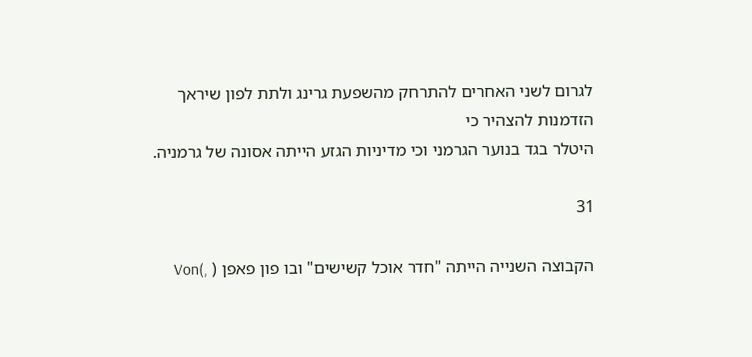לגרום לשני האחרים להתרחק מהשפעת גרינג ולתת לפון שיראך הזדמנות להצהיר כי
היטלר בגד בנוער הגרמני וכי מדיניות הגזע הייתה אסונה של גרמניה.

31

הקבוצה השנייה הייתה "חדר אוכל קשישים" ובו פון פאפן ( ,)Von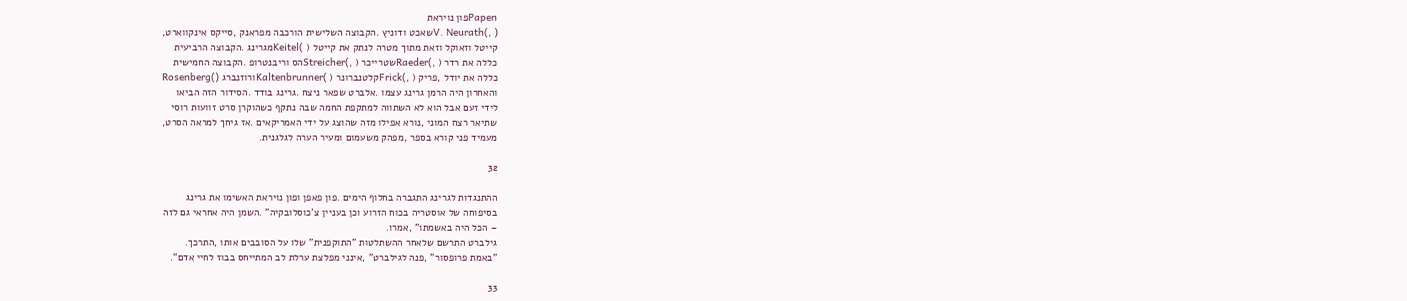Papenפון נויראת
( ,)V. Neurathשאכט ודוניץ .הקבוצה השלישית הורכבה מפראנק ,סייקס אינקווארט,
קייטל וזאוקל וזאת מתוך מטרה לנתק את קייטל ( )Keitelמגרינג .הקבוצה הרביעית
כללה את רדר ( ,)Raederשטרייכר ( ,)Streicherהס וריבנטרופ .הקבוצה החמישית
כללה את יודל ,פריק ( ,)Frickקלטנברונר ( )Kaltenbrunnerורוזנברג ()Rosenberg
והאחרון היה הרמן גרינג עצמו .אלברט שפאר ניצח .גרינג בודד .הסידור הזה הביאו
לידי זעם אבל הוא לא השתווה למתקפת החמה שבה נתקף כשהוקרן סרט זוועות רוסי
שתיאר רצח המוני ,נורא אפילו מזה שהוצג על ידי האמריקאים .אז גיחך למראה הסרט,
מעמיד פני קורא בספר ,מפהק משעמום ומעיר הערה לגלגנית.

32

ההתנגדות לגרינג התגברה בחלוף הימים .פון פאפן ופון נויראת האשימו את גרינג
בסיפוחה של אוסטריה בכוח הזרוע וכן בעניין צ'כוסלובקיה" .השמן היה אחראי גם לזה
– הכל היה באשמתו" ,אמרו.
גילברט התרשם שלאחר ההשתלטות "התוקפנית" שלו על הסובבים אותו ,התרכך.
"באמת פרופסור" ,פנה לגילברט" ,אינני מפלצת ערלת לב המתייחס בבוז לחיי אדם".

33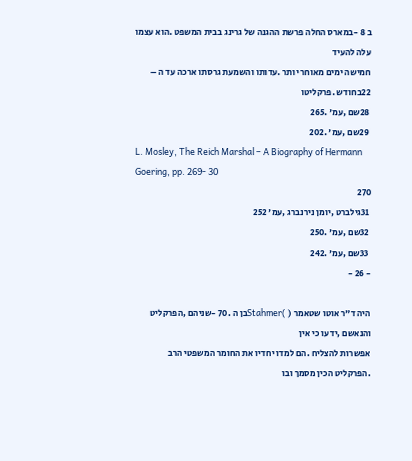ב 8 -במארס החלה פרשת ההגנה של גרינג בבית המשפט .הוא עצמו עלה להעיד
חמישה ימים מאוחר יותר .עדותו והשמעת גרסתו ארכה עד ה –  22בחודש .פרקליטו
 28שם ,עמ' .265
 29שם ,עמ' .202
L. Mosley, The Reich Marshal – A Biography of Hermann Goering, pp. 269- 30
270
 31גילברט ,יומן נירנברג ,עמ' 252
 32שם ,עמ' .250
 33שם ,עמ' .242
- 26 -

היה ד"ר אוטו שטאמר ( )Stahmerבן ה .70 -שניהם ,הפרקליט והנאשם ,ידעו כי אין
אפשרות להצליח .הם למדו יחדיו את החומר המשפטי הרב .הפרקליט הכין מסמך ובו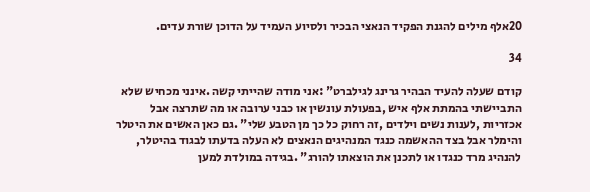20אלף מילים להגנת הפקיד הנאצי הבכיר ולסיוע העמיד על הדוכן שורת עדים.

34

קודם שעלה להעיד הבהיר גרינג לגילברט" :אני מודה שהייתי קשה .אינני מכחיש שלא
התביישתי בהמתת אלף איש ,בפעולת עונשין או כבני ערובה או מה שתרצה אבל
אכזריות ,לענות נשים וילדים ,זה רחוק כל כך מן הטבע שלי" .גם כאן האשים את היטלר
והימלר אבל בצד ההאשמה כנגד המנהיגים הנאצים לא העלה בדעתו לבגוד בהיטלר,
להנהיג מרד כנגדו או לתכנן את הוצאתו להורג" .בגידה במולדת למען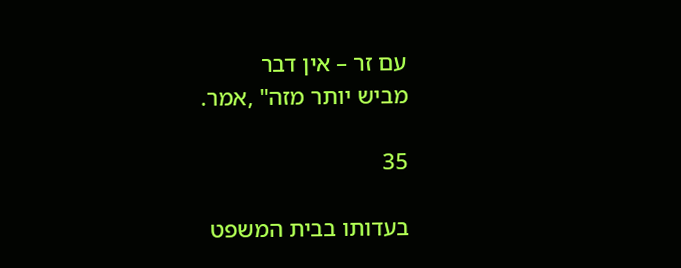עם זר – אין דבר
מביש יותר מזה" ,אמר.

35

בעדותו בבית המשפט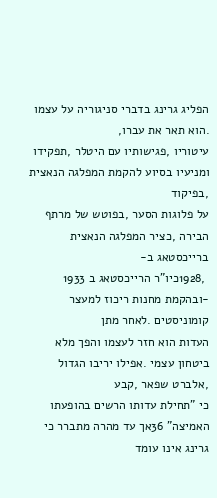הפליג גרינג בדברי סניגוריה על עצמו .הוא תאר את עברו,
עיטוריו ,פגישותיו עם היטלר ,תפקידו ומניעיו בסיוע להקמת המפלגה הנאצית ,בפיקוד
על פלוגות הסער ,בפוטש של מרתף הבירה ,כציר המפלגה הנאצית ברייכסטאג ב-
 ,1928כיו"ר הרייכסטאג ב 1933 -ובהקמת מחנות ריכוז למעצר קומוניסטים .לאחר מתן
העדות הוא חזר לעצמו והפך מלא ביטחון עצמי .אפילו יריבו הגדול ,אלברט שפאר ,קבע
כי "תחילת עדותו הרשים בהופעתו האמיצה" 36אך עד מהרה מתברר כי גרינג אינו עומד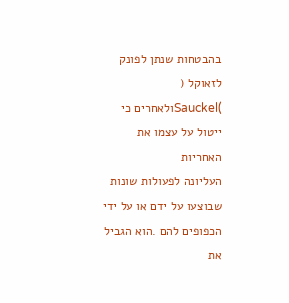בהבטחות שנתן לפונק לזאוקל ( )Sauckelולאחרים כי ייטול על עצמו את האחריות
העליונה לפעולות שונות שבוצעו על ידם או על ידי הכפופים להם .הוא הגביל את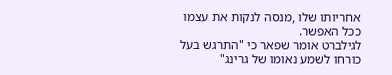אחריותו שלו ,מנסה לנקות את עצמו ככל האפשר.
לגילברט אומר שפאר כי "התרגש בעל כורחו לשמע נאומו של גרינג"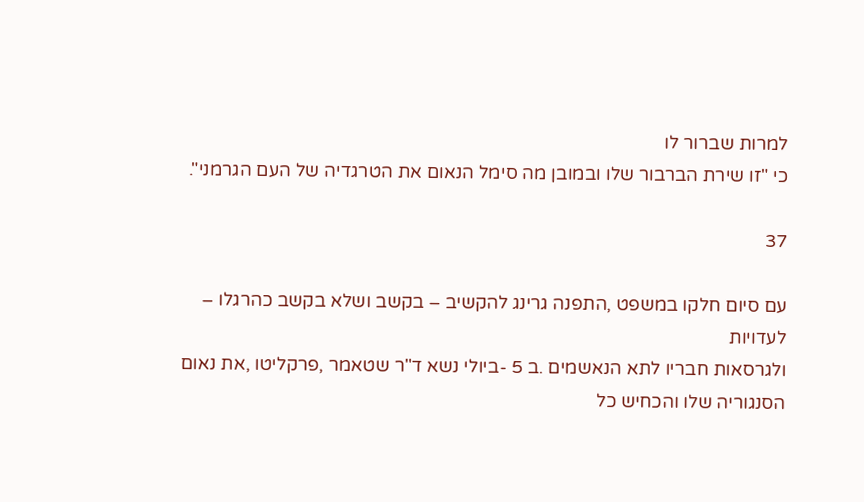למרות שברור לו
כי "זו שירת הברבור שלו ובמובן מה סימל הנאום את הטרגדיה של העם הגרמני".

37

עם סיום חלקו במשפט ,התפנה גרינג להקשיב – בקשב ושלא בקשב כהרגלו – לעדויות
ולגרסאות חבריו לתא הנאשמים .ב 5 -ביולי נשא ד"ר שטאמר ,פרקליטו ,את נאום
הסנגוריה שלו והכחיש כל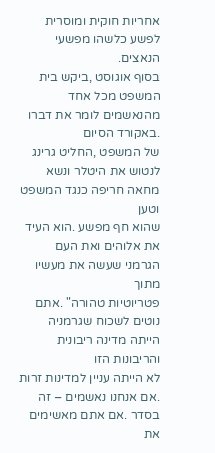אחריות חוקית ומוסרית לפשע כלשהו מפשעי הנאצים.
בסוף אוגוסט ,ביקש בית המשפט מכל אחד מהנאשמים לומר את דברו .באקורד הסיום
של המשפט ,החליט גרינג לנטוש את היטלר ונשא מחאה חריפה כנגד המשפט וטען
שהוא חף מפשע .הוא העיד את אלוהים ואת העם הגרמני שעשה את מעשיו מתוך
פטריוטיות טהורה" .אתם נוטים לשכוח שגרמניה הייתה מדינה ריבונית והריבונות הזו
לא הייתה עניין למדינות זרות .אם אנחנו נאשמים – זה בסדר .אם אתם מאשימים את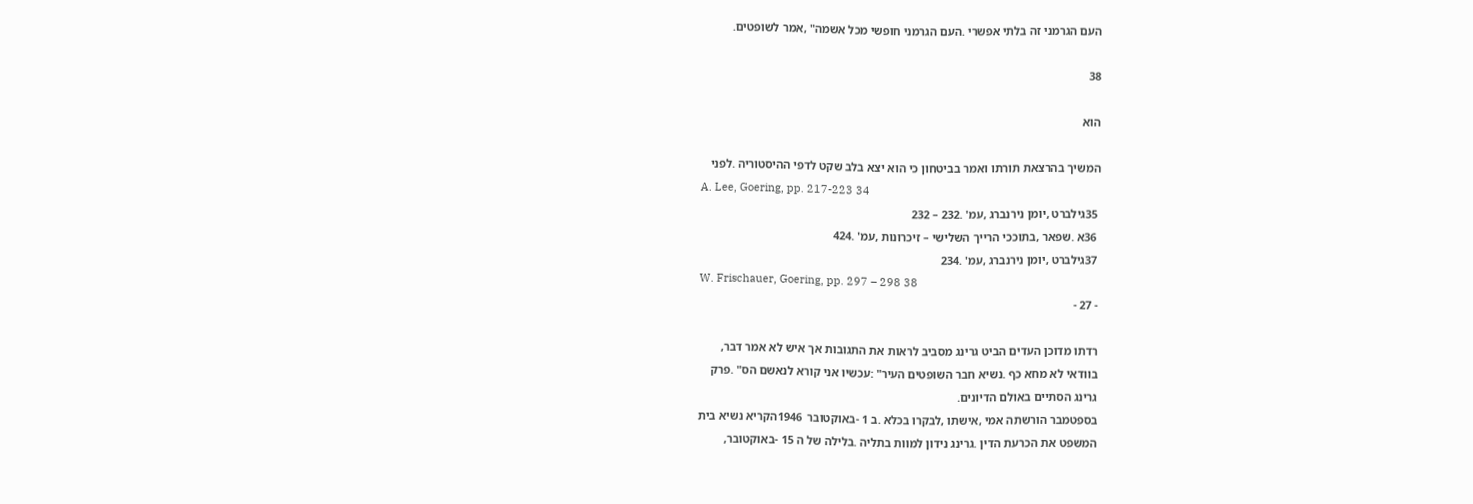העם הגרמני זה בלתי אפשרי .העם הגרמני חופשי מכל אשמה" ,אמר לשופטים.

38

הוא

המשיך בהרצאת תורתו ואמר בביטחון כי הוא יצא בלב שקט לדפי ההיסטוריה .לפני
A. Lee, Goering, pp. 217-223 34
 35גילברט ,יומן נירנברג ,עמ' .232 – 232
 36א .שפאר ,בתוככי הרייך השלישי – זיכרונות ,עמ' .424
 37גילברט ,יומן נירנברג ,עמ' .234
W. Frischauer, Goering, pp. 297 – 298 38
- 27 -

רדתו מדוכן העדים הביט גרינג מסביב לראות את התגובות אך איש לא אמר דבר,
בוודאי לא מחא כף .נשיא חבר השופטים העיר" :עכשיו אני קורא לנאשם הס" .פרק
גרינג הסתיים באולם הדיונים.
בספטמבר הורשתה אמי ,אישתו ,לבקרו בכלא .ב 1 -באוקטובר  1946הקריא נשיא בית
המשפט את הכרעת הדין .גרינג נידון למוות בתליה .בלילה של ה 15 -באוקטובר,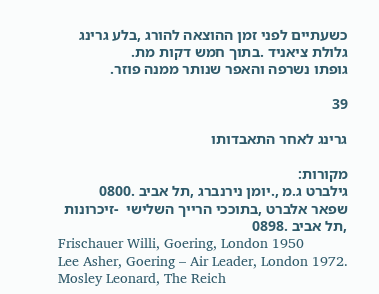כשעתיים לפני זמן ההוצאה להורג ,בלע גרינג גלולת ציאניד .בתוך חמש דקות מת.
גופתו נשרפה והאפר שנותר ממנה פוזר.

39

גרינג לאחר התאבדותו

מקורות:
גילברט ג.מ ,.יומן נירנברג ,תל אביב .0800
שפאר אלברט ,בתוככי הרייך השלישי  -זיכרונות ,תל אביב .0898
Frischauer Willi, Goering, London 1950
Lee Asher, Goering – Air Leader, London 1972.
Mosley Leonard, The Reich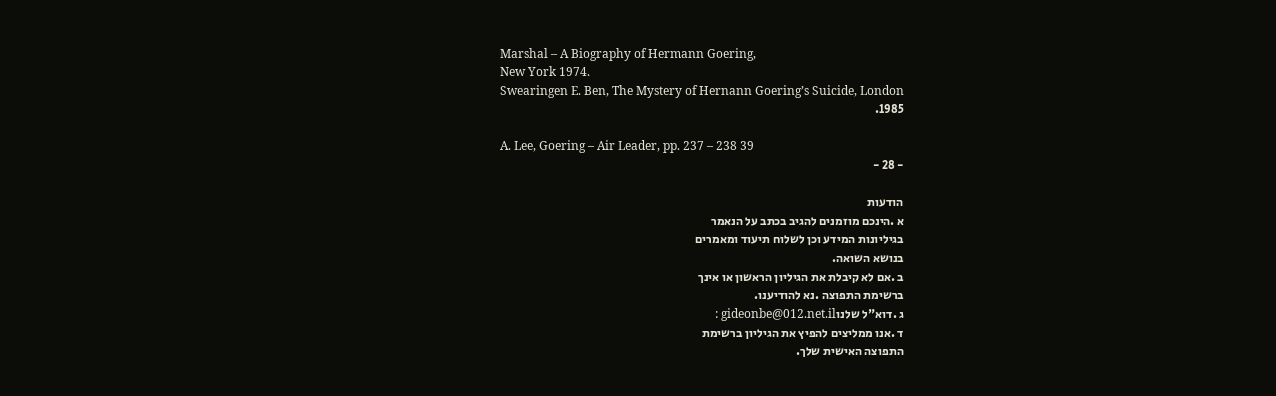Marshal – A Biography of Hermann Goering,
New York 1974.
Swearingen E. Ben, The Mystery of Hernann Goering’s Suicide, London
1985.

A. Lee, Goering – Air Leader, pp. 237 – 238 39
- 28 -

הודעות
א .הינכם מוזמנים להגיב בכתב על הנאמר
בגיליונות המידע וכן לשלוח תיעוד ומאמרים
בנושא השואה.
ב .אם לא קיבלת את הגיליון הראשון או אינך
ברשימת התפוצה .נא להודיענו.
ג .דוא"ל שלנוgideonbe@012.net.il :
ד .אנו ממליצים להפיץ את הגיליון ברשימת
התפוצה האישית שלך.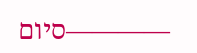————סיום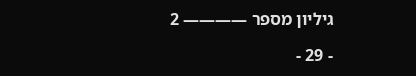גיליון מספר ———— 2

- 29 -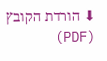⬇ הורדת הקובץ (PDF)